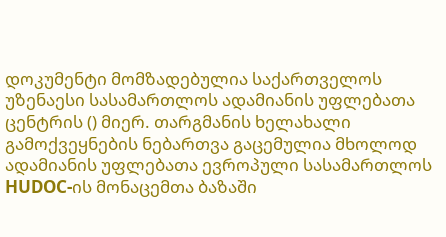დოკუმენტი მომზადებულია საქართველოს უზენაესი სასამართლოს ადამიანის უფლებათა ცენტრის () მიერ. თარგმანის ხელახალი გამოქვეყნების ნებართვა გაცემულია მხოლოდ ადამიანის უფლებათა ევროპული სასამართლოს HUDOC-ის მონაცემთა ბაზაში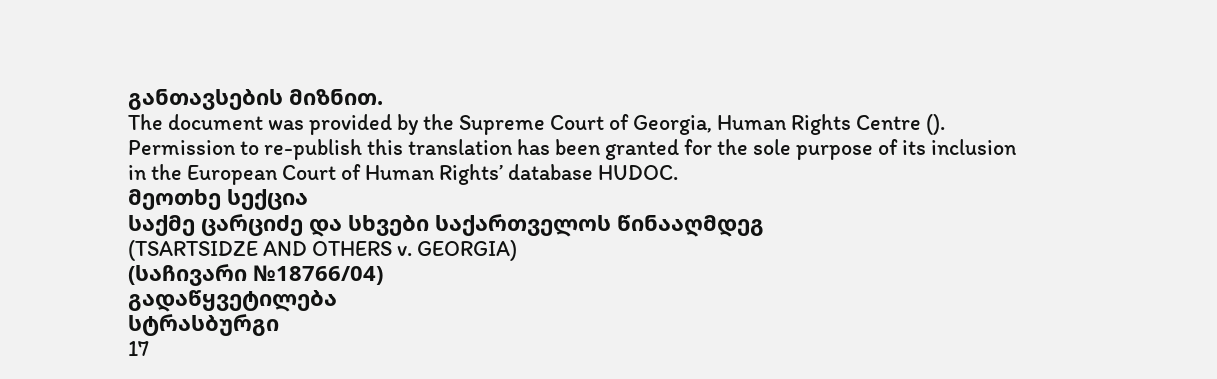განთავსების მიზნით.
The document was provided by the Supreme Court of Georgia, Human Rights Centre (). Permission to re-publish this translation has been granted for the sole purpose of its inclusion in the European Court of Human Rights’ database HUDOC.
მეოთხე სექცია
საქმე ცარციძე და სხვები საქართველოს წინააღმდეგ
(TSARTSIDZE AND OTHERS v. GEORGIA)
(საჩივარი №18766/04)
გადაწყვეტილება
სტრასბურგი
17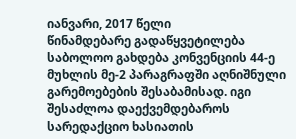იანვარი, 2017 წელი
წინამდებარე გადაწყვეტილება საბოლოო გახდება კონვენციის 44-ე მუხლის მე-2 პარაგრაფში აღნიშნული გარემოებების შესაბამისად. იგი შესაძლოა დაექვემდებაროს სარედაქციო ხასიათის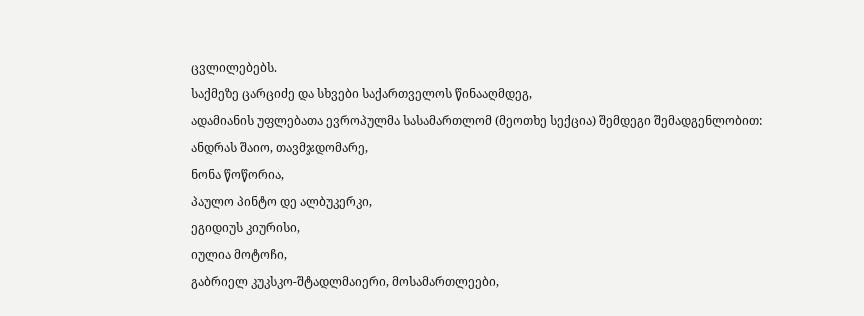ცვლილებებს.
საქმეზე ცარციძე და სხვები საქართველოს წინააღმდეგ,
ადამიანის უფლებათა ევროპულმა სასამართლომ (მეოთხე სექცია) შემდეგი შემადგენლობით:
ანდრას შაიო, თავმჯდომარე,
ნონა წოწორია,
პაულო პინტო დე ალბუკერკი,
ეგიდიუს კიურისი,
იულია მოტოჩი,
გაბრიელ კუკსკო-შტადლმაიერი, მოსამართლეები,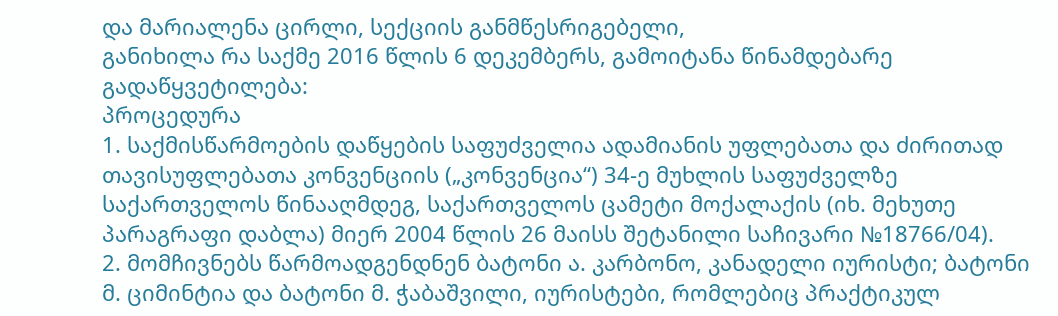და მარიალენა ცირლი, სექციის განმწესრიგებელი,
განიხილა რა საქმე 2016 წლის 6 დეკემბერს, გამოიტანა წინამდებარე გადაწყვეტილება:
პროცედურა
1. საქმისწარმოების დაწყების საფუძველია ადამიანის უფლებათა და ძირითად თავისუფლებათა კონვენციის („კონვენცია“) 34-ე მუხლის საფუძველზე საქართველოს წინააღმდეგ, საქართველოს ცამეტი მოქალაქის (იხ. მეხუთე პარაგრაფი დაბლა) მიერ 2004 წლის 26 მაისს შეტანილი საჩივარი №18766/04).
2. მომჩივნებს წარმოადგენდნენ ბატონი ა. კარბონო, კანადელი იურისტი; ბატონი მ. ციმინტია და ბატონი მ. ჭაბაშვილი, იურისტები, რომლებიც პრაქტიკულ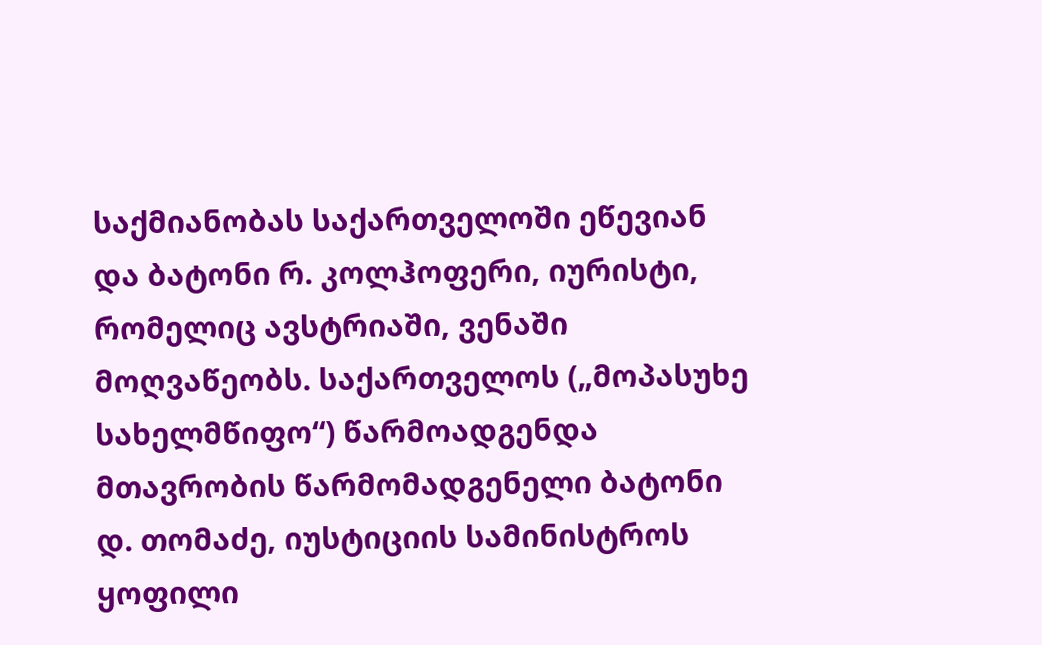საქმიანობას საქართველოში ეწევიან და ბატონი რ. კოლჰოფერი, იურისტი, რომელიც ავსტრიაში, ვენაში მოღვაწეობს. საქართველოს („მოპასუხე სახელმწიფო“) წარმოადგენდა მთავრობის წარმომადგენელი ბატონი დ. თომაძე, იუსტიციის სამინისტროს ყოფილი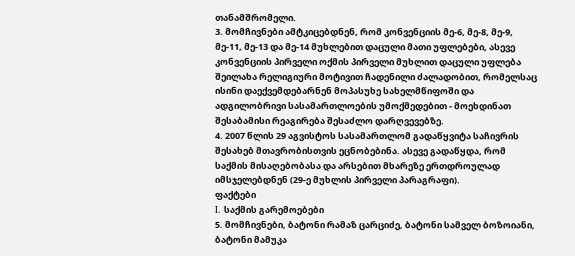თანამშრომელი.
3. მომჩივნები ამტკიცებდნენ, რომ კონვენციის მე-6, მე-8, მე-9, მე-11, მე-13 და მე-14 მუხლებით დაცული მათი უფლებები, ასევე კონვენციის პირველი ოქმის პირველი მუხლით დაცული უფლება შეილახა რელიგიური მოტივით ჩადენილი ძალადობით, რომელსაც ისინი დაექვემდებარნენ მოპასუხე სახელმწიფოში და ადგილობრივი სასამართლოების უმოქმედებით - მოეხდინათ შესაბამისი რეაგირება შესაძლო დარღვევებზე.
4. 2007 წლის 29 აგვისტოს სასამართლომ გადაწყვიტა საჩივრის შესახებ მთავრობისთვის ეცნობებინა. ასევე გადაწყდა, რომ საქმის მისაღებობასა და არსებით მხარეზე ერთდროულად იმსჯელებდნენ (29-ე მუხლის პირველი პარაგრაფი).
ფაქტები
I. საქმის გარემოებები
5. მომჩივნები, ბატონი რამაზ ცარციძე, ბატონი სამველ ბოზოიანი, ბატონი მამუკა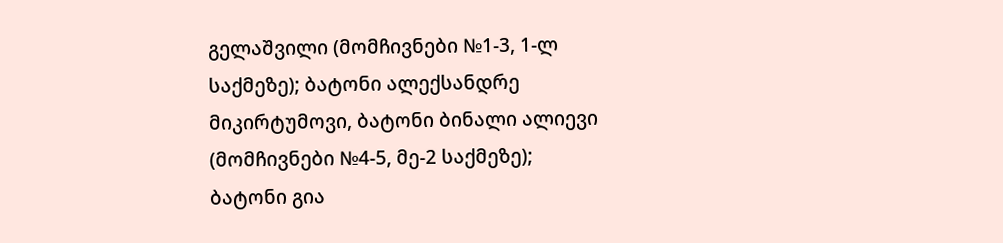გელაშვილი (მომჩივნები №1-3, 1-ლ საქმეზე); ბატონი ალექსანდრე მიკირტუმოვი, ბატონი ბინალი ალიევი (მომჩივნები №4-5, მე-2 საქმეზე); ბატონი გია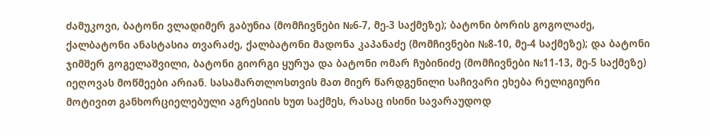ძამუკოვი, ბატონი ვლადიმერ გაბუნია (მომჩივნები №6-7, მე-3 საქმეზე); ბატონი ბორის გოგოლაძე, ქალბატონი ანასტასია თვარაძე, ქალბატონი მადონა კაპანაძე (მომჩივნები №8-10, მე-4 საქმეზე); და ბატონი ჯიმშერ გოგელაშვილი, ბატონი გიორგი ყურუა და ბატონი ომარ ჩუბინიძე (მომჩივნები №11-13, მე-5 საქმეზე) იეღოვას მოწმეები არიან. სასამართლოსთვის მათ მიერ წარდგენილი საჩივარი ეხება რელიგიური მოტივით განხორციელებული აგრესიის ხუთ საქმეს, რასაც ისინი სავარაუდოდ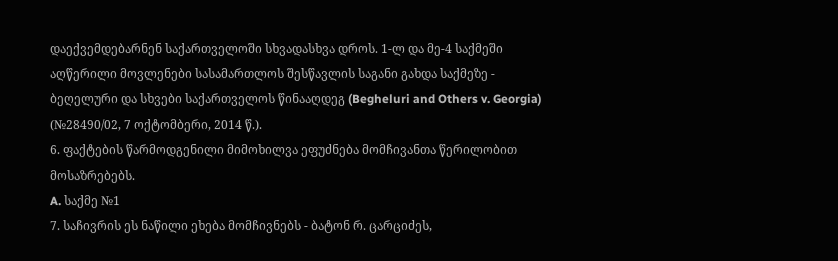დაექვემდებარნენ საქართველოში სხვადასხვა დროს. 1-ლ და მე-4 საქმეში აღწერილი მოვლენები სასამართლოს შესწავლის საგანი გახდა საქმეზე - ბეღელური და სხვები საქართველოს წინააღდეგ (Begheluri and Others v. Georgia) (№28490/02, 7 ოქტომბერი, 2014 წ.).
6. ფაქტების წარმოდგენილი მიმოხილვა ეფუძნება მომჩივანთა წერილობით მოსაზრებებს.
A. საქმე №1
7. საჩივრის ეს ნაწილი ეხება მომჩივნებს - ბატონ რ. ცარციძეს,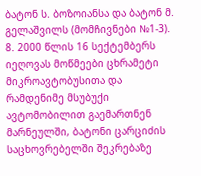ბატონ ს. ბოზოიანსა და ბატონ მ. გელაშვილს (მომჩივნები №1-3).
8. 2000 წლის 16 სექტემბერს იეღოვას მოწმეები ცხრამეტი მიკროავტობუსითა და რამდენიმე მსუბუქი ავტომობილით გაემართნენ მარნეულში, ბატონი ცარციძის საცხოვრებელში შეკრებაზე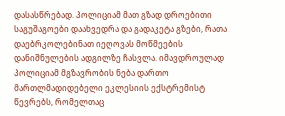დასასწრებად. პოლიციამ მათ გზად დროებითი საგუშაგოები დაახვედრა და გადაკეტა გზები, რათა დაებრკოლებინათ იეღოვას მოწმეების დანიშნულების ადგილზე ჩასვლა. იმავდროულად პოლიციამ მგზავრობის ნება დართო მართლმადიდებელი ეკლესიის ექსტრემისტ წევრებს, რომელთაც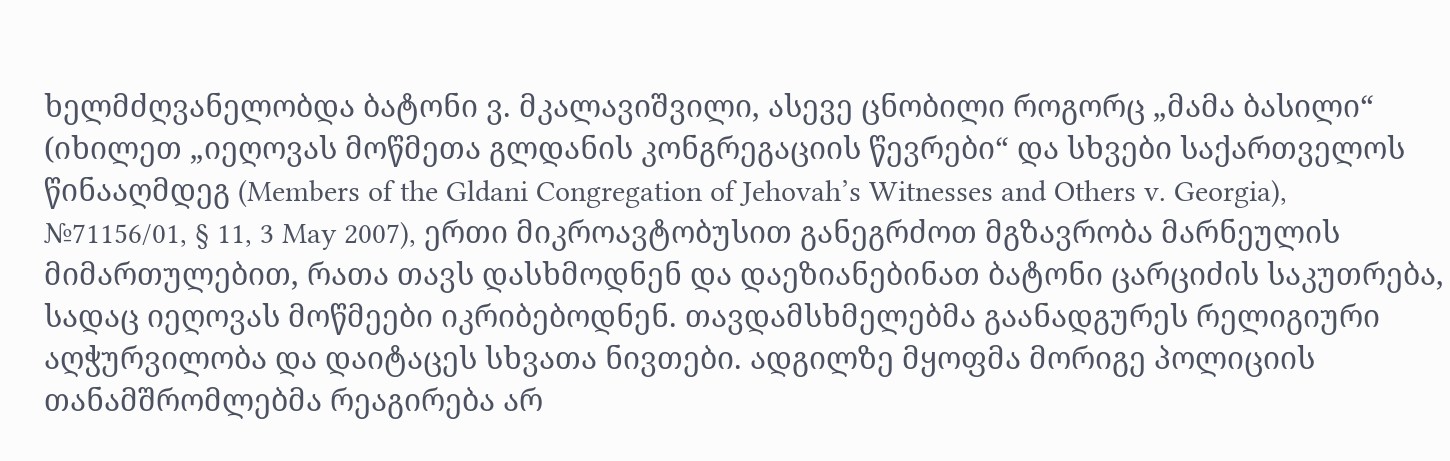ხელმძღვანელობდა ბატონი ვ. მკალავიშვილი, ასევე ცნობილი როგორც „მამა ბასილი“ (იხილეთ „იეღოვას მოწმეთა გლდანის კონგრეგაციის წევრები“ და სხვები საქართველოს წინააღმდეგ (Members of the Gldani Congregation of Jehovah’s Witnesses and Others v. Georgia), №71156/01, § 11, 3 May 2007), ერთი მიკროავტობუსით განეგრძოთ მგზავრობა მარნეულის მიმართულებით, რათა თავს დასხმოდნენ და დაეზიანებინათ ბატონი ცარციძის საკუთრება, სადაც იეღოვას მოწმეები იკრიბებოდნენ. თავდამსხმელებმა გაანადგურეს რელიგიური აღჭურვილობა და დაიტაცეს სხვათა ნივთები. ადგილზე მყოფმა მორიგე პოლიციის თანამშრომლებმა რეაგირება არ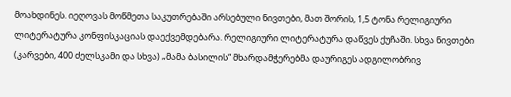მოახდინეს. იეღოვას მოწმეთა საკუთრებაში არსებული ნივთები, მათ შორის, 1,5 ტონა რელიგიური ლიტერატურა კონფისკაციას დაექვემდებარა. რელიგიური ლიტერატურა დაწვეს ქუჩაში. სხვა ნივთები (კარვები, 400 ძელსკამი და სხვა) „მამა ბასილის“ მხარდამჭერებმა დაურიგეს ადგილობრივ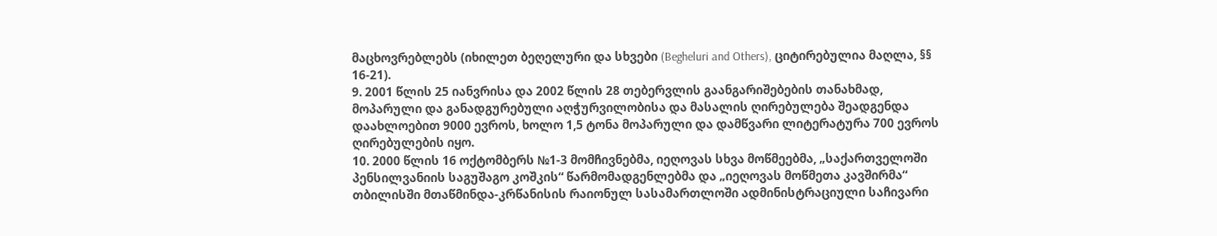მაცხოვრებლებს (იხილეთ ბეღელური და სხვები (Begheluri and Others), ციტირებულია მაღლა, §§ 16-21).
9. 2001 წლის 25 იანვრისა და 2002 წლის 28 თებერვლის გაანგარიშებების თანახმად, მოპარული და განადგურებული აღჭურვილობისა და მასალის ღირებულება შეადგენდა დაახლოებით 9000 ევროს, ხოლო 1,5 ტონა მოპარული და დამწვარი ლიტერატურა 700 ევროს ღირებულების იყო.
10. 2000 წლის 16 ოქტომბერს №1-3 მომჩივნებმა, იეღოვას სხვა მოწმეებმა, „საქართველოში პენსილვანიის საგუშაგო კოშკის“ წარმომადგენლებმა და „იეღოვას მოწმეთა კავშირმა“ თბილისში მთაწმინდა-კრწანისის რაიონულ სასამართლოში ადმინისტრაციული საჩივარი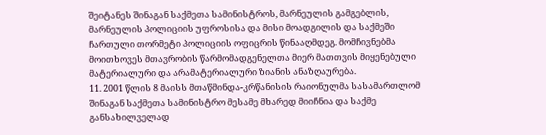შეიტანეს შინაგან საქმეთა სამინისტროს, მარნეულის გამგებლის, მარნეულის პოლიციის უფროსისა და მისი მოადგილის და საქმეში ჩართული თორმეტი პოლიციის ოფიცრის წინააღმდეგ. მომჩივნებმა მოითხოვეს მთავრობის წარმომადგენელთა მიერ მათთვის მიყენებული მატერიალური და არამატერიალური ზიანის ანაზღაურება.
11. 2001 წლის 8 მაისს მთაწმინდა-კრწანისის რაიონულმა სასამართლომ შინაგან საქმეთა სამინისტრო მესამე მხარედ მიიჩნია და საქმე განსახილველად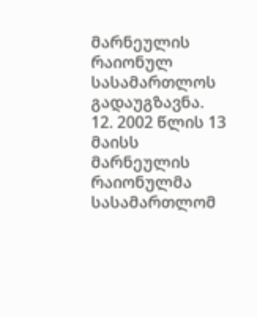მარნეულის რაიონულ სასამართლოს გადაუგზავნა.
12. 2002 წლის 13 მაისს მარნეულის რაიონულმა სასამართლომ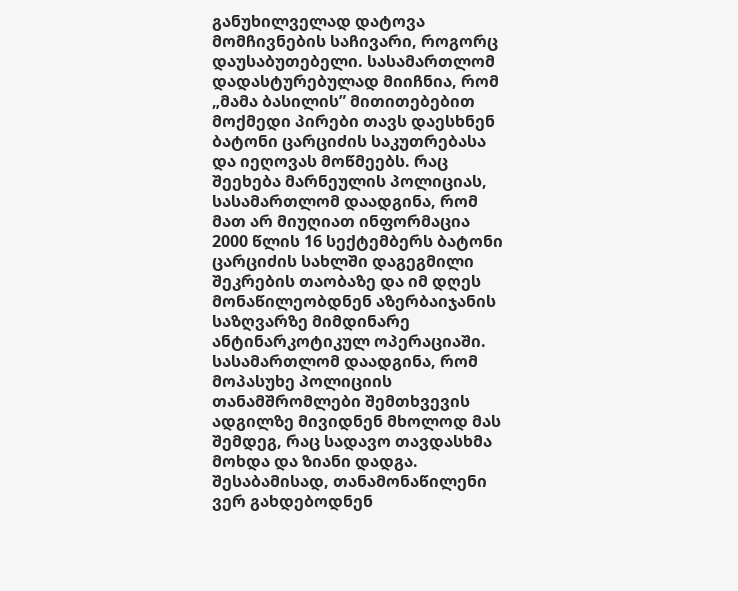განუხილველად დატოვა მომჩივნების საჩივარი, როგორც დაუსაბუთებელი. სასამართლომ დადასტურებულად მიიჩნია, რომ „მამა ბასილის” მითითებებით მოქმედი პირები თავს დაესხნენ ბატონი ცარციძის საკუთრებასა და იეღოვას მოწმეებს. რაც შეეხება მარნეულის პოლიციას, სასამართლომ დაადგინა, რომ მათ არ მიუღიათ ინფორმაცია 2000 წლის 16 სექტემბერს ბატონი ცარციძის სახლში დაგეგმილი შეკრების თაობაზე და იმ დღეს მონაწილეობდნენ აზერბაიჯანის საზღვარზე მიმდინარე ანტინარკოტიკულ ოპერაციაში. სასამართლომ დაადგინა, რომ მოპასუხე პოლიციის თანამშრომლები შემთხვევის ადგილზე მივიდნენ მხოლოდ მას შემდეგ, რაც სადავო თავდასხმა მოხდა და ზიანი დადგა. შესაბამისად, თანამონაწილენი ვერ გახდებოდნენ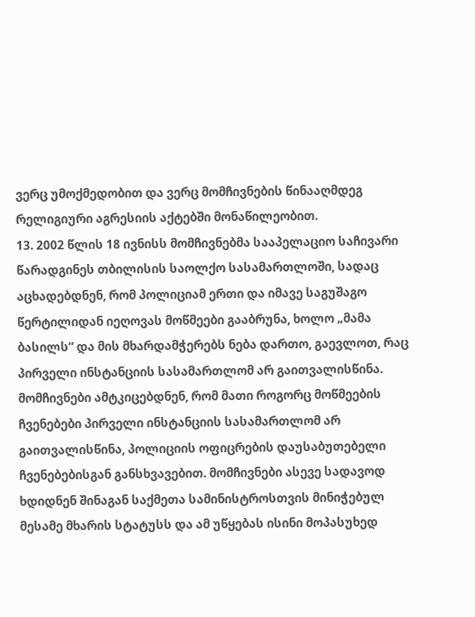ვერც უმოქმედობით და ვერც მომჩივნების წინააღმდეგ რელიგიური აგრესიის აქტებში მონაწილეობით.
13. 2002 წლის 18 ივნისს მომჩივნებმა სააპელაციო საჩივარი წარადგინეს თბილისის საოლქო სასამართლოში, სადაც აცხადებდნენ, რომ პოლიციამ ერთი და იმავე საგუშაგო წერტილიდან იეღოვას მოწმეები გააბრუნა, ხოლო „მამა ბასილს” და მის მხარდამჭერებს ნება დართო, გაევლოთ, რაც პირველი ინსტანციის სასამართლომ არ გაითვალისწინა. მომჩივნები ამტკიცებდნენ, რომ მათი როგორც მოწმეების ჩვენებები პირველი ინსტანციის სასამართლომ არ გაითვალისწინა, პოლიციის ოფიცრების დაუსაბუთებელი ჩვენებებისგან განსხვავებით. მომჩივნები ასევე სადავოდ ხდიდნენ შინაგან საქმეთა სამინისტროსთვის მინიჭებულ მესამე მხარის სტატუსს და ამ უწყებას ისინი მოპასუხედ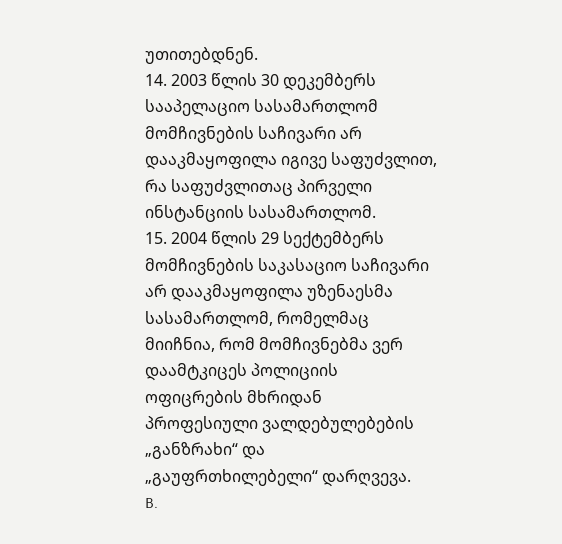უთითებდნენ.
14. 2003 წლის 30 დეკემბერს სააპელაციო სასამართლომ მომჩივნების საჩივარი არ დააკმაყოფილა იგივე საფუძვლით, რა საფუძვლითაც პირველი ინსტანციის სასამართლომ.
15. 2004 წლის 29 სექტემბერს მომჩივნების საკასაციო საჩივარი არ დააკმაყოფილა უზენაესმა სასამართლომ, რომელმაც მიიჩნია, რომ მომჩივნებმა ვერ დაამტკიცეს პოლიციის ოფიცრების მხრიდან პროფესიული ვალდებულებების „განზრახი“ და „გაუფრთხილებელი“ დარღვევა.
B.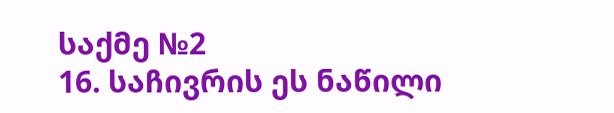საქმე №2
16. საჩივრის ეს ნაწილი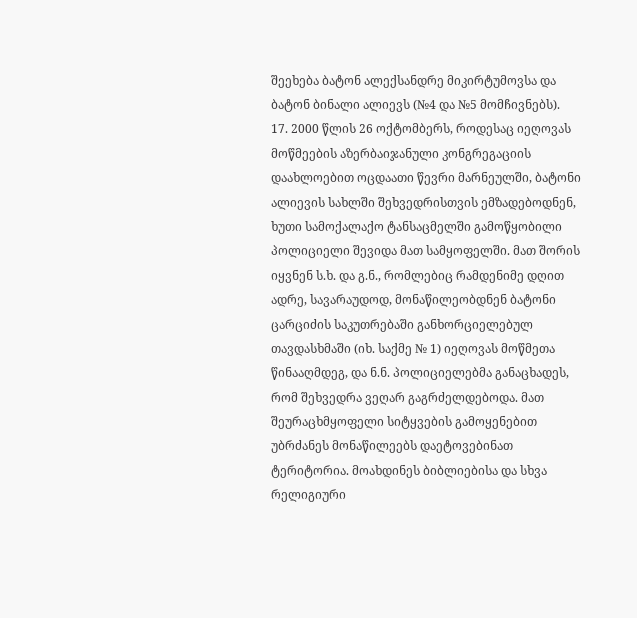შეეხება ბატონ ალექსანდრე მიკირტუმოვსა და ბატონ ბინალი ალიევს (№4 და №5 მომჩივნებს).
17. 2000 წლის 26 ოქტომბერს, როდესაც იეღოვას მოწმეების აზერბაიჯანული კონგრეგაციის დაახლოებით ოცდაათი წევრი მარნეულში, ბატონი ალიევის სახლში შეხვედრისთვის ემზადებოდნენ, ხუთი სამოქალაქო ტანსაცმელში გამოწყობილი პოლიციელი შევიდა მათ სამყოფელში. მათ შორის იყვნენ ს.ხ. და გ.ნ., რომლებიც რამდენიმე დღით ადრე, სავარაუდოდ, მონაწილეობდნენ ბატონი ცარციძის საკუთრებაში განხორციელებულ თავდასხმაში (იხ. საქმე № 1) იეღოვას მოწმეთა წინააღმდეგ, და ნ.ნ. პოლიციელებმა განაცხადეს, რომ შეხვედრა ვეღარ გაგრძელდებოდა. მათ შეურაცხმყოფელი სიტყვების გამოყენებით უბრძანეს მონაწილეებს დაეტოვებინათ ტერიტორია. მოახდინეს ბიბლიებისა და სხვა რელიგიური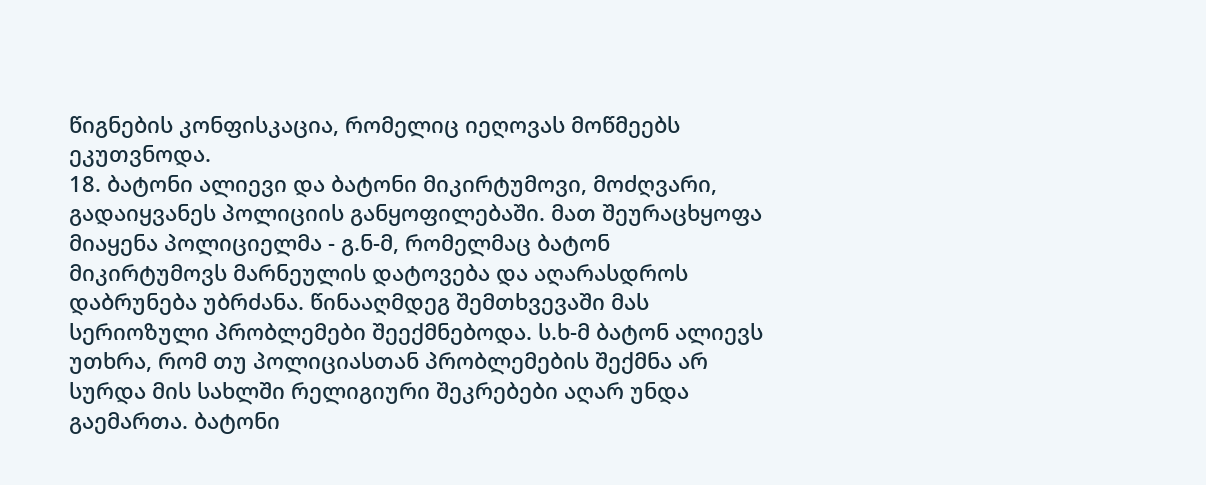წიგნების კონფისკაცია, რომელიც იეღოვას მოწმეებს ეკუთვნოდა.
18. ბატონი ალიევი და ბატონი მიკირტუმოვი, მოძღვარი, გადაიყვანეს პოლიციის განყოფილებაში. მათ შეურაცხყოფა მიაყენა პოლიციელმა - გ.ნ-მ, რომელმაც ბატონ მიკირტუმოვს მარნეულის დატოვება და აღარასდროს დაბრუნება უბრძანა. წინააღმდეგ შემთხვევაში მას სერიოზული პრობლემები შეექმნებოდა. ს.ხ-მ ბატონ ალიევს უთხრა, რომ თუ პოლიციასთან პრობლემების შექმნა არ სურდა მის სახლში რელიგიური შეკრებები აღარ უნდა გაემართა. ბატონი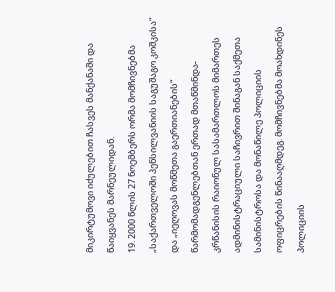მიკირტუმოვი იძულებით ჩასვეს მანქანაში და წაიყვანეს მარნეულიდან.
19. 2000 წლის 27 ნოემბერს ორმა მომჩივნებმა „საქართველოში პენსილვანიის საგუშაგო კოშკისა“ და „იეღოვას მოწმეთა გაერთიანების“ წარმომადგენლებთან ერთად მთაწმინდა-კრწანისის რაიონულ სასამართლოს მიმართეს ადმინისტრაციული საჩივრით შინაგან საქმეთა სამინისტროსა და მონაწილე პოლიციის ოფიცრების წინააღმდეგ. მომჩივნებმა მოახდინეს პოლიციის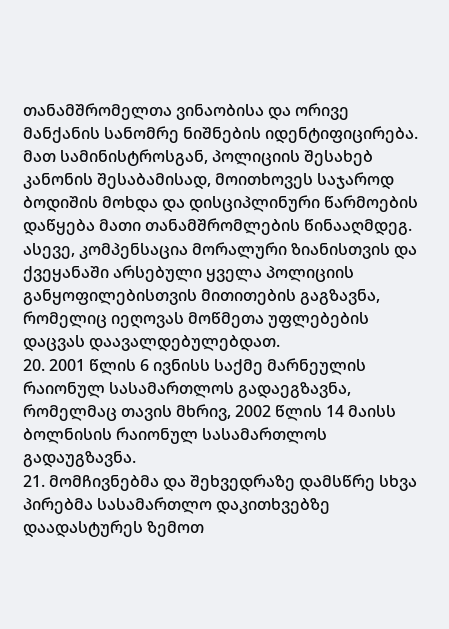თანამშრომელთა ვინაობისა და ორივე მანქანის სანომრე ნიშნების იდენტიფიცირება. მათ სამინისტროსგან, პოლიციის შესახებ კანონის შესაბამისად, მოითხოვეს საჯაროდ ბოდიშის მოხდა და დისციპლინური წარმოების დაწყება მათი თანამშრომლების წინააღმდეგ. ასევე, კომპენსაცია მორალური ზიანისთვის და ქვეყანაში არსებული ყველა პოლიციის განყოფილებისთვის მითითების გაგზავნა, რომელიც იეღოვას მოწმეთა უფლებების დაცვას დაავალდებულებდათ.
20. 2001 წლის 6 ივნისს საქმე მარნეულის რაიონულ სასამართლოს გადაეგზავნა, რომელმაც თავის მხრივ, 2002 წლის 14 მაისს ბოლნისის რაიონულ სასამართლოს გადაუგზავნა.
21. მომჩივნებმა და შეხვედრაზე დამსწრე სხვა პირებმა სასამართლო დაკითხვებზე დაადასტურეს ზემოთ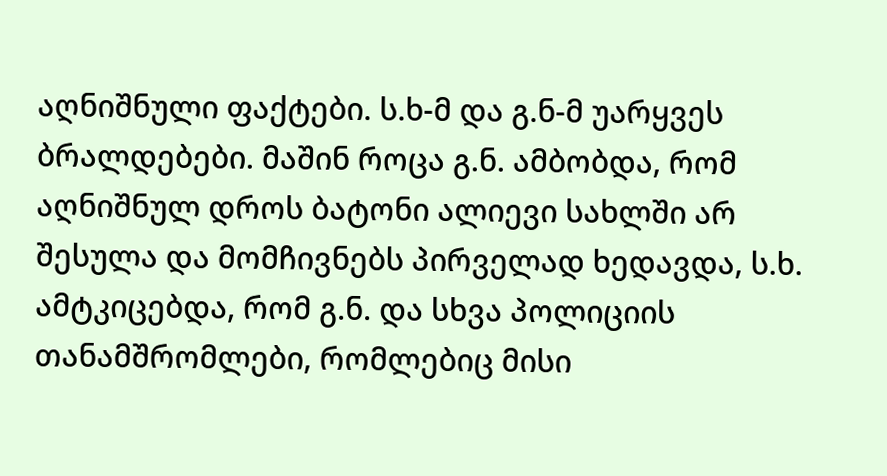აღნიშნული ფაქტები. ს.ხ-მ და გ.ნ-მ უარყვეს ბრალდებები. მაშინ როცა გ.ნ. ამბობდა, რომ აღნიშნულ დროს ბატონი ალიევი სახლში არ შესულა და მომჩივნებს პირველად ხედავდა, ს.ხ. ამტკიცებდა, რომ გ.ნ. და სხვა პოლიციის თანამშრომლები, რომლებიც მისი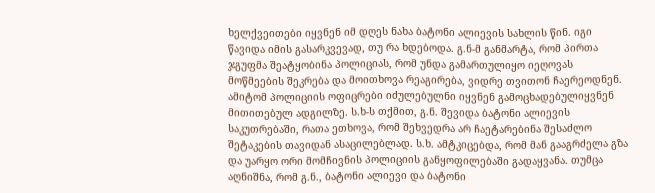ხელქვეითები იყვნენ იმ დღეს ნახა ბატონი ალიევის სახლის წინ. იგი წავიდა იმის გასარკვევად, თუ რა ხდებოდა. გ.ნ-მ განმარტა, რომ პირთა ჯგუფმა შეატყობინა პოლიციას, რომ უნდა გამართულიყო იეღოვას მოწმეების შეკრება და მოითხოვა რეაგირება, ვიდრე თვითონ ჩაერეოდნენ. ამიტომ პოლიციის ოფიცრები იძულებულნი იყვნენ გამოცხადებულიყვნენ მითითებულ ადგილზე. ს.ხ-ს თქმით, გ.ნ. შევიდა ბატონი ალიევის საკუთრებაში, რათა ეთხოვა, რომ შეხვედრა არ ჩაეტარებინა შესაძლო შეტაკების თავიდან ასაცილებლად. ს.ხ. ამტკიცებდა, რომ მან გააგრძელა გზა და უარყო ორი მომჩივნის პოლიციის განყოფილებაში გადაყვანა. თუმცა აღნიშნა, რომ გ.ნ., ბატონი ალიევი და ბატონი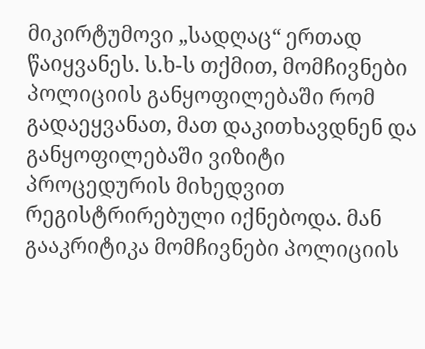მიკირტუმოვი „სადღაც“ ერთად წაიყვანეს. ს.ხ-ს თქმით, მომჩივნები პოლიციის განყოფილებაში რომ გადაეყვანათ, მათ დაკითხავდნენ და განყოფილებაში ვიზიტი პროცედურის მიხედვით რეგისტრირებული იქნებოდა. მან გააკრიტიკა მომჩივნები პოლიციის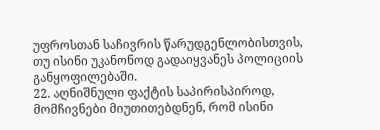უფროსთან საჩივრის წარუდგენლობისთვის, თუ ისინი უკანონოდ გადაიყვანეს პოლიციის განყოფილებაში.
22. აღნიშნული ფაქტის საპირისპიროდ, მომჩივნები მიუთითებდნენ, რომ ისინი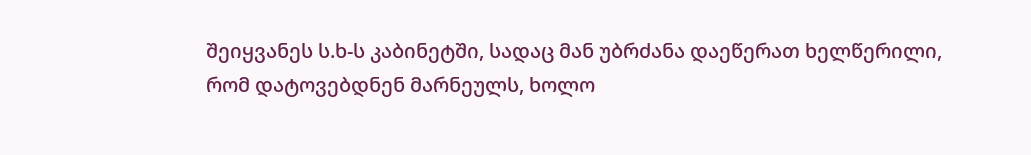შეიყვანეს ს.ხ-ს კაბინეტში, სადაც მან უბრძანა დაეწერათ ხელწერილი, რომ დატოვებდნენ მარნეულს, ხოლო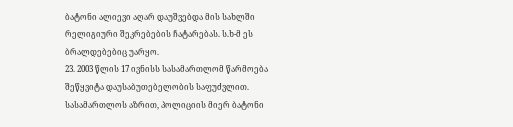ბატონი ალიევი აღარ დაუშვებდა მის სახლში რელიგიური შეკრებების ჩატარებას. ს.ხ-მ ეს ბრალდებებიც უარყო.
23. 2003 წლის 17 ივნისს სასამართლომ წარმოება შეწყვიტა დაუსაბუთებელობის საფუძვლით. სასამართლოს აზრით, პოლიციის მიერ ბატონი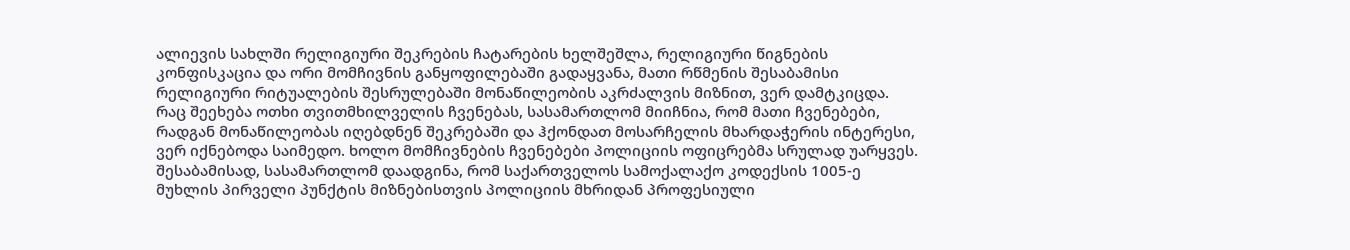ალიევის სახლში რელიგიური შეკრების ჩატარების ხელშეშლა, რელიგიური წიგნების კონფისკაცია და ორი მომჩივნის განყოფილებაში გადაყვანა, მათი რწმენის შესაბამისი რელიგიური რიტუალების შესრულებაში მონაწილეობის აკრძალვის მიზნით, ვერ დამტკიცდა. რაც შეეხება ოთხი თვითმხილველის ჩვენებას, სასამართლომ მიიჩნია, რომ მათი ჩვენებები, რადგან მონაწილეობას იღებდნენ შეკრებაში და ჰქონდათ მოსარჩელის მხარდაჭერის ინტერესი, ვერ იქნებოდა საიმედო. ხოლო მომჩივნების ჩვენებები პოლიციის ოფიცრებმა სრულად უარყვეს. შესაბამისად, სასამართლომ დაადგინა, რომ საქართველოს სამოქალაქო კოდექსის 1005-ე მუხლის პირველი პუნქტის მიზნებისთვის პოლიციის მხრიდან პროფესიული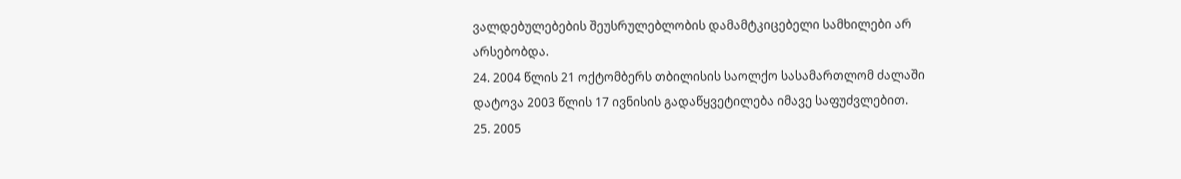ვალდებულებების შეუსრულებლობის დამამტკიცებელი სამხილები არ არსებობდა.
24. 2004 წლის 21 ოქტომბერს თბილისის საოლქო სასამართლომ ძალაში დატოვა 2003 წლის 17 ივნისის გადაწყვეტილება იმავე საფუძვლებით.
25. 2005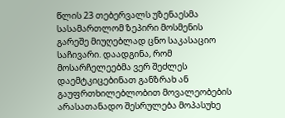წლის 23 თებერვალს უზენაესმა სასამართლომ ზეპირი მოსმენის გარეშე მიუღებლად ცნო საკასაციო საჩივარი. დაადგინა, რომ მოსარჩელეებმა ვერ შეძლეს დაემტკიცებინათ განზრახ ან გაუფრთხილებლობით მოვალეობების არასათანადო შესრულება მოპასუხე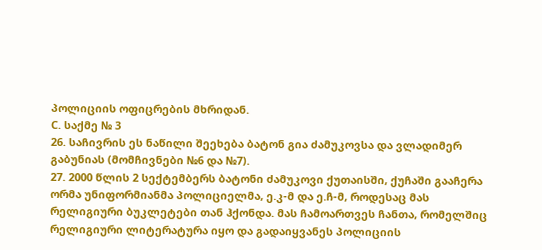პოლიციის ოფიცრების მხრიდან.
C. საქმე № 3
26. საჩივრის ეს ნაწილი შეეხება ბატონ გია ძამუკოვსა და ვლადიმერ გაბუნიას (მომჩივნები №6 და №7).
27. 2000 წლის 2 სექტემბერს ბატონი ძამუკოვი ქუთაისში, ქუჩაში გააჩერა ორმა უნიფორმიანმა პოლიციელმა, ე.კ-მ და ე.ჩ-მ, როდესაც მას რელიგიური ბუკლეტები თან ჰქონდა. მას ჩამოართვეს ჩანთა, რომელშიც რელიგიური ლიტერატურა იყო და გადაიყვანეს პოლიციის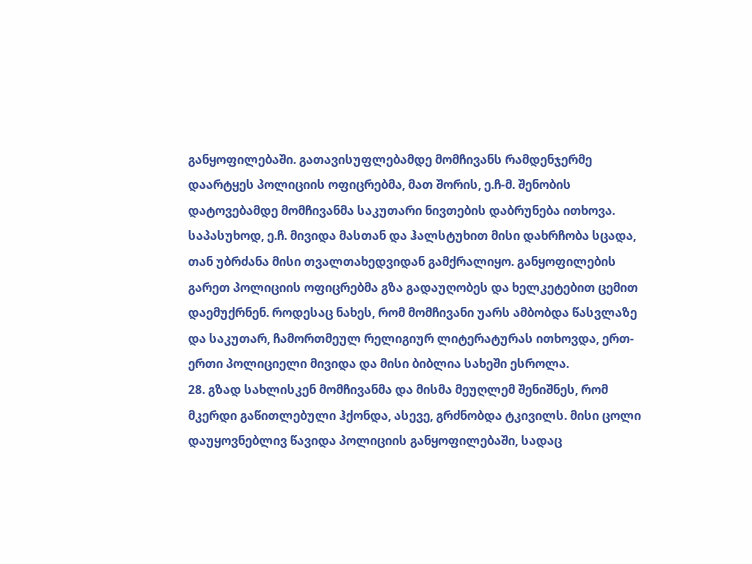განყოფილებაში. გათავისუფლებამდე მომჩივანს რამდენჯერმე დაარტყეს პოლიციის ოფიცრებმა, მათ შორის, ე.ჩ-მ. შენობის დატოვებამდე მომჩივანმა საკუთარი ნივთების დაბრუნება ითხოვა. საპასუხოდ, ე.ჩ. მივიდა მასთან და ჰალსტუხით მისი დახრჩობა სცადა, თან უბრძანა მისი თვალთახედვიდან გამქრალიყო. განყოფილების გარეთ პოლიციის ოფიცრებმა გზა გადაუღობეს და ხელკეტებით ცემით დაემუქრნენ. როდესაც ნახეს, რომ მომჩივანი უარს ამბობდა წასვლაზე და საკუთარ, ჩამორთმეულ რელიგიურ ლიტერატურას ითხოვდა, ერთ-ერთი პოლიციელი მივიდა და მისი ბიბლია სახეში ესროლა.
28. გზად სახლისკენ მომჩივანმა და მისმა მეუღლემ შენიშნეს, რომ მკერდი გაწითლებული ჰქონდა, ასევე, გრძნობდა ტკივილს. მისი ცოლი დაუყოვნებლივ წავიდა პოლიციის განყოფილებაში, სადაც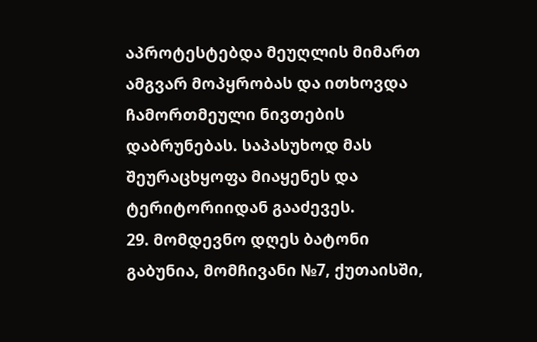აპროტესტებდა მეუღლის მიმართ ამგვარ მოპყრობას და ითხოვდა ჩამორთმეული ნივთების დაბრუნებას. საპასუხოდ მას შეურაცხყოფა მიაყენეს და ტერიტორიიდან გააძევეს.
29. მომდევნო დღეს ბატონი გაბუნია, მომჩივანი №7, ქუთაისში,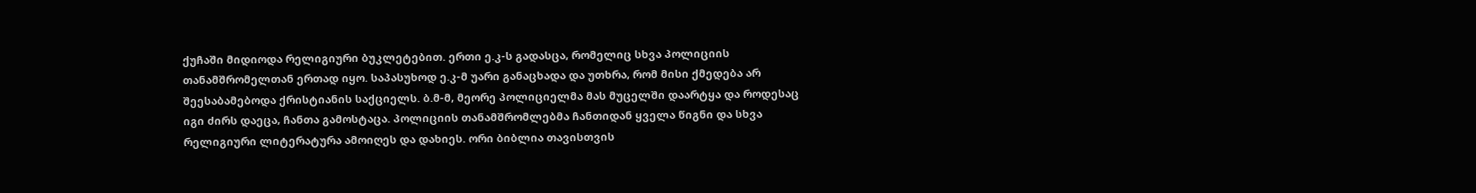ქუჩაში მიდიოდა რელიგიური ბუკლეტებით. ერთი ე.კ-ს გადასცა, რომელიც სხვა პოლიციის თანამშრომელთან ერთად იყო. საპასუხოდ ე.კ-მ უარი განაცხადა და უთხრა, რომ მისი ქმედება არ შეესაბამებოდა ქრისტიანის საქციელს. ბ.მ-მ, მეორე პოლიციელმა მას მუცელში დაარტყა და როდესაც იგი ძირს დაეცა, ჩანთა გამოსტაცა. პოლიციის თანამშრომლებმა ჩანთიდან ყველა წიგნი და სხვა რელიგიური ლიტერატურა ამოიღეს და დახიეს. ორი ბიბლია თავისთვის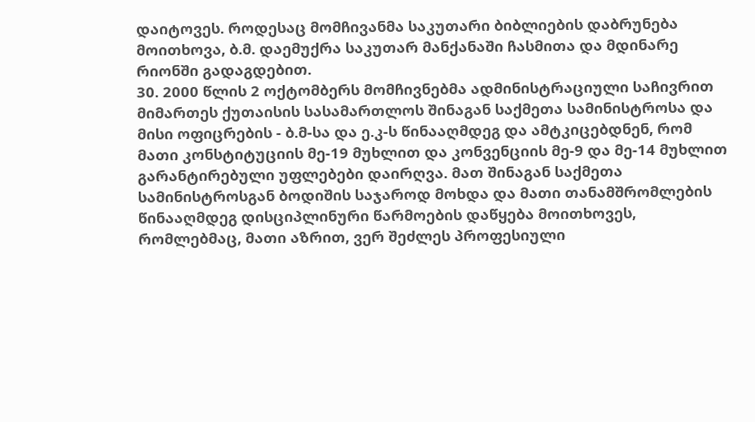დაიტოვეს. როდესაც მომჩივანმა საკუთარი ბიბლიების დაბრუნება მოითხოვა, ბ.მ. დაემუქრა საკუთარ მანქანაში ჩასმითა და მდინარე რიონში გადაგდებით.
30. 2000 წლის 2 ოქტომბერს მომჩივნებმა ადმინისტრაციული საჩივრით მიმართეს ქუთაისის სასამართლოს შინაგან საქმეთა სამინისტროსა და მისი ოფიცრების - ბ.მ-სა და ე.კ-ს წინააღმდეგ და ამტკიცებდნენ, რომ მათი კონსტიტუციის მე-19 მუხლით და კონვენციის მე-9 და მე-14 მუხლით გარანტირებული უფლებები დაირღვა. მათ შინაგან საქმეთა სამინისტროსგან ბოდიშის საჯაროდ მოხდა და მათი თანამშრომლების წინააღმდეგ დისციპლინური წარმოების დაწყება მოითხოვეს, რომლებმაც, მათი აზრით, ვერ შეძლეს პროფესიული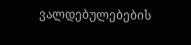ვალდებულებების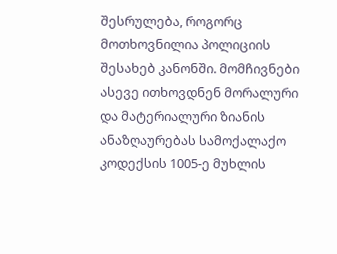შესრულება, როგორც მოთხოვნილია პოლიციის შესახებ კანონში. მომჩივნები ასევე ითხოვდნენ მორალური და მატერიალური ზიანის ანაზღაურებას სამოქალაქო კოდექსის 1005-ე მუხლის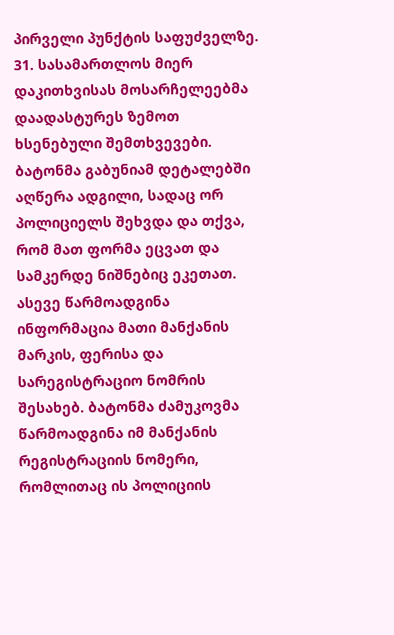პირველი პუნქტის საფუძველზე.
31. სასამართლოს მიერ დაკითხვისას მოსარჩელეებმა დაადასტურეს ზემოთ ხსენებული შემთხვევები. ბატონმა გაბუნიამ დეტალებში აღწერა ადგილი, სადაც ორ პოლიციელს შეხვდა და თქვა, რომ მათ ფორმა ეცვათ და სამკერდე ნიშნებიც ეკეთათ. ასევე წარმოადგინა ინფორმაცია მათი მანქანის მარკის, ფერისა და სარეგისტრაციო ნომრის შესახებ. ბატონმა ძამუკოვმა წარმოადგინა იმ მანქანის რეგისტრაციის ნომერი, რომლითაც ის პოლიციის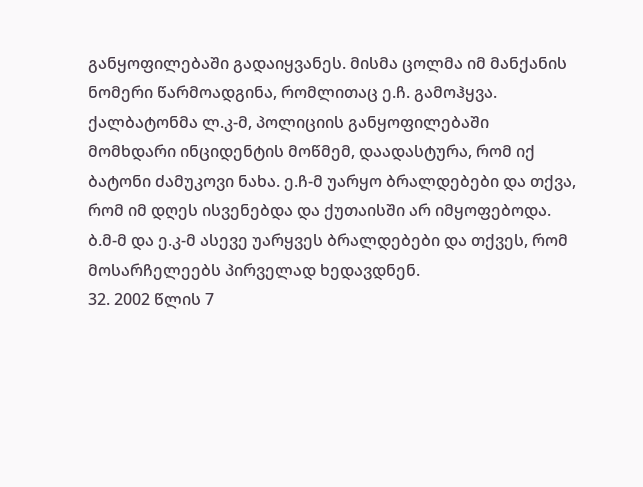განყოფილებაში გადაიყვანეს. მისმა ცოლმა იმ მანქანის ნომერი წარმოადგინა, რომლითაც ე.ჩ. გამოჰყვა. ქალბატონმა ლ.კ-მ, პოლიციის განყოფილებაში მომხდარი ინციდენტის მოწმემ, დაადასტურა, რომ იქ ბატონი ძამუკოვი ნახა. ე.ჩ-მ უარყო ბრალდებები და თქვა, რომ იმ დღეს ისვენებდა და ქუთაისში არ იმყოფებოდა. ბ.მ-მ და ე.კ-მ ასევე უარყვეს ბრალდებები და თქვეს, რომ მოსარჩელეებს პირველად ხედავდნენ.
32. 2002 წლის 7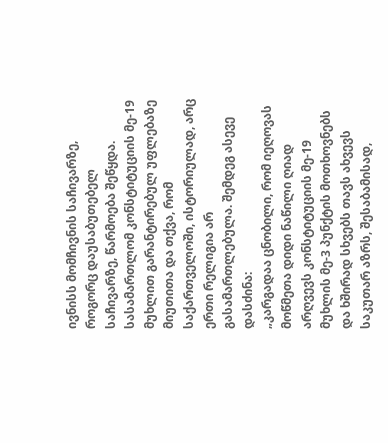ივნისს მომჩივნის საჩივარზე, როგორც დაუსაბუთებელ საჩივარზე, წარმოება შეწყდა. სასამართლომ კონსტიტუციის მე-19 მუხლით გარანტირებულ უფლებაზე მიუთითა და თქვა, რომ საქართველოში, ისტორიულად, არც ერთი რელიგია არ გასამართლებულა. შემდეგ ასევე დასძინა:
„კარგადაა ცნობილი, რომ იეღოვას მოწმეთა დიდი ნაწილი ღიად არღვევს კონსტიტუციის მე-19 მუხლის მე-3 პუნქტის მოთხოვნებს და ხშირად სხვებს თავს ახვევს საკუთარ აზრს, შესაბამისად,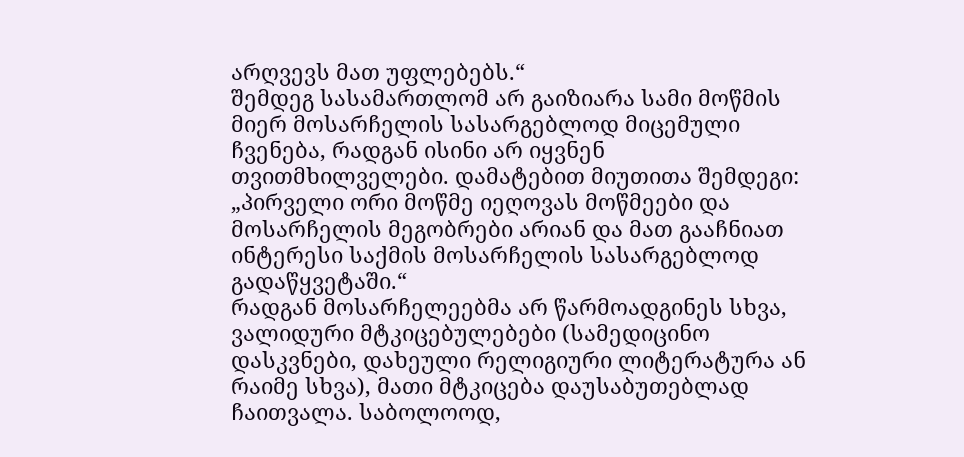არღვევს მათ უფლებებს.“
შემდეგ სასამართლომ არ გაიზიარა სამი მოწმის მიერ მოსარჩელის სასარგებლოდ მიცემული ჩვენება, რადგან ისინი არ იყვნენ თვითმხილველები. დამატებით მიუთითა შემდეგი:
„პირველი ორი მოწმე იეღოვას მოწმეები და მოსარჩელის მეგობრები არიან და მათ გააჩნიათ ინტერესი საქმის მოსარჩელის სასარგებლოდ გადაწყვეტაში.“
რადგან მოსარჩელეებმა არ წარმოადგინეს სხვა, ვალიდური მტკიცებულებები (სამედიცინო დასკვნები, დახეული რელიგიური ლიტერატურა ან რაიმე სხვა), მათი მტკიცება დაუსაბუთებლად ჩაითვალა. საბოლოოდ,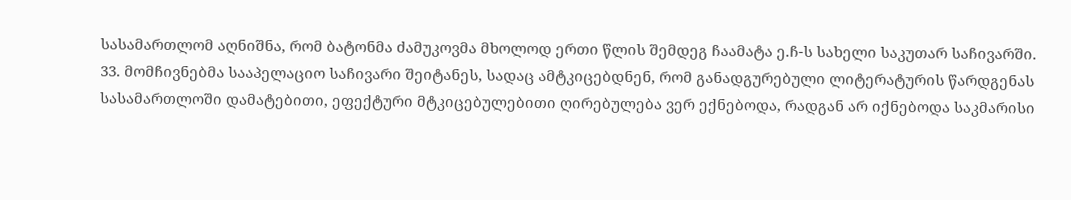სასამართლომ აღნიშნა, რომ ბატონმა ძამუკოვმა მხოლოდ ერთი წლის შემდეგ ჩაამატა ე.ჩ-ს სახელი საკუთარ საჩივარში.
33. მომჩივნებმა სააპელაციო საჩივარი შეიტანეს, სადაც ამტკიცებდნენ, რომ განადგურებული ლიტერატურის წარდგენას სასამართლოში დამატებითი, ეფექტური მტკიცებულებითი ღირებულება ვერ ექნებოდა, რადგან არ იქნებოდა საკმარისი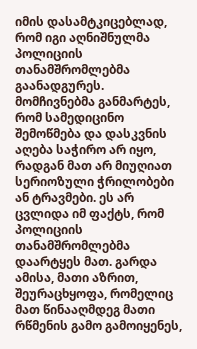იმის დასამტკიცებლად, რომ იგი აღნიშნულმა პოლიციის თანამშრომლებმა გაანადგურეს. მომჩივნებმა განმარტეს, რომ სამედიცინო შემოწმება და დასკვნის აღება საჭირო არ იყო, რადგან მათ არ მიუღიათ სერიოზული ჭრილობები ან ტრავმები. ეს არ ცვლიდა იმ ფაქტს, რომ პოლიციის თანამშრომლებმა დაარტყეს მათ. გარდა ამისა, მათი აზრით, შეურაცხყოფა, რომელიც მათ წინააღმდეგ მათი რწმენის გამო გამოიყენეს,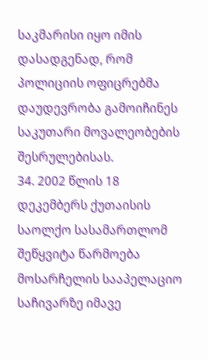საკმარისი იყო იმის დასადგენად, რომ პოლიციის ოფიცრებმა დაუდევრობა გამოიჩინეს საკუთარი მოვალეობების შესრულებისას.
34. 2002 წლის 18 დეკემბერს ქუთაისის საოლქო სასამართლომ შეწყვიტა წარმოება მოსარჩელის სააპელაციო საჩივარზე იმავე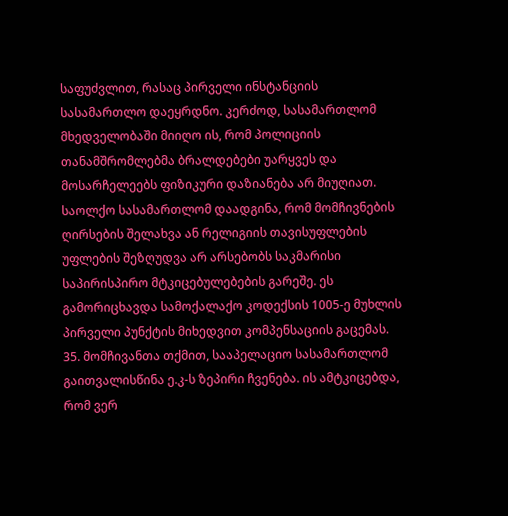საფუძვლით, რასაც პირველი ინსტანციის სასამართლო დაეყრდნო. კერძოდ, სასამართლომ მხედველობაში მიიღო ის, რომ პოლიციის თანამშრომლებმა ბრალდებები უარყვეს და მოსარჩელეებს ფიზიკური დაზიანება არ მიუღიათ. საოლქო სასამართლომ დაადგინა, რომ მომჩივნების ღირსების შელახვა ან რელიგიის თავისუფლების უფლების შეზღუდვა არ არსებობს საკმარისი საპირისპირო მტკიცებულებების გარეშე. ეს გამორიცხავდა სამოქალაქო კოდექსის 1005-ე მუხლის პირველი პუნქტის მიხედვით კომპენსაციის გაცემას.
35. მომჩივანთა თქმით, სააპელაციო სასამართლომ გაითვალისწინა ე.კ-ს ზეპირი ჩვენება. ის ამტკიცებდა, რომ ვერ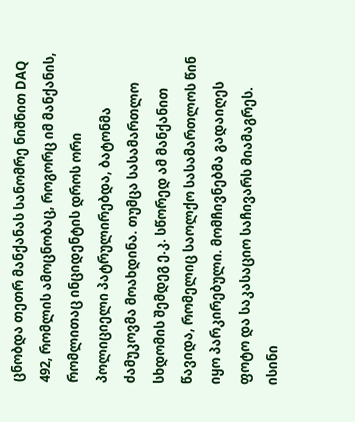ცნობდა თეთრ მანქანას სანომრე ნიშნით DAQ 492, რომლის ამოცნობაც, როგორც იმ მანქანის, რომლითაც ინციდენტის დროს ორი პოლიციელი პატრულირებდა, ბატონმა ძამუკოვმა მოახდინა. თუმცა სასამართლო სხდომის შემდეგ ე.კ. სწორედ ამ მანქანით წავიდა, რომელიც საოლქო სასამართლოს წინ იყო პარკირებული. მომჩივნებმა გადაიღეს ფოტო და საკასაციო საჩივარს მიამაგრეს. ისინი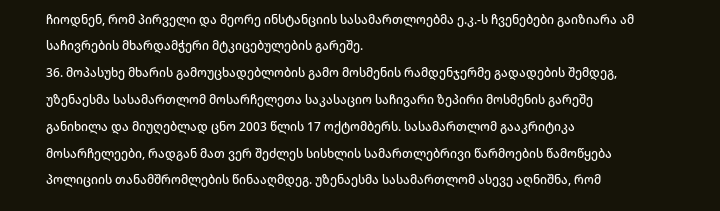ჩიოდნენ, რომ პირველი და მეორე ინსტანციის სასამართლოებმა ე.კ.-ს ჩვენებები გაიზიარა ამ საჩივრების მხარდამჭერი მტკიცებულების გარეშე.
36. მოპასუხე მხარის გამოუცხადებლობის გამო მოსმენის რამდენჯერმე გადადების შემდეგ, უზენაესმა სასამართლომ მოსარჩელეთა საკასაციო საჩივარი ზეპირი მოსმენის გარეშე განიხილა და მიუღებლად ცნო 2003 წლის 17 ოქტომბერს. სასამართლომ გააკრიტიკა მოსარჩელეები, რადგან მათ ვერ შეძლეს სისხლის სამართლებრივი წარმოების წამოწყება პოლიციის თანამშრომლების წინააღმდეგ. უზენაესმა სასამართლომ ასევე აღნიშნა, რომ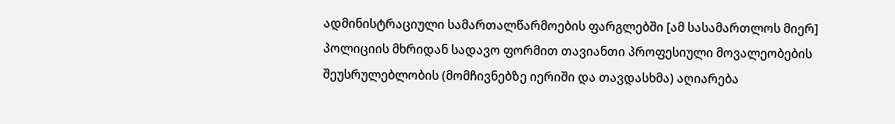ადმინისტრაციული სამართალწარმოების ფარგლებში [ამ სასამართლოს მიერ] პოლიციის მხრიდან სადავო ფორმით თავიანთი პროფესიული მოვალეობების შეუსრულებლობის (მომჩივნებზე იერიში და თავდასხმა) აღიარება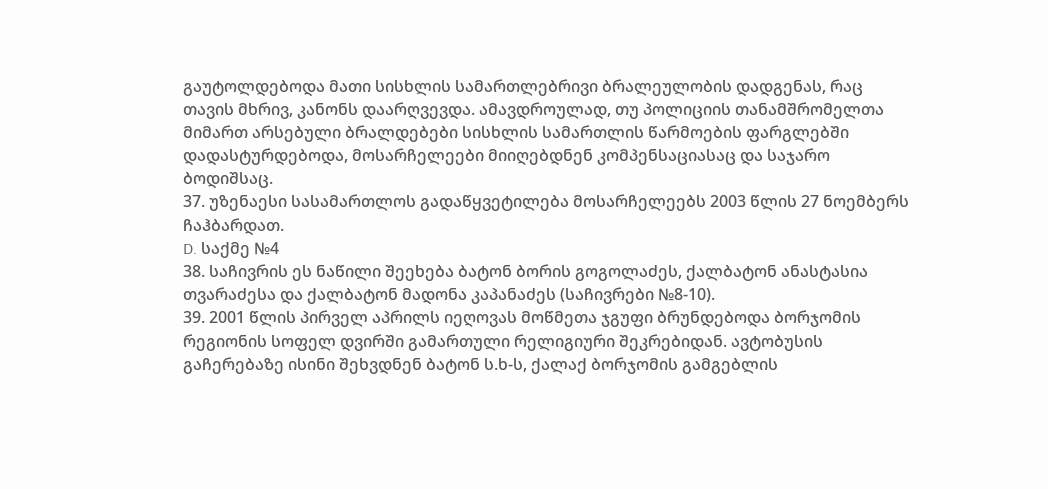გაუტოლდებოდა მათი სისხლის სამართლებრივი ბრალეულობის დადგენას, რაც თავის მხრივ, კანონს დაარღვევდა. ამავდროულად, თუ პოლიციის თანამშრომელთა მიმართ არსებული ბრალდებები სისხლის სამართლის წარმოების ფარგლებში დადასტურდებოდა, მოსარჩელეები მიიღებდნენ კომპენსაციასაც და საჯარო ბოდიშსაც.
37. უზენაესი სასამართლოს გადაწყვეტილება მოსარჩელეებს 2003 წლის 27 ნოემბერს ჩაჰბარდათ.
D. საქმე №4
38. საჩივრის ეს ნაწილი შეეხება ბატონ ბორის გოგოლაძეს, ქალბატონ ანასტასია თვარაძესა და ქალბატონ მადონა კაპანაძეს (საჩივრები №8-10).
39. 2001 წლის პირველ აპრილს იეღოვას მოწმეთა ჯგუფი ბრუნდებოდა ბორჯომის რეგიონის სოფელ დვირში გამართული რელიგიური შეკრებიდან. ავტობუსის გაჩერებაზე ისინი შეხვდნენ ბატონ ს.ხ-ს, ქალაქ ბორჯომის გამგებლის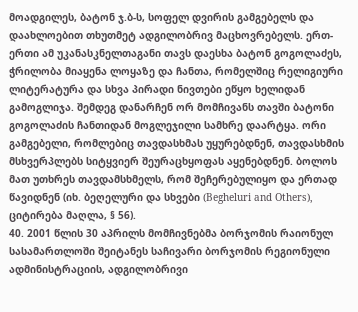მოადგილეს, ბატონ ჯ.ბ-ს, სოფელ დვირის გამგებელს და დაახლოებით თხუთმეტ ადგილობრივ მაცხოვრებელს. ერთ-ერთი ამ უკანასკნელთაგანი თავს დაესხა ბატონ გოგოლაძეს, ჭრილობა მიაყენა ლოყაზე და ჩანთა, რომელშიც რელიგიური ლიტერატურა და სხვა პირადი ნივთები ეწყო ხელიდან გამოგლიჯა. შემდეგ დანარჩენ ორ მომჩივანს თავში ბატონი გოგოლაძის ჩანთიდან მოგლეჯილი სამხრე დაარტყა. ორი გამგებელი, რომლებიც თავდასხმას უყურებდნენ, თავდასხმის მსხვერპლებს სიტყვიერ შეურაცხყოფას აყენებდნენ. ბოლოს მათ უთხრეს თავდამსხმელს, რომ შეჩერებულიყო და ერთად წავიდნენ (იხ. ბეღელური და სხვები (Begheluri and Others), ციტირება მაღლა, § 56).
40. 2001 წლის 30 აპრილს მომჩივნებმა ბორჯომის რაიონულ სასამართლოში შეიტანეს საჩივარი ბორჯომის რეგიონული ადმინისტრაციის, ადგილობრივი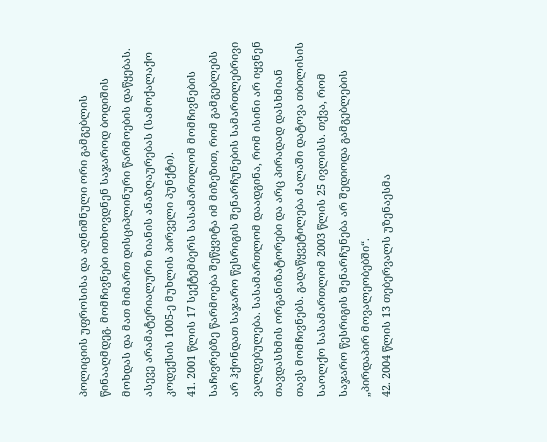პოლიციის უფროსისა და აღნიშნული ორი გამგებლის წინააღმდეგ. მომჩივნები ითხოვდნენ საჯაროდ ბოდიშის მოხდას და მათ მიმართ დისციპლინური წარმოების დაწყებას. ასევე არამატერიალური ზიანის ანაზღაურებას (სამოქალაქო კოდექსის 1005-ე მუხლის პირველი პუნქტი).
41. 2001 წლის 17 სექტემბერს სასამართლომ მომჩივნების საჩივრებზე წარმოება შეწყვიტა იმ მიზეზით, რომ გამგებლებს არ ჰქონდათ საჯარო წესრიგის შენარჩუნების სამართლებრივი ვალდებულება. სასამართლომ დაადგინა, რომ ისინი არ იყვნენ თავდასხმის ორგანიზატორები და არც პირადად დასხმიან თავს მომჩივნებს. გადაწყვეტილება ძალაში დატოვა თბილისის საოლქო სასამართლომ 2003 წლის 25 ივლისს. თქვა, რომ საჯარო წესრიგის შენარჩუნება არ შედიოდა გამგებლების „პირდაპირ მოვალეობებში“.
42. 2004 წლის 13 თებერვალს უზენაესმა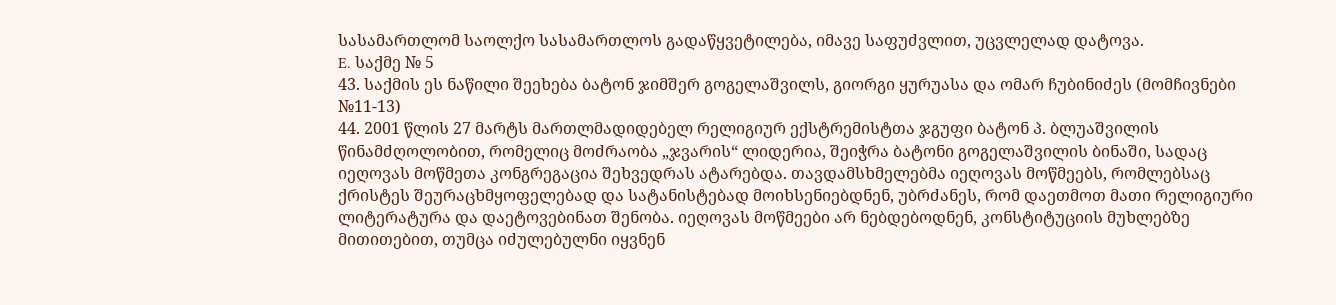სასამართლომ საოლქო სასამართლოს გადაწყვეტილება, იმავე საფუძვლით, უცვლელად დატოვა.
E. საქმე № 5
43. საქმის ეს ნაწილი შეეხება ბატონ ჯიმშერ გოგელაშვილს, გიორგი ყურუასა და ომარ ჩუბინიძეს (მომჩივნები №11-13)
44. 2001 წლის 27 მარტს მართლმადიდებელ რელიგიურ ექსტრემისტთა ჯგუფი ბატონ პ. ბლუაშვილის წინამძღოლობით, რომელიც მოძრაობა „ჯვარის“ ლიდერია, შეიჭრა ბატონი გოგელაშვილის ბინაში, სადაც იეღოვას მოწმეთა კონგრეგაცია შეხვედრას ატარებდა. თავდამსხმელებმა იეღოვას მოწმეებს, რომლებსაც ქრისტეს შეურაცხმყოფელებად და სატანისტებად მოიხსენიებდნენ, უბრძანეს, რომ დაეთმოთ მათი რელიგიური ლიტერატურა და დაეტოვებინათ შენობა. იეღოვას მოწმეები არ ნებდებოდნენ, კონსტიტუციის მუხლებზე მითითებით, თუმცა იძულებულნი იყვნენ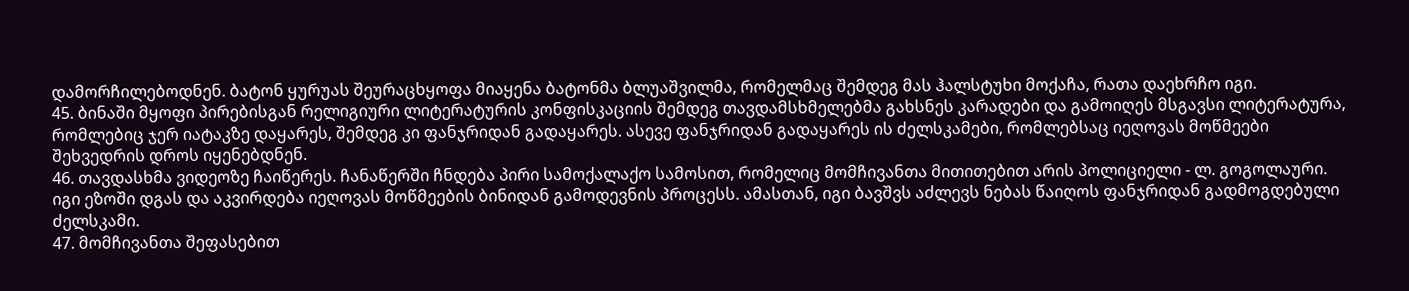დამორჩილებოდნენ. ბატონ ყურუას შეურაცხყოფა მიაყენა ბატონმა ბლუაშვილმა, რომელმაც შემდეგ მას ჰალსტუხი მოქაჩა, რათა დაეხრჩო იგი.
45. ბინაში მყოფი პირებისგან რელიგიური ლიტერატურის კონფისკაციის შემდეგ თავდამსხმელებმა გახსნეს კარადები და გამოიღეს მსგავსი ლიტერატურა, რომლებიც ჯერ იატაკზე დაყარეს, შემდეგ კი ფანჯრიდან გადაყარეს. ასევე ფანჯრიდან გადაყარეს ის ძელსკამები, რომლებსაც იეღოვას მოწმეები შეხვედრის დროს იყენებდნენ.
46. თავდასხმა ვიდეოზე ჩაიწერეს. ჩანაწერში ჩნდება პირი სამოქალაქო სამოსით, რომელიც მომჩივანთა მითითებით არის პოლიციელი - ლ. გოგოლაური. იგი ეზოში დგას და აკვირდება იეღოვას მოწმეების ბინიდან გამოდევნის პროცესს. ამასთან, იგი ბავშვს აძლევს ნებას წაიღოს ფანჯრიდან გადმოგდებული ძელსკამი.
47. მომჩივანთა შეფასებით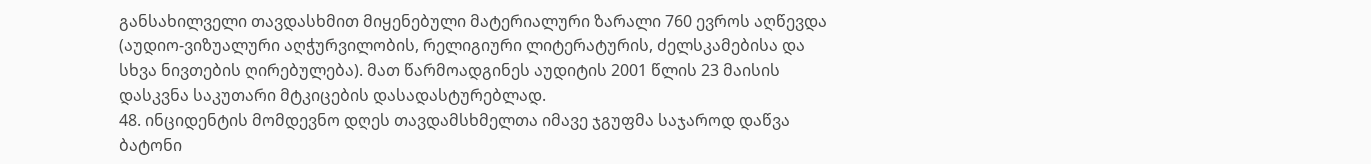განსახილველი თავდასხმით მიყენებული მატერიალური ზარალი 760 ევროს აღწევდა (აუდიო-ვიზუალური აღჭურვილობის, რელიგიური ლიტერატურის, ძელსკამებისა და სხვა ნივთების ღირებულება). მათ წარმოადგინეს აუდიტის 2001 წლის 23 მაისის დასკვნა საკუთარი მტკიცების დასადასტურებლად.
48. ინციდენტის მომდევნო დღეს თავდამსხმელთა იმავე ჯგუფმა საჯაროდ დაწვა ბატონი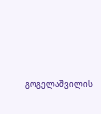გოგელაშვილის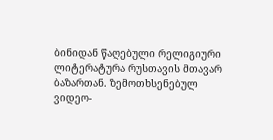ბინიდან წაღებული რელიგიური ლიტერატურა რუსთავის მთავარ ბაზართან. ზემოთხსენებულ ვიდეო-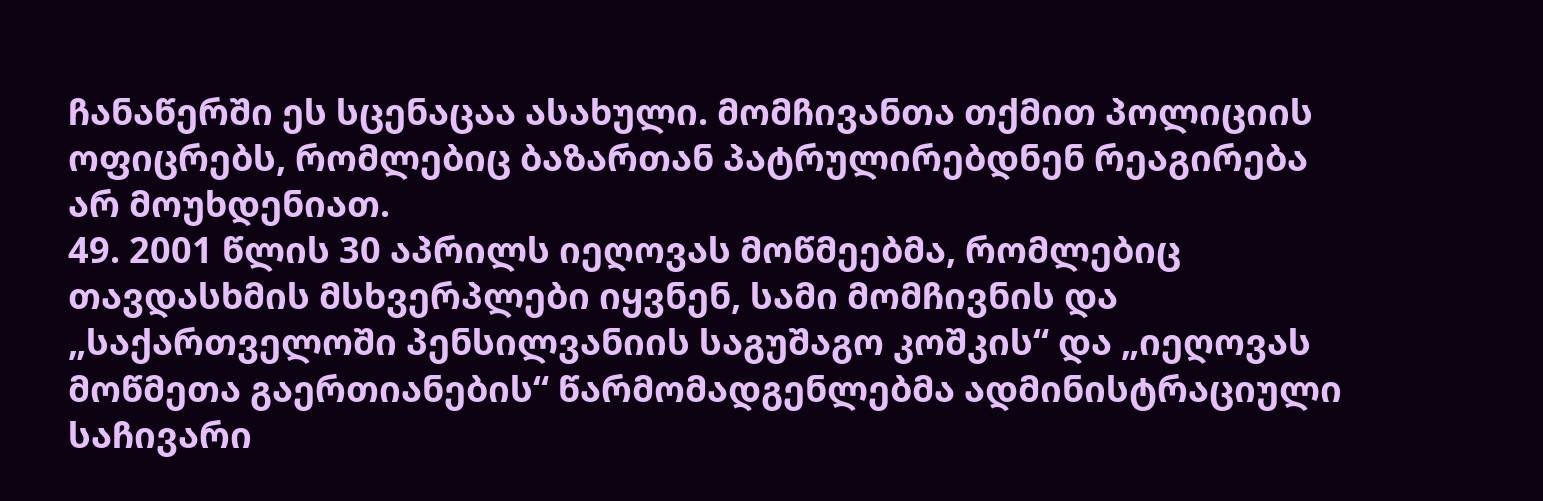ჩანაწერში ეს სცენაცაა ასახული. მომჩივანთა თქმით პოლიციის ოფიცრებს, რომლებიც ბაზართან პატრულირებდნენ რეაგირება არ მოუხდენიათ.
49. 2001 წლის 30 აპრილს იეღოვას მოწმეებმა, რომლებიც თავდასხმის მსხვერპლები იყვნენ, სამი მომჩივნის და „საქართველოში პენსილვანიის საგუშაგო კოშკის“ და „იეღოვას მოწმეთა გაერთიანების“ წარმომადგენლებმა ადმინისტრაციული საჩივარი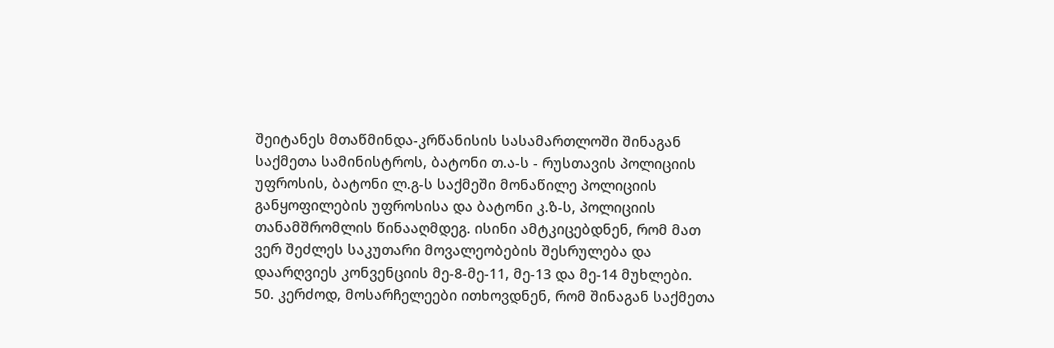შეიტანეს მთაწმინდა-კრწანისის სასამართლოში შინაგან საქმეთა სამინისტროს, ბატონი თ.ა-ს - რუსთავის პოლიციის უფროსის, ბატონი ლ.გ-ს საქმეში მონაწილე პოლიციის განყოფილების უფროსისა და ბატონი კ.ზ-ს, პოლიციის თანამშრომლის წინააღმდეგ. ისინი ამტკიცებდნენ, რომ მათ ვერ შეძლეს საკუთარი მოვალეობების შესრულება და დაარღვიეს კონვენციის მე-8-მე-11, მე-13 და მე-14 მუხლები.
50. კერძოდ, მოსარჩელეები ითხოვდნენ, რომ შინაგან საქმეთა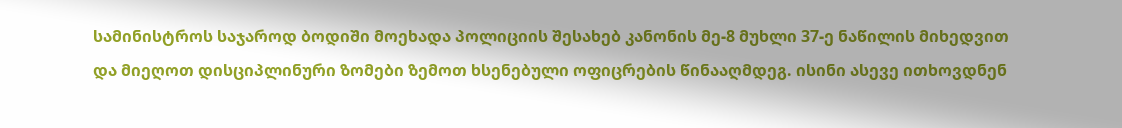სამინისტროს საჯაროდ ბოდიში მოეხადა პოლიციის შესახებ კანონის მე-8 მუხლი 37-ე ნაწილის მიხედვით და მიეღოთ დისციპლინური ზომები ზემოთ ხსენებული ოფიცრების წინააღმდეგ. ისინი ასევე ითხოვდნენ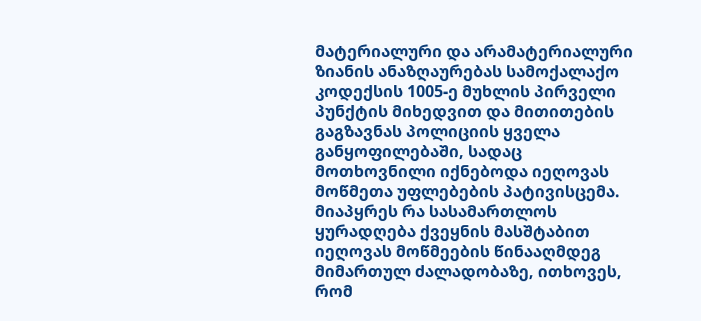მატერიალური და არამატერიალური ზიანის ანაზღაურებას სამოქალაქო კოდექსის 1005-ე მუხლის პირველი პუნქტის მიხედვით და მითითების გაგზავნას პოლიციის ყველა განყოფილებაში, სადაც მოთხოვნილი იქნებოდა იეღოვას მოწმეთა უფლებების პატივისცემა. მიაპყრეს რა სასამართლოს ყურადღება ქვეყნის მასშტაბით იეღოვას მოწმეების წინააღმდეგ მიმართულ ძალადობაზე, ითხოვეს, რომ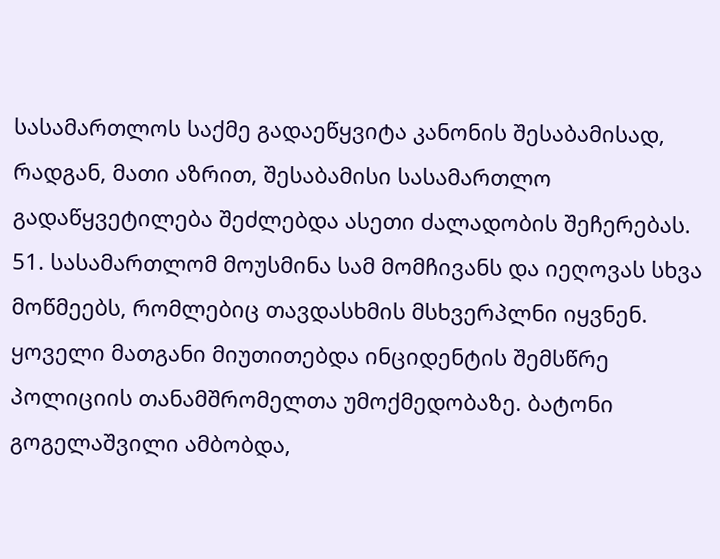სასამართლოს საქმე გადაეწყვიტა კანონის შესაბამისად, რადგან, მათი აზრით, შესაბამისი სასამართლო გადაწყვეტილება შეძლებდა ასეთი ძალადობის შეჩერებას.
51. სასამართლომ მოუსმინა სამ მომჩივანს და იეღოვას სხვა მოწმეებს, რომლებიც თავდასხმის მსხვერპლნი იყვნენ. ყოველი მათგანი მიუთითებდა ინციდენტის შემსწრე პოლიციის თანამშრომელთა უმოქმედობაზე. ბატონი გოგელაშვილი ამბობდა,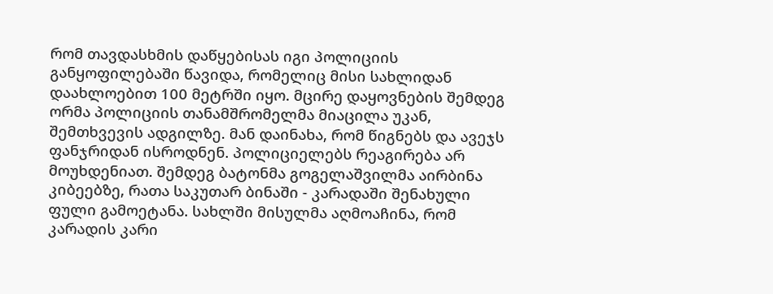რომ თავდასხმის დაწყებისას იგი პოლიციის განყოფილებაში წავიდა, რომელიც მისი სახლიდან დაახლოებით 100 მეტრში იყო. მცირე დაყოვნების შემდეგ ორმა პოლიციის თანამშრომელმა მიაცილა უკან, შემთხვევის ადგილზე. მან დაინახა, რომ წიგნებს და ავეჯს ფანჯრიდან ისროდნენ. პოლიციელებს რეაგირება არ მოუხდენიათ. შემდეგ ბატონმა გოგელაშვილმა აირბინა კიბეებზე, რათა საკუთარ ბინაში - კარადაში შენახული ფული გამოეტანა. სახლში მისულმა აღმოაჩინა, რომ კარადის კარი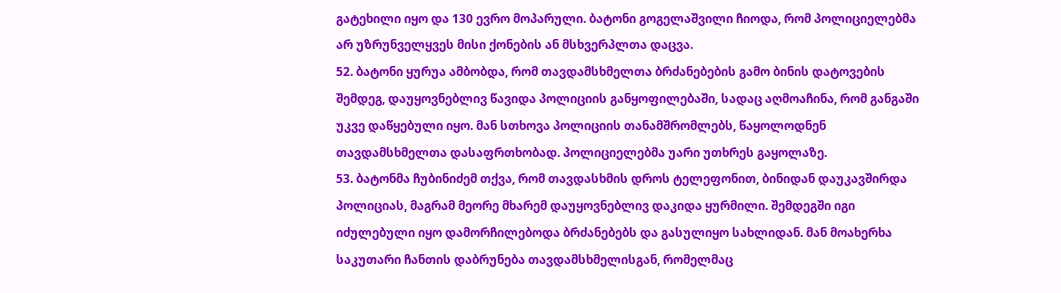გატეხილი იყო და 130 ევრო მოპარული. ბატონი გოგელაშვილი ჩიოდა, რომ პოლიციელებმა არ უზრუნველყვეს მისი ქონების ან მსხვერპლთა დაცვა.
52. ბატონი ყურუა ამბობდა, რომ თავდამსხმელთა ბრძანებების გამო ბინის დატოვების შემდეგ, დაუყოვნებლივ წავიდა პოლიციის განყოფილებაში, სადაც აღმოაჩინა, რომ განგაში უკვე დაწყებული იყო. მან სთხოვა პოლიციის თანამშრომლებს, წაყოლოდნენ თავდამსხმელთა დასაფრთხობად. პოლიციელებმა უარი უთხრეს გაყოლაზე.
53. ბატონმა ჩუბინიძემ თქვა, რომ თავდასხმის დროს ტელეფონით, ბინიდან დაუკავშირდა პოლიციას, მაგრამ მეორე მხარემ დაუყოვნებლივ დაკიდა ყურმილი. შემდეგში იგი იძულებული იყო დამორჩილებოდა ბრძანებებს და გასულიყო სახლიდან. მან მოახერხა საკუთარი ჩანთის დაბრუნება თავდამსხმელისგან, რომელმაც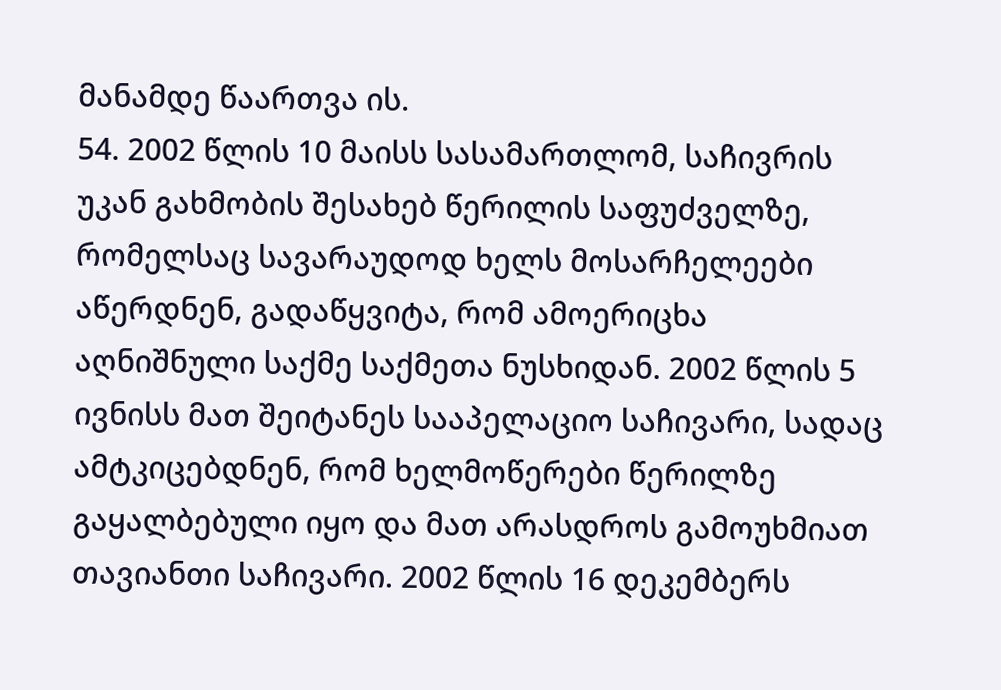მანამდე წაართვა ის.
54. 2002 წლის 10 მაისს სასამართლომ, საჩივრის უკან გახმობის შესახებ წერილის საფუძველზე, რომელსაც სავარაუდოდ ხელს მოსარჩელეები აწერდნენ, გადაწყვიტა, რომ ამოერიცხა აღნიშნული საქმე საქმეთა ნუსხიდან. 2002 წლის 5 ივნისს მათ შეიტანეს სააპელაციო საჩივარი, სადაც ამტკიცებდნენ, რომ ხელმოწერები წერილზე გაყალბებული იყო და მათ არასდროს გამოუხმიათ თავიანთი საჩივარი. 2002 წლის 16 დეკემბერს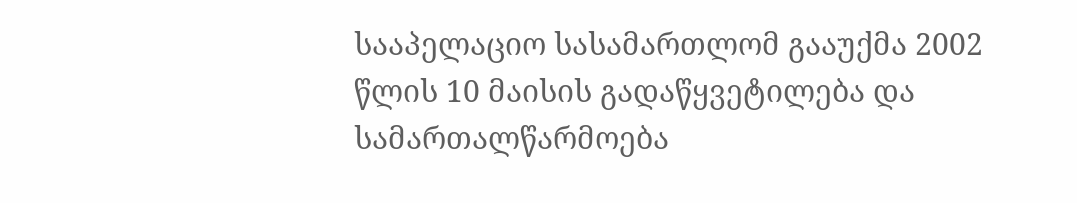სააპელაციო სასამართლომ გააუქმა 2002 წლის 10 მაისის გადაწყვეტილება და სამართალწარმოება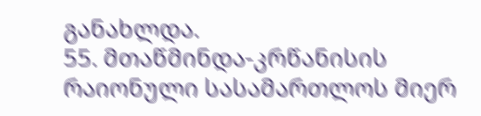განახლდა.
55. მთაწმინდა-კრწანისის რაიონული სასამართლოს მიერ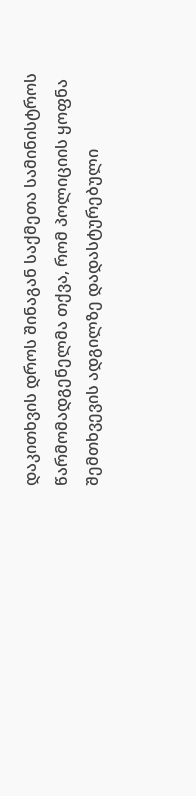დაკითხვის დროს შინაგან საქმეთა სამინისტროს წარმომადგენელმა თქვა, რომ პოლიციის ყოფნა შემთხვევის ადგილზე დადასტურებული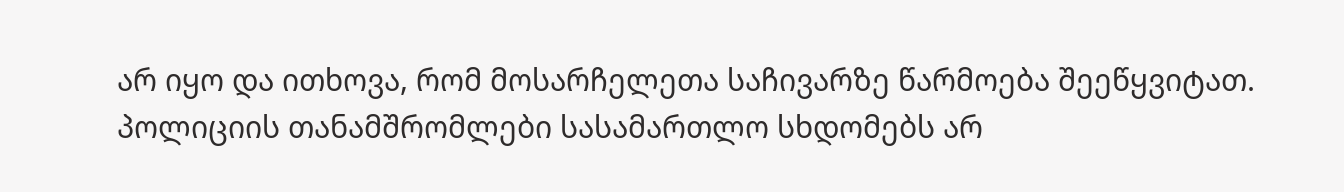არ იყო და ითხოვა, რომ მოსარჩელეთა საჩივარზე წარმოება შეეწყვიტათ. პოლიციის თანამშრომლები სასამართლო სხდომებს არ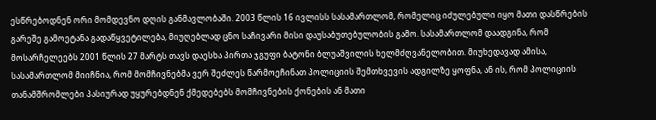ესწრებოდნენ ორი მომდევნო დღის განმავლობაში. 2003 წლის 16 ივლისს სასამართლომ, რომელიც იძულებული იყო მათი დასწრების გარეშე გამოეტანა გადაწყვეტილება, მიუღებლად ცნო საჩივარი მისი დაუსაბუთებულობის გამო. სასამართლომ დაადგინა, რომ მოსარჩელეებს 2001 წლის 27 მარტს თავს დაესხა პირთა ჯგუფი ბატონი ბლუაშვილის ხელმძღვანელობით. მიუხედავად ამისა, სასამართლომ მიიჩნია, რომ მომჩივნებმა ვერ შეძლეს წარმოეჩინათ პოლიციის შემთხვევის ადგილზე ყოფნა, ან ის, რომ პოლიციის თანამშრომლები პასიურად უყურებდნენ ქმედებებს მომჩივნების ქონების ან მათი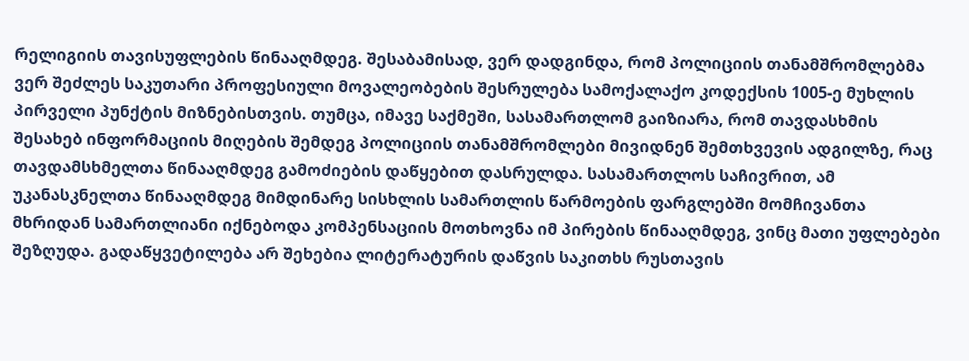რელიგიის თავისუფლების წინააღმდეგ. შესაბამისად, ვერ დადგინდა, რომ პოლიციის თანამშრომლებმა ვერ შეძლეს საკუთარი პროფესიული მოვალეობების შესრულება სამოქალაქო კოდექსის 1005-ე მუხლის პირველი პუნქტის მიზნებისთვის. თუმცა, იმავე საქმეში, სასამართლომ გაიზიარა, რომ თავდასხმის შესახებ ინფორმაციის მიღების შემდეგ პოლიციის თანამშრომლები მივიდნენ შემთხვევის ადგილზე, რაც თავდამსხმელთა წინააღმდეგ გამოძიების დაწყებით დასრულდა. სასამართლოს საჩივრით, ამ უკანასკნელთა წინააღმდეგ მიმდინარე სისხლის სამართლის წარმოების ფარგლებში მომჩივანთა მხრიდან სამართლიანი იქნებოდა კომპენსაციის მოთხოვნა იმ პირების წინააღმდეგ, ვინც მათი უფლებები შეზღუდა. გადაწყვეტილება არ შეხებია ლიტერატურის დაწვის საკითხს რუსთავის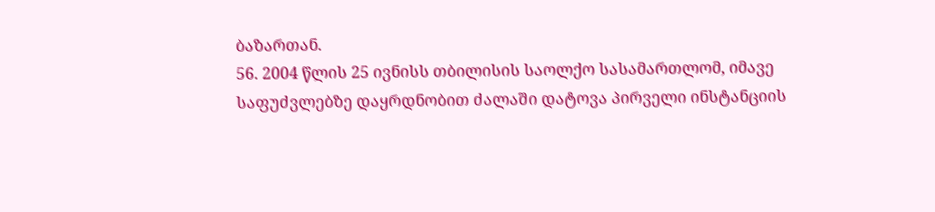ბაზართან.
56. 2004 წლის 25 ივნისს თბილისის საოლქო სასამართლომ, იმავე საფუძვლებზე დაყრდნობით ძალაში დატოვა პირველი ინსტანციის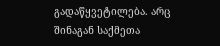გადაწყვეტილება. არც შინაგან საქმეთა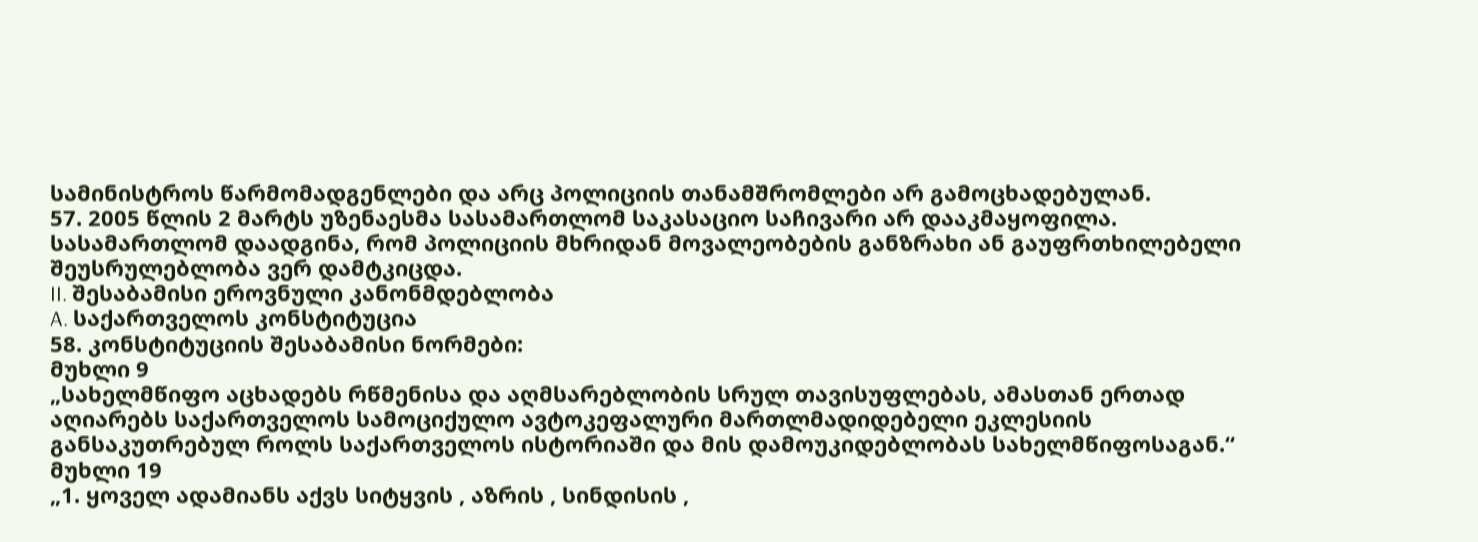სამინისტროს წარმომადგენლები და არც პოლიციის თანამშრომლები არ გამოცხადებულან.
57. 2005 წლის 2 მარტს უზენაესმა სასამართლომ საკასაციო საჩივარი არ დააკმაყოფილა. სასამართლომ დაადგინა, რომ პოლიციის მხრიდან მოვალეობების განზრახი ან გაუფრთხილებელი შეუსრულებლობა ვერ დამტკიცდა.
II. შესაბამისი ეროვნული კანონმდებლობა
A. საქართველოს კონსტიტუცია
58. კონსტიტუციის შესაბამისი ნორმები:
მუხლი 9
„სახელმწიფო აცხადებს რწმენისა და აღმსარებლობის სრულ თავისუფლებას, ამასთან ერთად აღიარებს საქართველოს სამოციქულო ავტოკეფალური მართლმადიდებელი ეკლესიის განსაკუთრებულ როლს საქართველოს ისტორიაში და მის დამოუკიდებლობას სახელმწიფოსაგან.“
მუხლი 19
„1. ყოველ ადამიანს აქვს სიტყვის , აზრის , სინდისის ,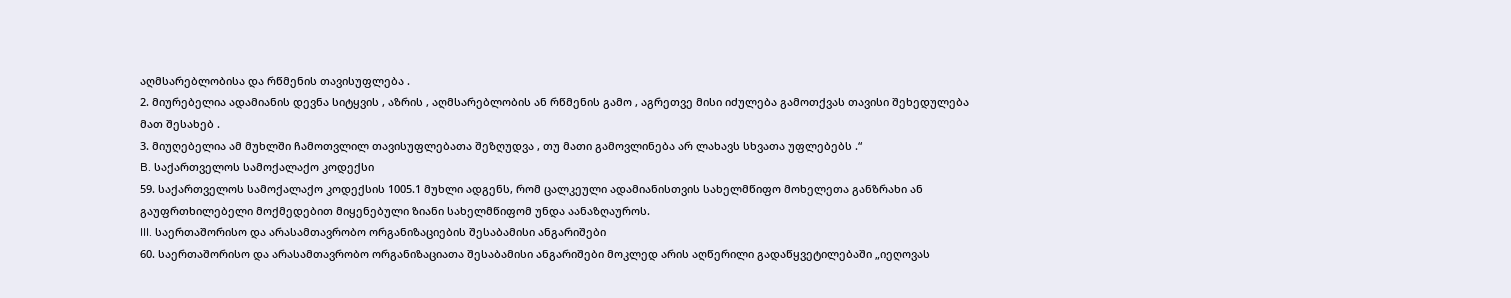აღმსარებლობისა და რწმენის თავისუფლება .
2. მიურებელია ადამიანის დევნა სიტყვის , აზრის , აღმსარებლობის ან რწმენის გამო , აგრეთვე მისი იძულება გამოთქვას თავისი შეხედულება მათ შესახებ .
3. მიუღებელია ამ მუხლში ჩამოთვლილ თავისუფლებათა შეზღუდვა , თუ მათი გამოვლინება არ ლახავს სხვათა უფლებებს .“
B. საქართველოს სამოქალაქო კოდექსი
59. საქართველოს სამოქალაქო კოდექსის 1005.1 მუხლი ადგენს, რომ ცალკეული ადამიანისთვის სახელმწიფო მოხელეთა განზრახი ან გაუფრთხილებელი მოქმედებით მიყენებული ზიანი სახელმწიფომ უნდა აანაზღაუროს.
III. საერთაშორისო და არასამთავრობო ორგანიზაციების შესაბამისი ანგარიშები
60. საერთაშორისო და არასამთავრობო ორგანიზაციათა შესაბამისი ანგარიშები მოკლედ არის აღწერილი გადაწყვეტილებაში „იეღოვას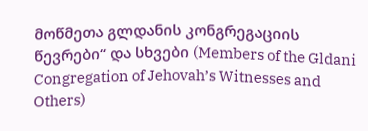მოწმეთა გლდანის კონგრეგაციის წევრები“ და სხვები (Members of the Gldani Congregation of Jehovah’s Witnesses and Others)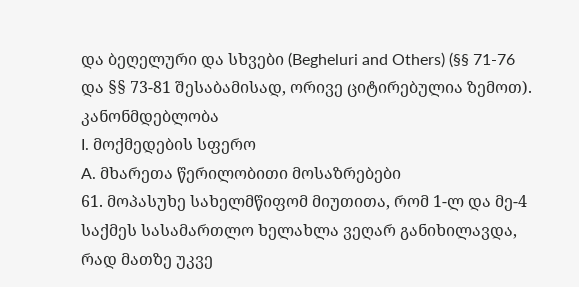და ბეღელური და სხვები (Begheluri and Others) (§§ 71-76 და §§ 73-81 შესაბამისად, ორივე ციტირებულია ზემოთ).
კანონმდებლობა
I. მოქმედების სფერო
A. მხარეთა წერილობითი მოსაზრებები
61. მოპასუხე სახელმწიფომ მიუთითა, რომ 1-ლ და მე-4 საქმეს სასამართლო ხელახლა ვეღარ განიხილავდა, რად მათზე უკვე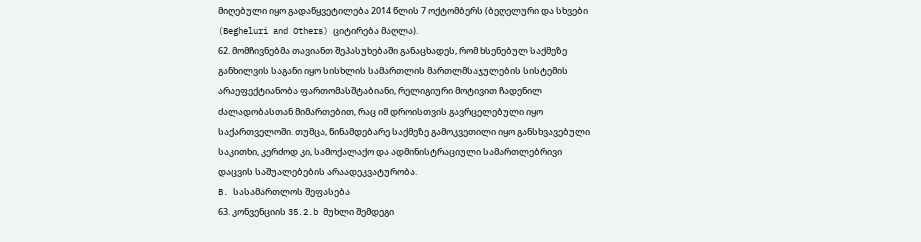მიღებული იყო გადაწყვეტილება 2014 წლის 7 ოქტომბერს (ბეღელური და სხვები (Begheluri and Others) ციტირება მაღლა).
62. მომჩივნებმა თავიანთ შეპასუხებაში განაცხადეს, რომ ხსენებულ საქმეზე განხილვის საგანი იყო სისხლის სამართლის მართლმსაჯულების სისტემის არაეფექტიანობა ფართომასშტაბიანი, რელიგიური მოტივით ჩადენილ ძალადობასთან მიმართებით, რაც იმ დროისთვის გავრცელებული იყო საქართველოში. თუმცა, წინამდებარე საქმეზე გამოკვეთილი იყო განსხვავებული საკითხი, კერძოდ კი, სამოქალაქო და ადმინისტრაციული სამართლებრივი დაცვის საშუალებების არაადეკვატურობა.
B. სასამართლოს შეფასება
63. კონვენციის 35.2.b მუხლი შემდეგი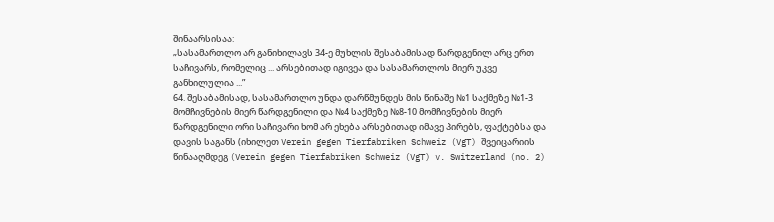შინაარსისაა:
„სასამართლო არ განიხილავს 34-ე მუხლის შესაბამისად წარდგენილ არც ერთ საჩივარს, რომელიც ... არსებითად იგივეა და სასამართლოს მიერ უკვე განხილულია ...”
64. შესაბამისად, სასამართლო უნდა დარწმუნდეს მის წინაშე №1 საქმეზე №1-3 მომჩივნების მიერ წარდგენილი და №4 საქმეზე №8-10 მომჩივნების მიერ წარდგენილი ორი საჩივარი ხომ არ ეხება არსებითად იმავე პირებს, ფაქტებსა და დავის საგანს (იხილეთ Verein gegen Tierfabriken Schweiz (VgT) შვეიცარიის წინააღმდეგ (Verein gegen Tierfabriken Schweiz (VgT) v. Switzerland (no. 2)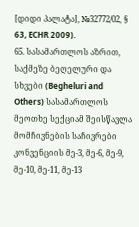[დიდი პალატა], №32772/02, § 63, ECHR 2009).
65. სასამართლოს აზრით, საქმეზე ბეღელური და სხვები (Begheluri and Others) სასამართლოს მეოთხე სექციამ შეისწავლა მომჩივნების საჩივრები კონვენციის მე-3, მე-6, მე-9, მე-10, მე-11, მე-13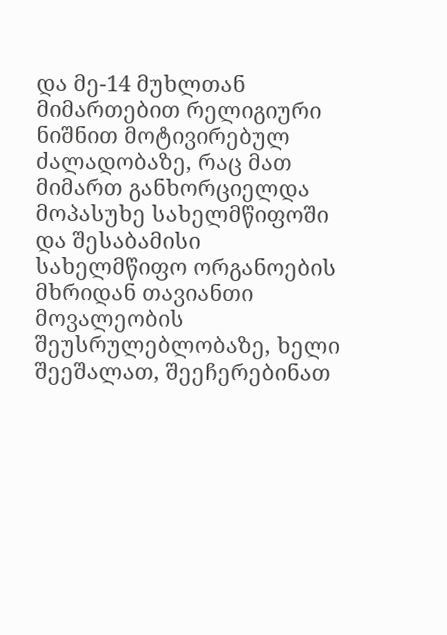და მე-14 მუხლთან მიმართებით რელიგიური ნიშნით მოტივირებულ ძალადობაზე, რაც მათ მიმართ განხორციელდა მოპასუხე სახელმწიფოში და შესაბამისი სახელმწიფო ორგანოების მხრიდან თავიანთი მოვალეობის შეუსრულებლობაზე, ხელი შეეშალათ, შეეჩერებინათ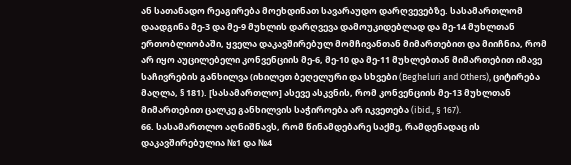ან სათანადო რეაგირება მოეხდინათ სავარაუდო დარღვევებზე. სასამართლომ დაადგინა მე-3 და მე-9 მუხლის დარღვევა დამოუკიდებლად და მე-14 მუხლთან ერთობლიობაში, ყველა დაკავშირებულ მომჩივანთან მიმართებით და მიიჩნია, რომ არ იყო აუცილებელი კონვენციის მე-6, მე-10 და მე-11 მუხლებთან მიმართებით იმავე საჩივრების განხილვა (იხილეთ ბეღელური და სხვები (Begheluri and Others), ციტირება მაღლა, § 181). [სასამართლო] ასევე ასკვნის, რომ კონვენციის მე-13 მუხლთან მიმართებით ცალკე განხილვის საჭიროება არ იკვეთება (ibid., § 167).
66. სასამართლო აღნიშნავს, რომ წინამდებარე საქმე, რამდენადაც ის დაკავშირებულია №1 და №4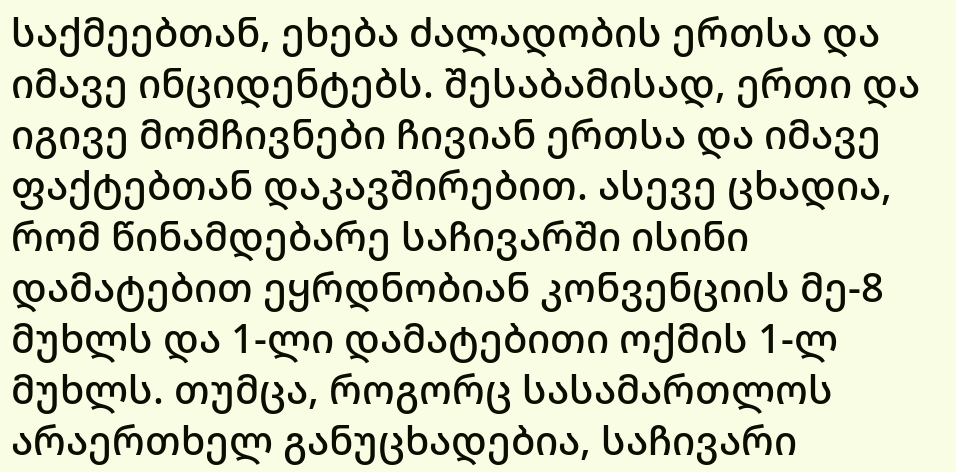საქმეებთან, ეხება ძალადობის ერთსა და იმავე ინციდენტებს. შესაბამისად, ერთი და იგივე მომჩივნები ჩივიან ერთსა და იმავე ფაქტებთან დაკავშირებით. ასევე ცხადია, რომ წინამდებარე საჩივარში ისინი დამატებით ეყრდნობიან კონვენციის მე-8 მუხლს და 1-ლი დამატებითი ოქმის 1-ლ მუხლს. თუმცა, როგორც სასამართლოს არაერთხელ განუცხადებია, საჩივარი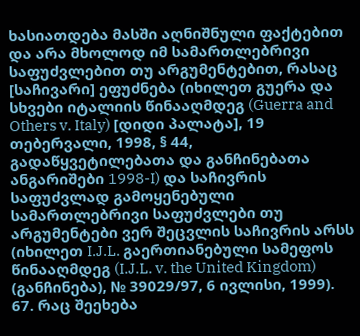ხასიათდება მასში აღნიშნული ფაქტებით და არა მხოლოდ იმ სამართლებრივი საფუძვლებით თუ არგუმენტებით, რასაც [საჩივარი] ეფუძნება (იხილეთ გუერა და სხვები იტალიის წინააღმდეგ (Guerra and Others v. Italy) [დიდი პალატა], 19 თებერვალი, 1998, § 44, გადაწყვეტილებათა და განჩინებათა ანგარიშები 1998-I) და საჩივრის საფუძვლად გამოყენებული სამართლებრივი საფუძვლები თუ არგუმენტები ვერ შეცვლის საჩივრის არსს (იხილეთ I.J.L. გაერთიანებული სამეფოს წინააღმდეგ (I.J.L. v. the United Kingdom) (განჩინება), № 39029/97, 6 ივლისი, 1999).
67. რაც შეეხება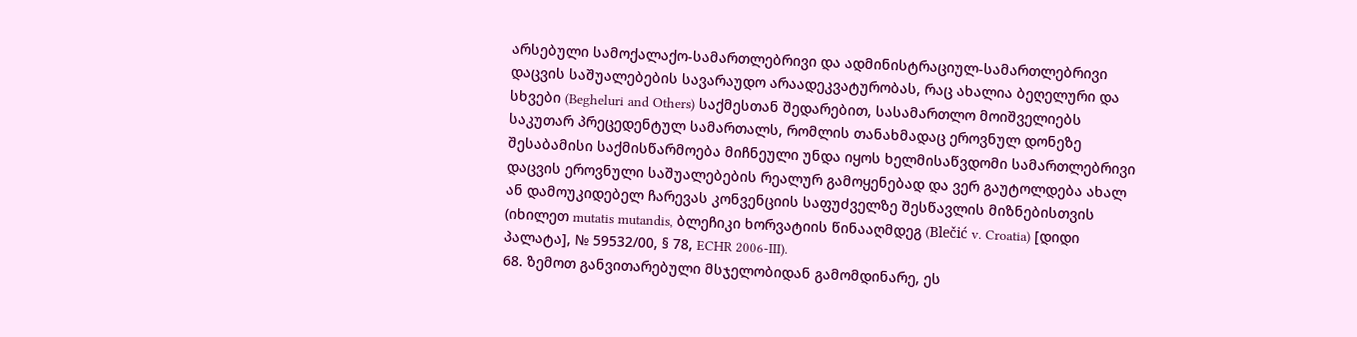არსებული სამოქალაქო-სამართლებრივი და ადმინისტრაციულ-სამართლებრივი დაცვის საშუალებების სავარაუდო არაადეკვატურობას, რაც ახალია ბეღელური და სხვები (Begheluri and Others) საქმესთან შედარებით, სასამართლო მოიშველიებს საკუთარ პრეცედენტულ სამართალს, რომლის თანახმადაც ეროვნულ დონეზე შესაბამისი საქმისწარმოება მიჩნეული უნდა იყოს ხელმისაწვდომი სამართლებრივი დაცვის ეროვნული საშუალებების რეალურ გამოყენებად და ვერ გაუტოლდება ახალ ან დამოუკიდებელ ჩარევას კონვენციის საფუძველზე შესწავლის მიზნებისთვის (იხილეთ mutatis mutandis, ბლეჩიკი ხორვატიის წინააღმდეგ (Blečić v. Croatia) [დიდი პალატა], № 59532/00, § 78, ECHR 2006‑III).
68. ზემოთ განვითარებული მსჯელობიდან გამომდინარე, ეს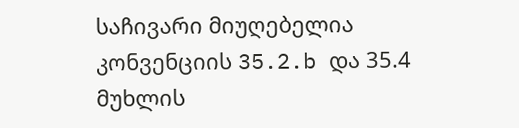საჩივარი მიუღებელია კონვენციის 35.2.b და 35.4 მუხლის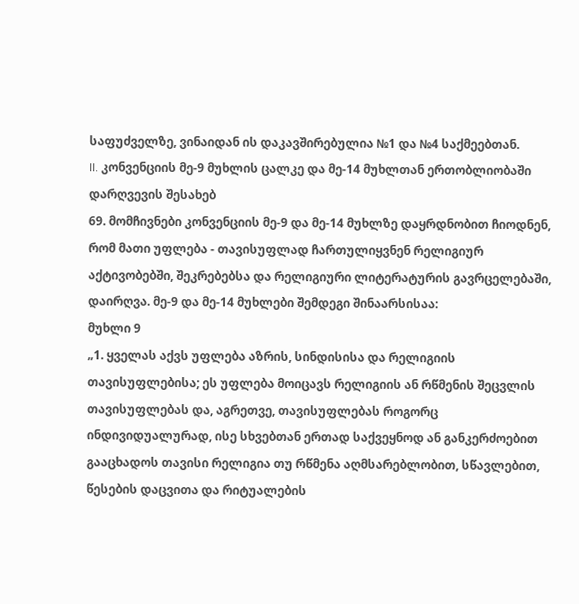საფუძველზე, ვინაიდან ის დაკავშირებულია №1 და №4 საქმეებთან.
II. კონვენციის მე-9 მუხლის ცალკე და მე-14 მუხლთან ერთობლიობაში დარღვევის შესახებ
69. მომჩივნები კონვენციის მე-9 და მე-14 მუხლზე დაყრდნობით ჩიოდნენ, რომ მათი უფლება - თავისუფლად ჩართულიყვნენ რელიგიურ აქტივობებში, შეკრებებსა და რელიგიური ლიტერატურის გავრცელებაში, დაირღვა. მე-9 და მე-14 მუხლები შემდეგი შინაარსისაა:
მუხლი 9
„1. ყველას აქვს უფლება აზრის, სინდისისა და რელიგიის თავისუფლებისა; ეს უფლება მოიცავს რელიგიის ან რწმენის შეცვლის თავისუფლებას და, აგრეთვე, თავისუფლებას როგორც ინდივიდუალურად, ისე სხვებთან ერთად საქვეყნოდ ან განკერძოებით გააცხადოს თავისი რელიგია თუ რწმენა აღმსარებლობით, სწავლებით, წესების დაცვითა და რიტუალების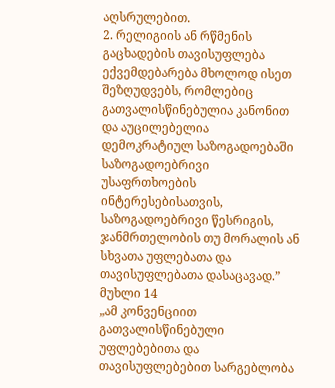აღსრულებით.
2. რელიგიის ან რწმენის გაცხადების თავისუფლება ექვემდებარება მხოლოდ ისეთ შეზღუდვებს, რომლებიც გათვალისწინებულია კანონით და აუცილებელია დემოკრატიულ საზოგადოებაში საზოგადოებრივი უსაფრთხოების ინტერესებისათვის, საზოგადოებრივი წესრიგის, ჯანმრთელობის თუ მორალის ან სხვათა უფლებათა და თავისუფლებათა დასაცავად.”
მუხლი 14
„ამ კონვენციით გათვალისწინებული უფლებებითა და თავისუფლებებით სარგებლობა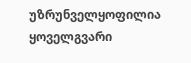უზრუნველყოფილია ყოველგვარი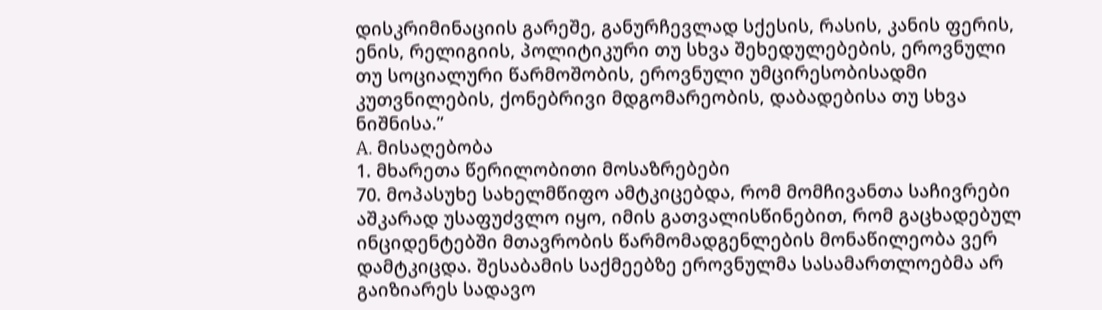დისკრიმინაციის გარეშე, განურჩევლად სქესის, რასის, კანის ფერის, ენის, რელიგიის, პოლიტიკური თუ სხვა შეხედულებების, ეროვნული თუ სოციალური წარმოშობის, ეროვნული უმცირესობისადმი კუთვნილების, ქონებრივი მდგომარეობის, დაბადებისა თუ სხვა ნიშნისა.”
A. მისაღებობა
1. მხარეთა წერილობითი მოსაზრებები
70. მოპასუხე სახელმწიფო ამტკიცებდა, რომ მომჩივანთა საჩივრები აშკარად უსაფუძვლო იყო, იმის გათვალისწინებით, რომ გაცხადებულ ინციდენტებში მთავრობის წარმომადგენლების მონაწილეობა ვერ დამტკიცდა. შესაბამის საქმეებზე ეროვნულმა სასამართლოებმა არ გაიზიარეს სადავო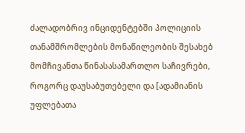ძალადობრივ ინციდენტებში პოლიციის თანამშრომლების მონაწილეობის შესახებ მომჩივანთა წინასასამართლო საჩივრები, როგორც დაუსაბუთებელი და [ადამიანის უფლებათა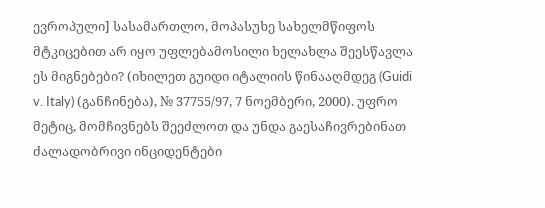ევროპული] სასამართლო, მოპასუხე სახელმწიფოს მტკიცებით არ იყო უფლებამოსილი ხელახლა შეესწავლა ეს მიგნებები? (იხილეთ გუიდი იტალიის წინააღმდეგ (Guidi v. Italy) (განჩინება), № 37755/97, 7 ნოემბერი, 2000). უფრო მეტიც, მომჩივნებს შეეძლოთ და უნდა გაესაჩივრებინათ ძალადობრივი ინციდენტები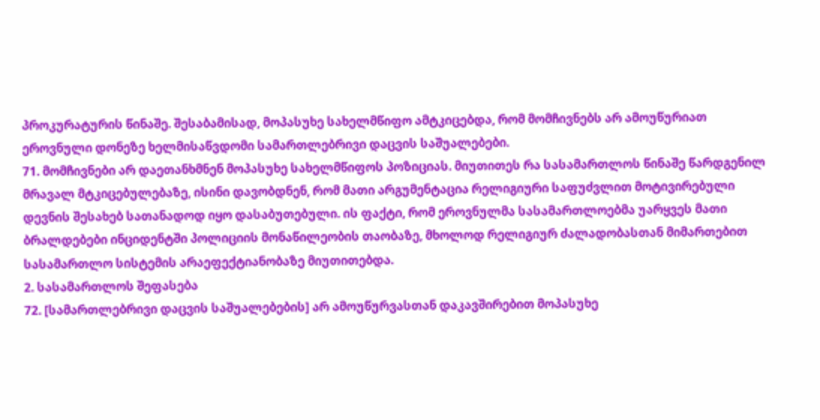პროკურატურის წინაშე. შესაბამისად, მოპასუხე სახელმწიფო ამტკიცებდა, რომ მომჩივნებს არ ამოუწურიათ ეროვნული დონეზე ხელმისაწვდომი სამართლებრივი დაცვის საშუალებები.
71. მომჩივნები არ დაეთანხმნენ მოპასუხე სახელმწიფოს პოზიციას. მიუთითეს რა სასამართლოს წინაშე წარდგენილ მრავალ მტკიცებულებაზე, ისინი დავობდნენ, რომ მათი არგუმენტაცია რელიგიური საფუძვლით მოტივირებული დევნის შესახებ სათანადოდ იყო დასაბუთებული. ის ფაქტი, რომ ეროვნულმა სასამართლოებმა უარყვეს მათი ბრალდებები ინციდენტში პოლიციის მონაწილეობის თაობაზე, მხოლოდ რელიგიურ ძალადობასთან მიმართებით სასამართლო სისტემის არაეფექტიანობაზე მიუთითებდა.
2. სასამართლოს შეფასება
72. [სამართლებრივი დაცვის საშუალებების] არ ამოუწურვასთან დაკავშირებით მოპასუხე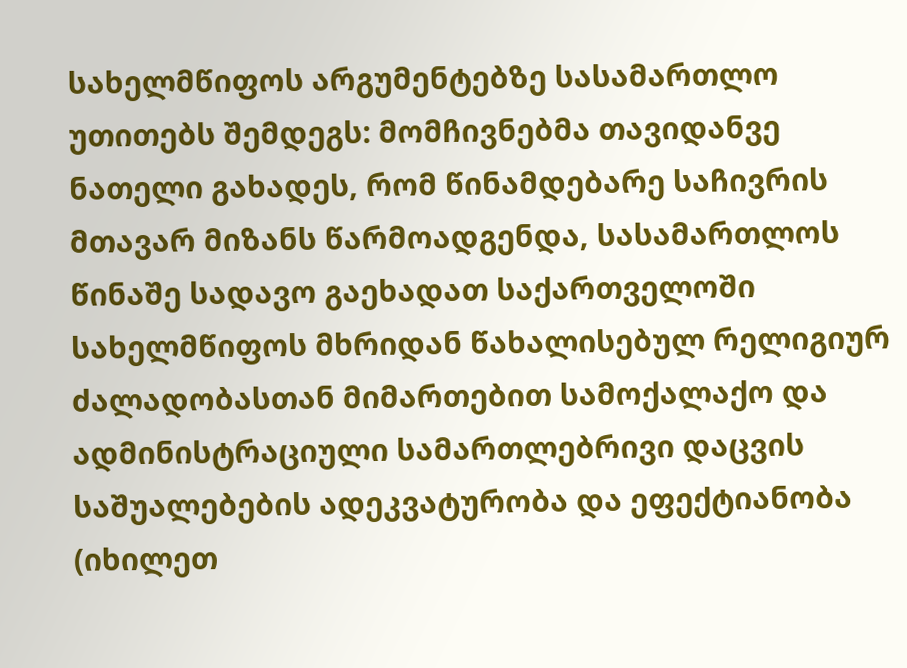სახელმწიფოს არგუმენტებზე სასამართლო უთითებს შემდეგს: მომჩივნებმა თავიდანვე ნათელი გახადეს, რომ წინამდებარე საჩივრის მთავარ მიზანს წარმოადგენდა, სასამართლოს წინაშე სადავო გაეხადათ საქართველოში სახელმწიფოს მხრიდან წახალისებულ რელიგიურ ძალადობასთან მიმართებით სამოქალაქო და ადმინისტრაციული სამართლებრივი დაცვის საშუალებების ადეკვატურობა და ეფექტიანობა (იხილეთ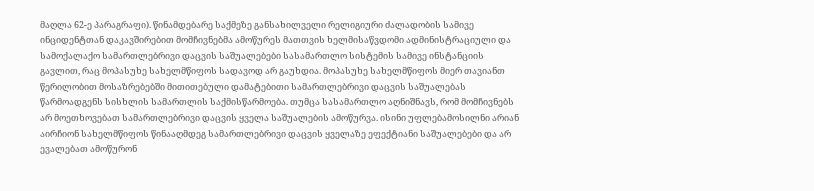მაღლა 62-ე პარაგრაფი). წინამდებარე საქმეზე განსახილველი რელიგიური ძალადობის სამივე ინციდენტთან დაკავშირებით მომჩივნებმა ამოწურეს მათთვის ხელმისაწვდომი ადმინისტრაციული და სამოქალაქო სამართლებრივი დაცვის საშუალებები სასამართლო სისტემის სამივე ინსტანციის გავლით, რაც მოპასუხე სახელმწიფოს სადავოდ არ გაუხდია. მოპასუხე სახელმწიფოს მიერ თავიანთ წერილობით მოსაზრებებში მითითებული დამატებითი სამართლებრივი დაცვის საშუალებას წარმოადგენს სისხლის სამართლის საქმისწარმოება. თუმცა სასამართლო აღნიშნავს, რომ მომჩივნებს არ მოეთხოვებათ სამართლებრივი დაცვის ყველა საშუალების ამოწურვა. ისინი უფლებამოსილნი არიან აირჩიონ სახელმწიფოს წინააღმდეგ სამართლებრივი დაცვის ყველაზე ეფექტიანი საშუალებები და არ ევალებათ ამოწურონ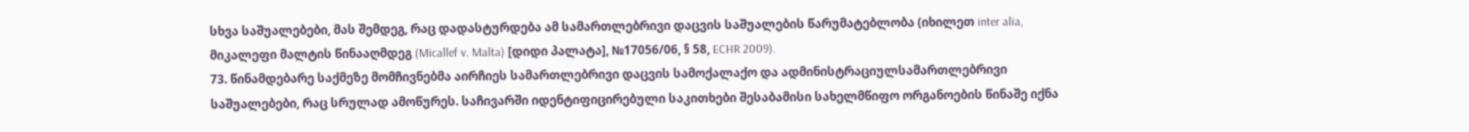სხვა საშუალებები, მას შემდეგ, რაც დადასტურდება ამ სამართლებრივი დაცვის საშუალების წარუმატებლობა (იხილეთ inter alia, მიკალეფი მალტის წინააღმდეგ (Micallef v. Malta) [დიდი პალატა], №17056/06, § 58, ECHR 2009).
73. წინამდებარე საქმეზე მომჩივნებმა აირჩიეს სამართლებრივი დაცვის სამოქალაქო და ადმინისტრაციულსამართლებრივი საშუალებები, რაც სრულად ამოწურეს. საჩივარში იდენტიფიცირებული საკითხები შესაბამისი სახელმწიფო ორგანოების წინაშე იქნა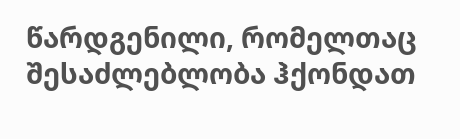წარდგენილი, რომელთაც შესაძლებლობა ჰქონდათ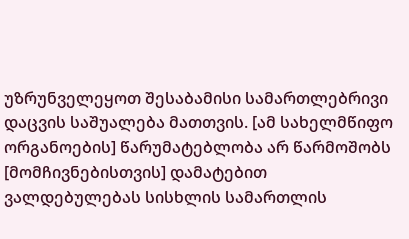უზრუნველეყოთ შესაბამისი სამართლებრივი დაცვის საშუალება მათთვის. [ამ სახელმწიფო ორგანოების] წარუმატებლობა არ წარმოშობს [მომჩივნებისთვის] დამატებით ვალდებულებას სისხლის სამართლის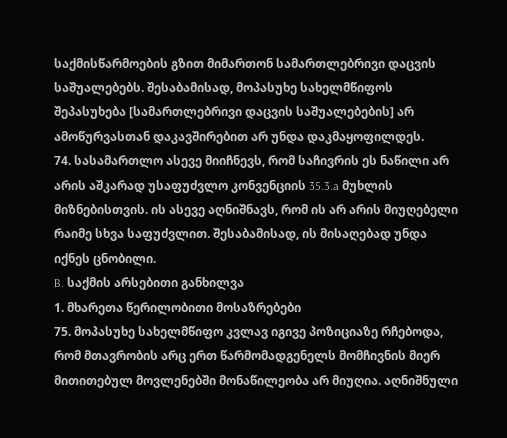საქმისწარმოების გზით მიმართონ სამართლებრივი დაცვის საშუალებებს. შესაბამისად, მოპასუხე სახელმწიფოს შეპასუხება [სამართლებრივი დაცვის საშუალებების] არ ამოწურვასთან დაკავშირებით არ უნდა დაკმაყოფილდეს.
74. სასამართლო ასევე მიიჩნევს, რომ საჩივრის ეს ნაწილი არ არის აშკარად უსაფუძვლო კონვენციის 35.3.a მუხლის მიზნებისთვის. ის ასევე აღნიშნავს, რომ ის არ არის მიუღებელი რაიმე სხვა საფუძვლით. შესაბამისად, ის მისაღებად უნდა იქნეს ცნობილი.
B. საქმის არსებითი განხილვა
1. მხარეთა წერილობითი მოსაზრებები
75. მოპასუხე სახელმწიფო კვლავ იგივე პოზიციაზე რჩებოდა, რომ მთავრობის არც ერთ წარმომადგენელს მომჩივნის მიერ მითითებულ მოვლენებში მონაწილეობა არ მიუღია. აღნიშნული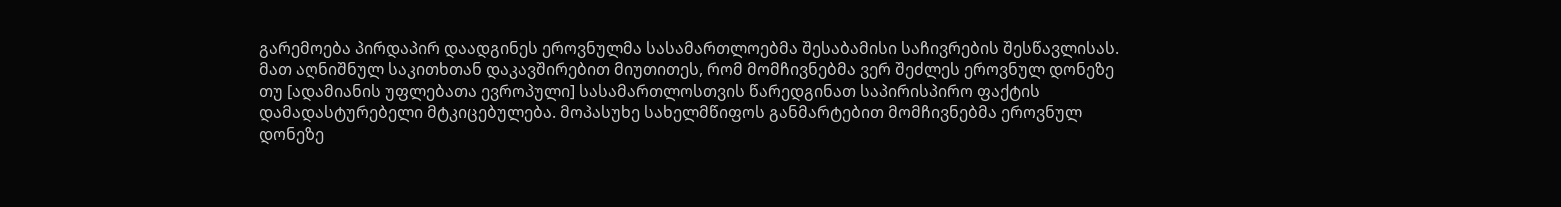გარემოება პირდაპირ დაადგინეს ეროვნულმა სასამართლოებმა შესაბამისი საჩივრების შესწავლისას. მათ აღნიშნულ საკითხთან დაკავშირებით მიუთითეს, რომ მომჩივნებმა ვერ შეძლეს ეროვნულ დონეზე თუ [ადამიანის უფლებათა ევროპული] სასამართლოსთვის წარედგინათ საპირისპირო ფაქტის დამადასტურებელი მტკიცებულება. მოპასუხე სახელმწიფოს განმარტებით მომჩივნებმა ეროვნულ დონეზე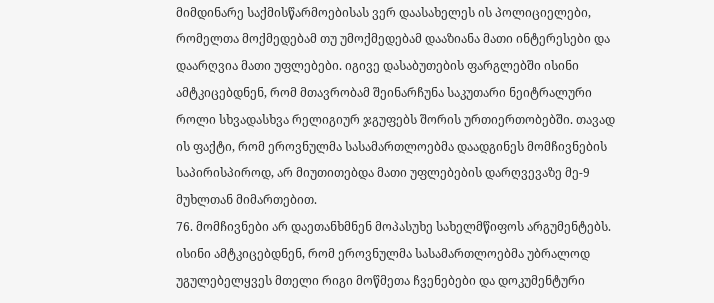მიმდინარე საქმისწარმოებისას ვერ დაასახელეს ის პოლიციელები, რომელთა მოქმედებამ თუ უმოქმედებამ დააზიანა მათი ინტერესები და დაარღვია მათი უფლებები. იგივე დასაბუთების ფარგლებში ისინი ამტკიცებდნენ, რომ მთავრობამ შეინარჩუნა საკუთარი ნეიტრალური როლი სხვადასხვა რელიგიურ ჯგუფებს შორის ურთიერთობებში. თავად ის ფაქტი, რომ ეროვნულმა სასამართლოებმა დაადგინეს მომჩივნების საპირისპიროდ, არ მიუთითებდა მათი უფლებების დარღვევაზე მე-9 მუხლთან მიმართებით.
76. მომჩივნები არ დაეთანხმნენ მოპასუხე სახელმწიფოს არგუმენტებს. ისინი ამტკიცებდნენ, რომ ეროვნულმა სასამართლოებმა უბრალოდ უგულებელყვეს მთელი რიგი მოწმეთა ჩვენებები და დოკუმენტური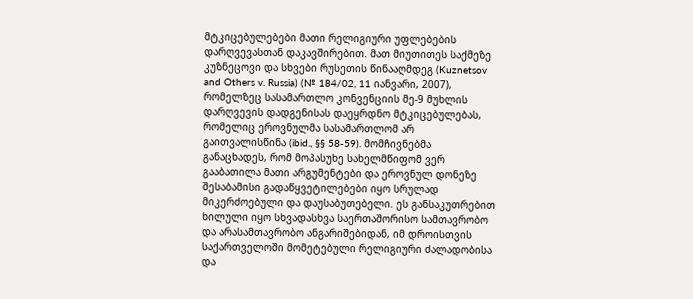მტკიცებულებები მათი რელიგიური უფლებების დარღვევასთან დაკავშირებით. მათ მიუთითეს საქმეზე კუზნეცოვი და სხვები რუსეთის წინააღმდეგ (Kuznetsov and Others v. Russia) (№ 184/02, 11 იანვარი, 2007), რომელზეც სასამართლო კონვენციის მე-9 მუხლის დარღვევის დადგენისას დაეყრდნო მტკიცებულებას, რომელიც ეროვნულმა სასამართლომ არ გაითვალისწინა (ibid., §§ 58-59). მომჩივნებმა განაცხადეს, რომ მოპასუხე სახელმწიფომ ვერ გააბათილა მათი არგუმენტები და ეროვნულ დონეზე შესაბამისი გადაწყვეტილებები იყო სრულად მიკერძოებული და დაუსაბუთებელი. ეს განსაკუთრებით ხილული იყო სხვადასხვა საერთაშორისო სამთავრობო და არასამთავრობო ანგარიშებიდან, იმ დროისთვის საქართველოში მომეტებული რელიგიური ძალადობისა და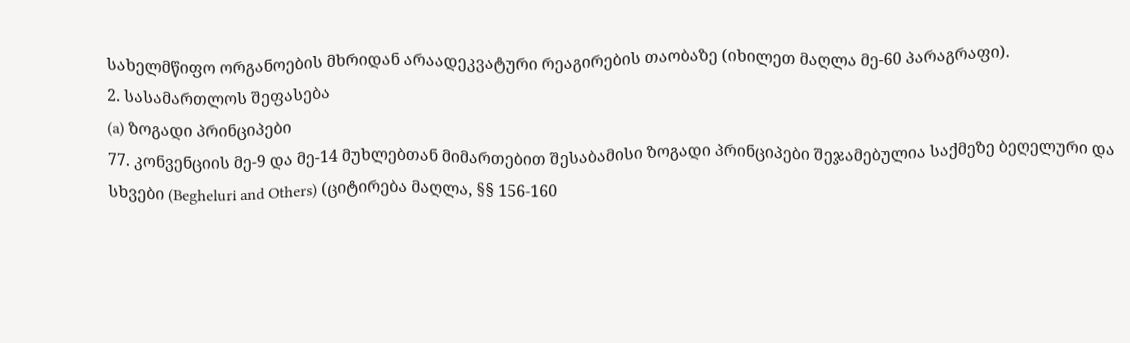სახელმწიფო ორგანოების მხრიდან არაადეკვატური რეაგირების თაობაზე (იხილეთ მაღლა მე-60 პარაგრაფი).
2. სასამართლოს შეფასება
(a) ზოგადი პრინციპები
77. კონვენციის მე-9 და მე-14 მუხლებთან მიმართებით შესაბამისი ზოგადი პრინციპები შეჯამებულია საქმეზე ბეღელური და სხვები (Begheluri and Others) (ციტირება მაღლა, §§ 156‑160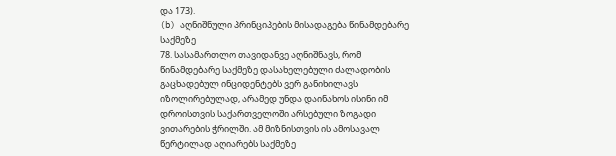და 173).
(b) აღნიშნული პრინციპების მისადაგება წინამდებარე საქმეზე
78. სასამართლო თავიდანვე აღნიშნავს, რომ წინამდებარე საქმეზე დასახელებული ძალადობის გაცხადებულ ინციდენტებს ვერ განიხილავს იზოლირებულად, არამედ უნდა დაინახოს ისინი იმ დროისთვის საქართველოში არსებული ზოგადი ვითარების ჭრილში. ამ მიზნისთვის ის ამოსავალ წერტილად აღიარებს საქმეზე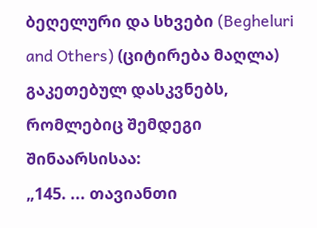ბეღელური და სხვები (Begheluri and Others) (ციტირება მაღლა) გაკეთებულ დასკვნებს, რომლებიც შემდეგი შინაარსისაა:
„145. ... თავიანთი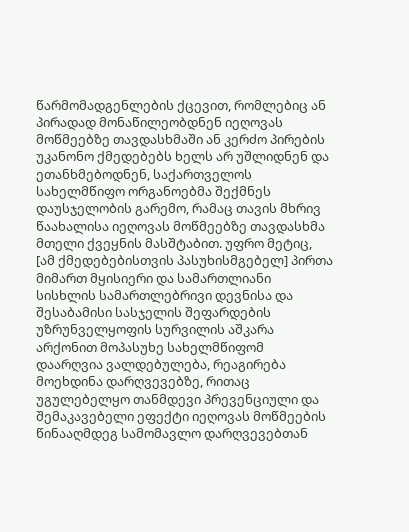წარმომადგენლების ქცევით, რომლებიც ან პირადად მონაწილეობდნენ იეღოვას მოწმეებზე თავდასხმაში ან კერძო პირების უკანონო ქმედებებს ხელს არ უშლიდნენ და ეთანხმებოდნენ, საქართველოს სახელმწიფო ორგანოებმა შექმნეს დაუსჯელობის გარემო, რამაც თავის მხრივ წაახალისა იეღოვას მოწმეებზე თავდასხმა მთელი ქვეყნის მასშტაბით. უფრო მეტიც, [ამ ქმედებებისთვის პასუხისმგებელ] პირთა მიმართ მყისიერი და სამართლიანი სისხლის სამართლებრივი დევნისა და შესაბამისი სასჯელის შეფარდების უზრუნველყოფის სურვილის აშკარა არქონით მოპასუხე სახელმწიფომ დაარღვია ვალდებულება, რეაგირება მოეხდინა დარღვევებზე, რითაც უგულებელყო თანმდევი პრევენციული და შემაკავებელი ეფექტი იეღოვას მოწმეების წინააღმდეგ სამომავლო დარღვევებთან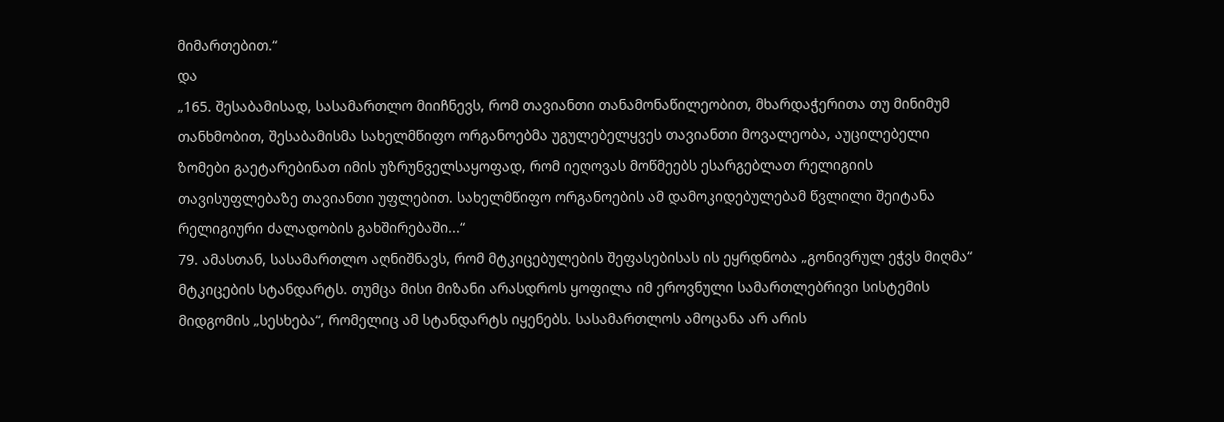მიმართებით.“
და
„165. შესაბამისად, სასამართლო მიიჩნევს, რომ თავიანთი თანამონაწილეობით, მხარდაჭერითა თუ მინიმუმ თანხმობით, შესაბამისმა სახელმწიფო ორგანოებმა უგულებელყვეს თავიანთი მოვალეობა, აუცილებელი ზომები გაეტარებინათ იმის უზრუნველსაყოფად, რომ იეღოვას მოწმეებს ესარგებლათ რელიგიის თავისუფლებაზე თავიანთი უფლებით. სახელმწიფო ორგანოების ამ დამოკიდებულებამ წვლილი შეიტანა რელიგიური ძალადობის გახშირებაში...“
79. ამასთან, სასამართლო აღნიშნავს, რომ მტკიცებულების შეფასებისას ის ეყრდნობა „გონივრულ ეჭვს მიღმა“ მტკიცების სტანდარტს. თუმცა მისი მიზანი არასდროს ყოფილა იმ ეროვნული სამართლებრივი სისტემის მიდგომის „სესხება“, რომელიც ამ სტანდარტს იყენებს. სასამართლოს ამოცანა არ არის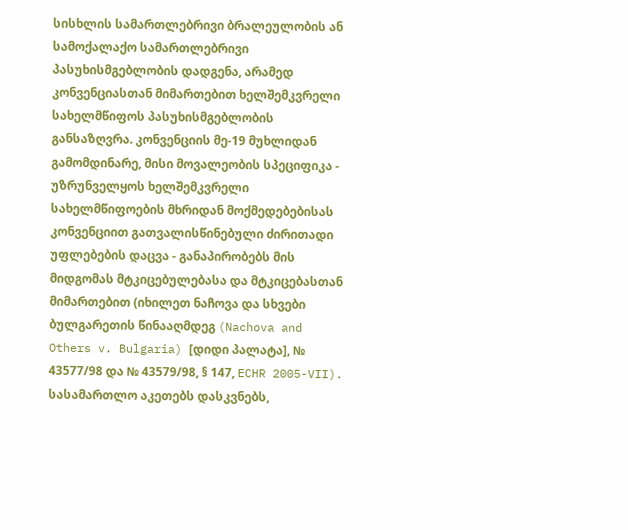სისხლის სამართლებრივი ბრალეულობის ან სამოქალაქო სამართლებრივი პასუხისმგებლობის დადგენა, არამედ კონვენციასთან მიმართებით ხელშემკვრელი სახელმწიფოს პასუხისმგებლობის განსაზღვრა. კონვენციის მე-19 მუხლიდან გამომდინარე, მისი მოვალეობის სპეციფიკა - უზრუნველყოს ხელშემკვრელი სახელმწიფოების მხრიდან მოქმედებებისას კონვენციით გათვალისწინებული ძირითადი უფლებების დაცვა - განაპირობებს მის მიდგომას მტკიცებულებასა და მტკიცებასთან მიმართებით (იხილეთ ნაჩოვა და სხვები ბულგარეთის წინააღმდეგ (Nachova and Others v. Bulgaria) [დიდი პალატა], № 43577/98 და № 43579/98, § 147, ECHR 2005-VII). სასამართლო აკეთებს დასკვნებს,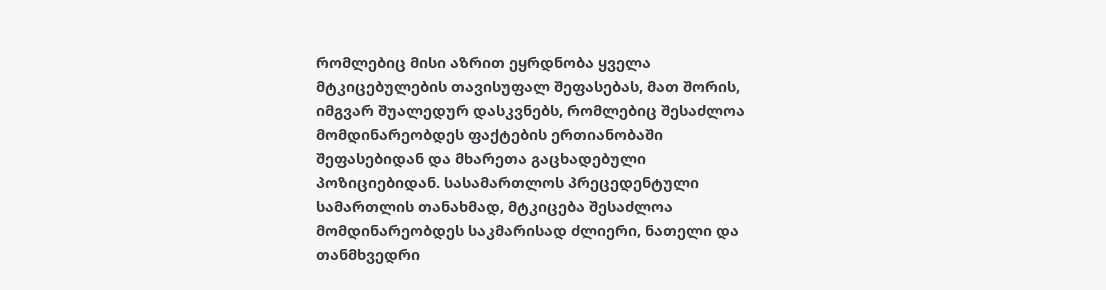რომლებიც მისი აზრით ეყრდნობა ყველა მტკიცებულების თავისუფალ შეფასებას, მათ შორის, იმგვარ შუალედურ დასკვნებს, რომლებიც შესაძლოა მომდინარეობდეს ფაქტების ერთიანობაში შეფასებიდან და მხარეთა გაცხადებული პოზიციებიდან. სასამართლოს პრეცედენტული სამართლის თანახმად, მტკიცება შესაძლოა მომდინარეობდეს საკმარისად ძლიერი, ნათელი და თანმხვედრი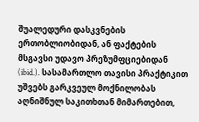შუალედური დასკვნების ერთობლიობიდან, ან ფაქტების მსგავსი უდავო პრეზუმფციებიდან (ibid.). სასამართლო თავისი პრაქტიკით უშვებს გარკვეულ მოქნილობას აღნიშნულ საკითხთან მიმართებით,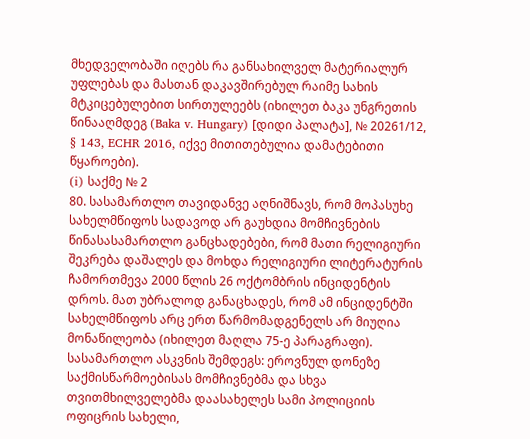მხედველობაში იღებს რა განსახილველ მატერიალურ უფლებას და მასთან დაკავშირებულ რაიმე სახის მტკიცებულებით სირთულეებს (იხილეთ ბაკა უნგრეთის წინააღმდეგ (Baka v. Hungary) [დიდი პალატა], № 20261/12, § 143, ECHR 2016, იქვე მითითებულია დამატებითი წყაროები).
(i) საქმე № 2
80. სასამართლო თავიდანვე აღნიშნავს, რომ მოპასუხე სახელმწიფოს სადავოდ არ გაუხდია მომჩივნების წინასასამართლო განცხადებები, რომ მათი რელიგიური შეკრება დაშალეს და მოხდა რელიგიური ლიტერატურის ჩამორთმევა 2000 წლის 26 ოქტომბრის ინციდენტის დროს. მათ უბრალოდ განაცხადეს, რომ ამ ინციდენტში სახელმწიფოს არც ერთ წარმომადგენელს არ მიუღია მონაწილეობა (იხილეთ მაღლა 75-ე პარაგრაფი). სასამართლო ასკვნის შემდეგს: ეროვნულ დონეზე საქმისწარმოებისას მომჩივნებმა და სხვა თვითმხილველებმა დაასახელეს სამი პოლიციის ოფიცრის სახელი,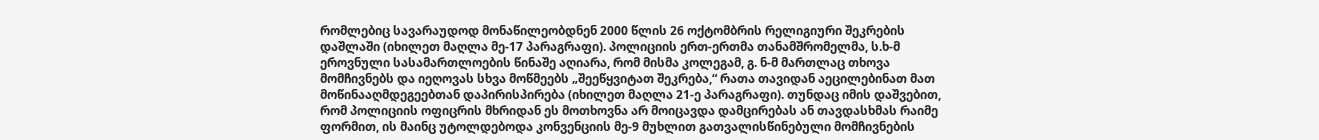რომლებიც სავარაუდოდ მონაწილეობდნენ 2000 წლის 26 ოქტომბრის რელიგიური შეკრების დაშლაში (იხილეთ მაღლა მე-17 პარაგრაფი). პოლიციის ერთ-ერთმა თანამშრომელმა, ს.ხ-მ ეროვნული სასამართლოების წინაშე აღიარა, რომ მისმა კოლეგამ, გ. ნ-მ მართლაც თხოვა მომჩივნებს და იეღოვას სხვა მოწმეებს „შეეწყვიტათ შეკრება,“ რათა თავიდან აეცილებინათ მათ მოწინააღმდეგეებთან დაპირისპირება (იხილეთ მაღლა 21-ე პარაგრაფი). თუნდაც იმის დაშვებით, რომ პოლიციის ოფიცრის მხრიდან ეს მოთხოვნა არ მოიცავდა დამცირებას ან თავდასხმას რაიმე ფორმით, ის მაინც უტოლდებოდა კონვენციის მე-9 მუხლით გათვალისწინებული მომჩივნების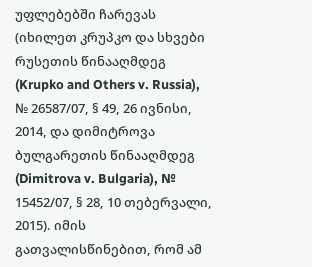უფლებებში ჩარევას (იხილეთ კრუპკო და სხვები რუსეთის წინააღმდეგ (Krupko and Others v. Russia), № 26587/07, § 49, 26 ივნისი, 2014, და დიმიტროვა ბულგარეთის წინააღმდეგ (Dimitrova v. Bulgaria), № 15452/07, § 28, 10 თებერვალი, 2015). იმის გათვალისწინებით, რომ ამ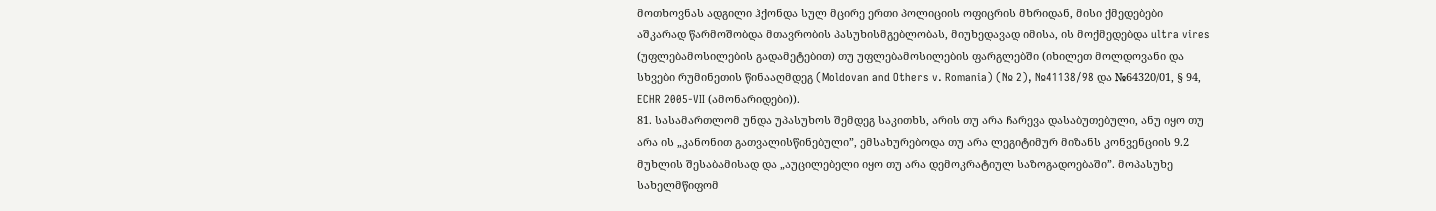მოთხოვნას ადგილი ჰქონდა სულ მცირე ერთი პოლიციის ოფიცრის მხრიდან, მისი ქმედებები აშკარად წარმოშობდა მთავრობის პასუხისმგებლობას, მიუხედავად იმისა, ის მოქმედებდა ultra vires (უფლებამოსილების გადამეტებით) თუ უფლებამოსილების ფარგლებში (იხილეთ მოლდოვანი და სხვები რუმინეთის წინააღმდეგ (Moldovan and Others v. Romania) (№ 2), №41138/98 და №64320/01, § 94, ECHR 2005‑VII (ამონარიდები)).
81. სასამართლომ უნდა უპასუხოს შემდეგ საკითხს, არის თუ არა ჩარევა დასაბუთებული, ანუ იყო თუ არა ის „კანონით გათვალისწინებული”, ემსახურებოდა თუ არა ლეგიტიმურ მიზანს კონვენციის 9.2 მუხლის შესაბამისად და „აუცილებელი იყო თუ არა დემოკრატიულ საზოგადოებაში”. მოპასუხე სახელმწიფომ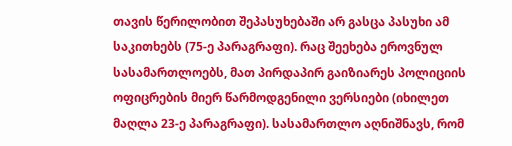თავის წერილობით შეპასუხებაში არ გასცა პასუხი ამ საკითხებს (75-ე პარაგრაფი). რაც შეეხება ეროვნულ სასამართლოებს, მათ პირდაპირ გაიზიარეს პოლიციის ოფიცრების მიერ წარმოდგენილი ვერსიები (იხილეთ მაღლა 23-ე პარაგრაფი). სასამართლო აღნიშნავს, რომ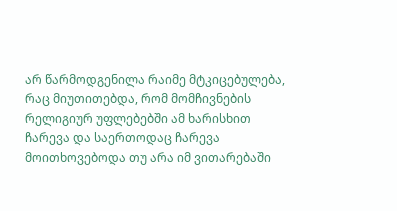არ წარმოდგენილა რაიმე მტკიცებულება, რაც მიუთითებდა, რომ მომჩივნების რელიგიურ უფლებებში ამ ხარისხით ჩარევა და საერთოდაც ჩარევა მოითხოვებოდა თუ არა იმ ვითარებაში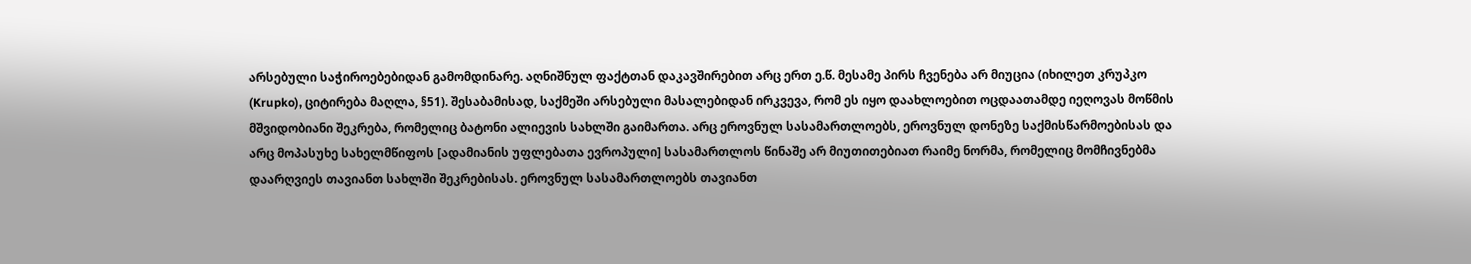არსებული საჭიროებებიდან გამომდინარე. აღნიშნულ ფაქტთან დაკავშირებით არც ერთ ე.წ. მესამე პირს ჩვენება არ მიუცია (იხილეთ კრუპკო (Krupko), ციტირება მაღლა, §51). შესაბამისად, საქმეში არსებული მასალებიდან ირკვევა, რომ ეს იყო დაახლოებით ოცდაათამდე იეღოვას მოწმის მშვიდობიანი შეკრება, რომელიც ბატონი ალიევის სახლში გაიმართა. არც ეროვნულ სასამართლოებს, ეროვნულ დონეზე საქმისწარმოებისას და არც მოპასუხე სახელმწიფოს [ადამიანის უფლებათა ევროპული] სასამართლოს წინაშე არ მიუთითებიათ რაიმე ნორმა, რომელიც მომჩივნებმა დაარღვიეს თავიანთ სახლში შეკრებისას. ეროვნულ სასამართლოებს თავიანთ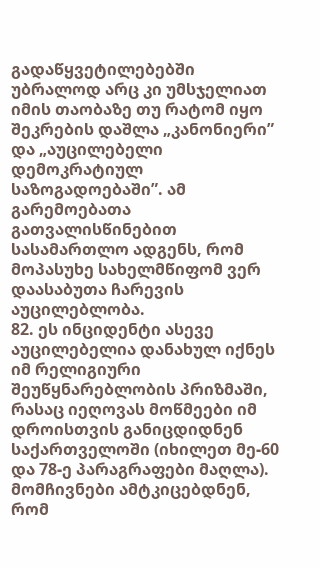გადაწყვეტილებებში უბრალოდ არც კი უმსჯელიათ იმის თაობაზე თუ რატომ იყო შეკრების დაშლა „კანონიერი” და „აუცილებელი დემოკრატიულ საზოგადოებაში”. ამ გარემოებათა გათვალისწინებით სასამართლო ადგენს, რომ მოპასუხე სახელმწიფომ ვერ დაასაბუთა ჩარევის აუცილებლობა.
82. ეს ინციდენტი ასევე აუცილებელია დანახულ იქნეს იმ რელიგიური შეუწყნარებლობის პრიზმაში, რასაც იეღოვას მოწმეები იმ დროისთვის განიცდიდნენ საქართველოში (იხილეთ მე-60 და 78-ე პარაგრაფები მაღლა). მომჩივნები ამტკიცებდნენ, რომ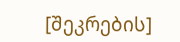[შეკრების]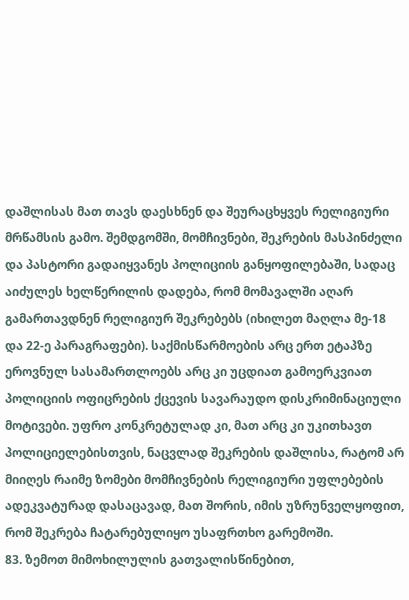დაშლისას მათ თავს დაესხნენ და შეურაცხყვეს რელიგიური მრწამსის გამო. შემდგომში, მომჩივნები, შეკრების მასპინძელი და პასტორი გადაიყვანეს პოლიციის განყოფილებაში, სადაც აიძულეს ხელწერილის დადება, რომ მომავალში აღარ გამართავდნენ რელიგიურ შეკრებებს (იხილეთ მაღლა მე-18 და 22-ე პარაგრაფები). საქმისწარმოების არც ერთ ეტაპზე ეროვნულ სასამართლოებს არც კი უცდიათ გამოერკვიათ პოლიციის ოფიცრების ქცევის სავარაუდო დისკრიმინაციული მოტივები. უფრო კონკრეტულად კი, მათ არც კი უკითხავთ პოლიციელებისთვის, ნაცვლად შეკრების დაშლისა, რატომ არ მიიღეს რაიმე ზომები მომჩივნების რელიგიური უფლებების ადეკვატურად დასაცავად, მათ შორის, იმის უზრუნველყოფით, რომ შეკრება ჩატარებულიყო უსაფრთხო გარემოში.
83. ზემოთ მიმოხილულის გათვალისწინებით,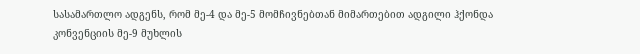სასამართლო ადგენს, რომ მე-4 და მე-5 მომჩივნებთან მიმართებით ადგილი ჰქონდა კონვენციის მე-9 მუხლის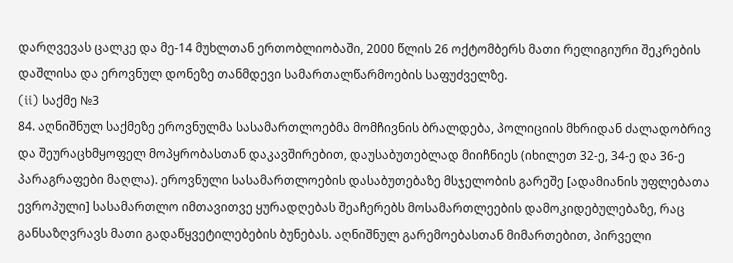დარღვევას ცალკე და მე-14 მუხლთან ერთობლიობაში, 2000 წლის 26 ოქტომბერს მათი რელიგიური შეკრების დაშლისა და ეროვნულ დონეზე თანმდევი სამართალწარმოების საფუძველზე.
(ii) საქმე №3
84. აღნიშნულ საქმეზე ეროვნულმა სასამართლოებმა მომჩივნის ბრალდება, პოლიციის მხრიდან ძალადობრივ და შეურაცხმყოფელ მოპყრობასთან დაკავშირებით, დაუსაბუთებლად მიიჩნიეს (იხილეთ 32-ე, 34-ე და 36-ე პარაგრაფები მაღლა). ეროვნული სასამართლოების დასაბუთებაზე მსჯელობის გარეშე [ადამიანის უფლებათა ევროპული] სასამართლო იმთავითვე ყურადღებას შეაჩერებს მოსამართლეების დამოკიდებულებაზე, რაც განსაზღვრავს მათი გადაწყვეტილებების ბუნებას. აღნიშნულ გარემოებასთან მიმართებით, პირველი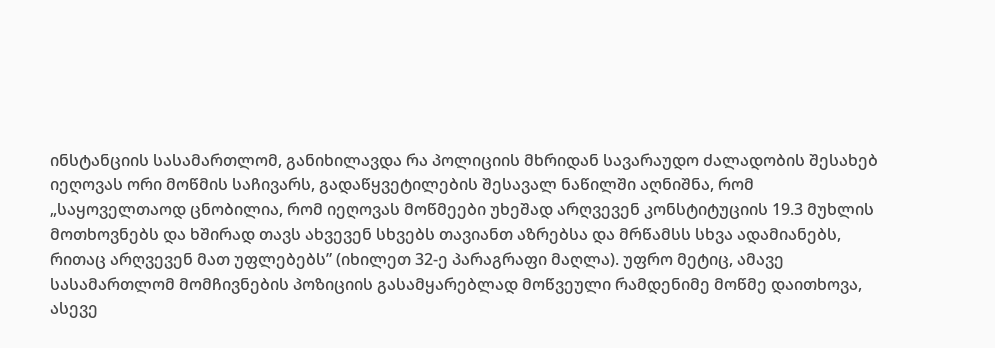ინსტანციის სასამართლომ, განიხილავდა რა პოლიციის მხრიდან სავარაუდო ძალადობის შესახებ იეღოვას ორი მოწმის საჩივარს, გადაწყვეტილების შესავალ ნაწილში აღნიშნა, რომ „საყოველთაოდ ცნობილია, რომ იეღოვას მოწმეები უხეშად არღვევენ კონსტიტუციის 19.3 მუხლის მოთხოვნებს და ხშირად თავს ახვევენ სხვებს თავიანთ აზრებსა და მრწამსს სხვა ადამიანებს, რითაც არღვევენ მათ უფლებებს” (იხილეთ 32-ე პარაგრაფი მაღლა). უფრო მეტიც, ამავე სასამართლომ მომჩივნების პოზიციის გასამყარებლად მოწვეული რამდენიმე მოწმე დაითხოვა, ასევე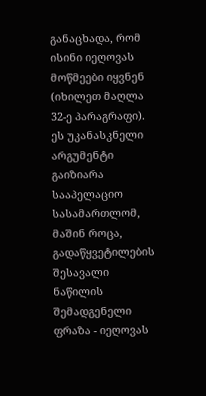განაცხადა, რომ ისინი იეღოვას მოწმეები იყვნენ (იხილეთ მაღლა 32-ე პარაგრაფი). ეს უკანასკნელი არგუმენტი გაიზიარა სააპელაციო სასამართლომ, მაშინ როცა, გადაწყვეტილების შესავალი ნაწილის შემადგენელი ფრაზა - იეღოვას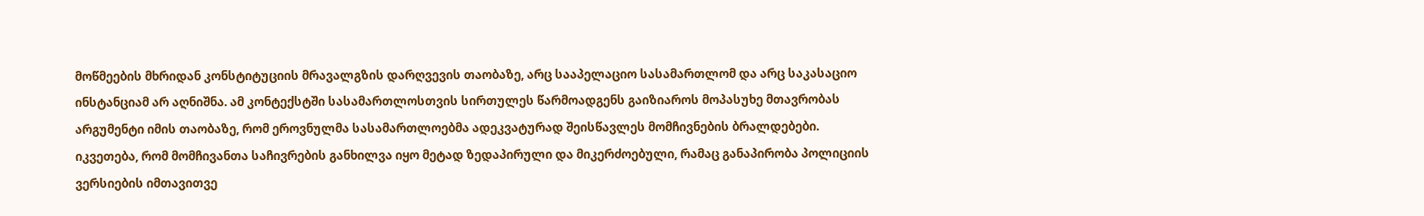მოწმეების მხრიდან კონსტიტუციის მრავალგზის დარღვევის თაობაზე, არც სააპელაციო სასამართლომ და არც საკასაციო ინსტანციამ არ აღნიშნა. ამ კონტექსტში სასამართლოსთვის სირთულეს წარმოადგენს გაიზიაროს მოპასუხე მთავრობას არგუმენტი იმის თაობაზე, რომ ეროვნულმა სასამართლოებმა ადეკვატურად შეისწავლეს მომჩივნების ბრალდებები. იკვეთება, რომ მომჩივანთა საჩივრების განხილვა იყო მეტად ზედაპირული და მიკერძოებული, რამაც განაპირობა პოლიციის ვერსიების იმთავითვე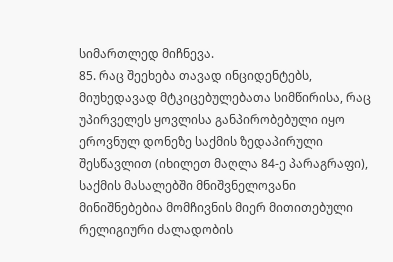სიმართლედ მიჩნევა.
85. რაც შეეხება თავად ინციდენტებს, მიუხედავად მტკიცებულებათა სიმწირისა, რაც უპირველეს ყოვლისა განპირობებული იყო ეროვნულ დონეზე საქმის ზედაპირული შესწავლით (იხილეთ მაღლა 84-ე პარაგრაფი), საქმის მასალებში მნიშვნელოვანი მინიშნებებია მომჩივნის მიერ მითითებული რელიგიური ძალადობის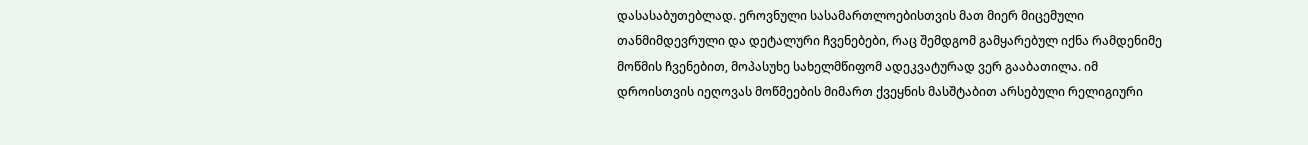დასასაბუთებლად. ეროვნული სასამართლოებისთვის მათ მიერ მიცემული თანმიმდევრული და დეტალური ჩვენებები, რაც შემდგომ გამყარებულ იქნა რამდენიმე მოწმის ჩვენებით, მოპასუხე სახელმწიფომ ადეკვატურად ვერ გააბათილა. იმ დროისთვის იეღოვას მოწმეების მიმართ ქვეყნის მასშტაბით არსებული რელიგიური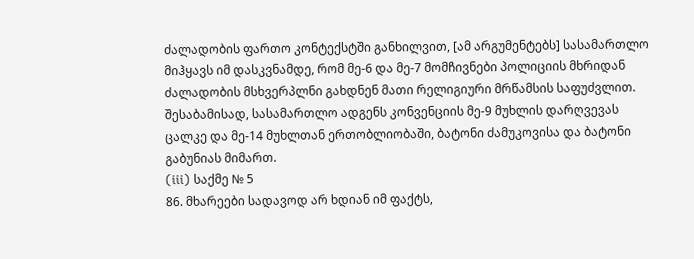ძალადობის ფართო კონტექსტში განხილვით, [ამ არგუმენტებს] სასამართლო მიჰყავს იმ დასკვნამდე, რომ მე-6 და მე-7 მომჩივნები პოლიციის მხრიდან ძალადობის მსხვერპლნი გახდნენ მათი რელიგიური მრწამსის საფუძვლით. შესაბამისად, სასამართლო ადგენს კონვენციის მე-9 მუხლის დარღვევას ცალკე და მე-14 მუხლთან ერთობლიობაში, ბატონი ძამუკოვისა და ბატონი გაბუნიას მიმართ.
(iii) საქმე № 5
86. მხარეები სადავოდ არ ხდიან იმ ფაქტს,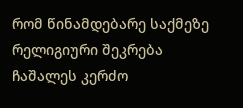რომ წინამდებარე საქმეზე რელიგიური შეკრება ჩაშალეს კერძო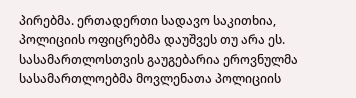პირებმა. ერთადერთი სადავო საკითხია, პოლიციის ოფიცრებმა დაუშვეს თუ არა ეს. სასამართლოსთვის გაუგებარია ეროვნულმა სასამართლოებმა მოვლენათა პოლიციის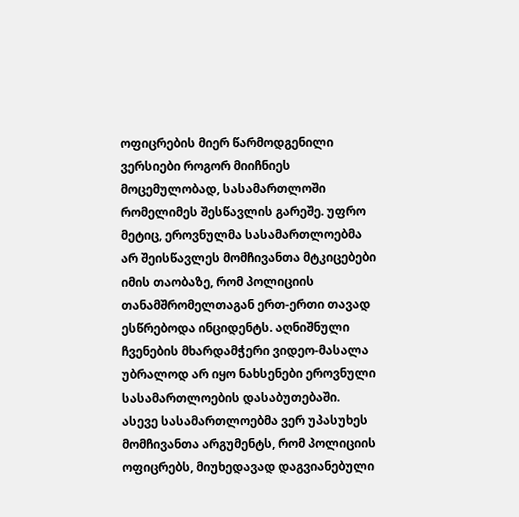ოფიცრების მიერ წარმოდგენილი ვერსიები როგორ მიიჩნიეს მოცემულობად, სასამართლოში რომელიმეს შესწავლის გარეშე. უფრო მეტიც, ეროვნულმა სასამართლოებმა არ შეისწავლეს მომჩივანთა მტკიცებები იმის თაობაზე, რომ პოლიციის თანამშრომელთაგან ერთ-ერთი თავად ესწრებოდა ინციდენტს. აღნიშნული ჩვენების მხარდამჭერი ვიდეო-მასალა უბრალოდ არ იყო ნახსენები ეროვნული სასამართლოების დასაბუთებაში. ასევე სასამართლოებმა ვერ უპასუხეს მომჩივანთა არგუმენტს, რომ პოლიციის ოფიცრებს, მიუხედავად დაგვიანებული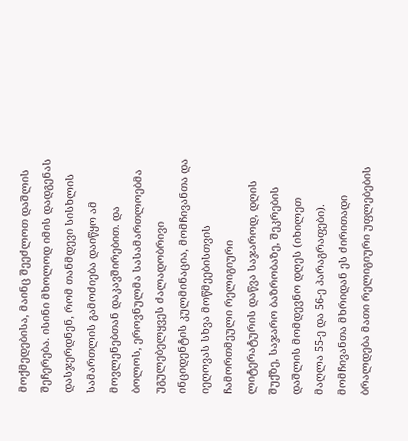მოქმედებისა, მაინც შეეძლოთ დაშლის შეჩერება. ისინი მხოლოდ იმის დადგენას დასჯერდნენ, რომ თანმდევი სისხლის სამართლის გამოძიება დაიწყო ამ მოვლენებთან დაკავშირებით. და ბოლოს, ეროვნულმა სასამართლოებმა უგულებელყვეს ძალადობრივი ინციდენტის კულმინაცია, მომჩივანთა და იეღოვას სხვა მოწმეებისთვის ჩამორთმეული რელიგიური ლიტერატურის დაწვა საჯაროდ, დღის შუქზე, საჯარო ბაზრობაზე, შეკრების დაშლის მომდევნო დღეს (იხილეთ მაღლა 55-ე და 56-ე პარაგრაფები). მომჩივანთა მხრიდან ეს ძირითადი ბრალდება მათი რელიგიური უფლებების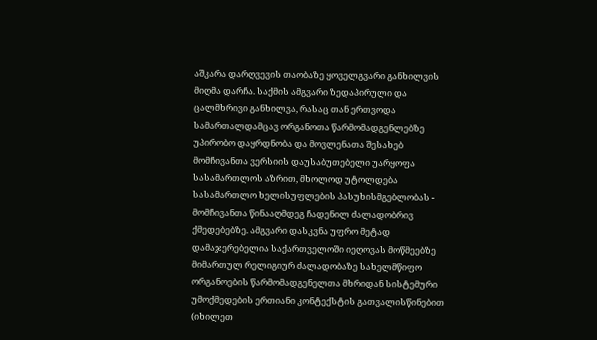აშკარა დარღვევის თაობაზე ყოველგვარი განხილვის მიღმა დარჩა. საქმის ამგვარი ზედაპირული და ცალმხრივი განხილვა, რასაც თან ერთვოდა სამართალდამცავ ორგანოთა წარმომადგენლებზე უპირობო დაყრდნობა და მოვლენათა შესახებ მომჩივანთა ვერსიის დაუსაბუთებელი უარყოფა სასამართლოს აზრით, მხოლოდ უტოლდება სასამართლო ხელისუფლების პასუხისმგებლობას - მომჩივანთა წინააღმდეგ ჩადენილ ძალადობრივ ქმედებებზე. ამგვარი დასკვნა უფრო მეტად დამაჯერებელია საქართველოში იეღოვას მოწმეებზე მიმართულ რელიგიურ ძალადობაზე სახელმწიფო ორგანოების წარმომადგენელთა მხრიდან სისტემური უმოქმედების ერთიანი კონტექსტის გათვალისწინებით (იხილეთ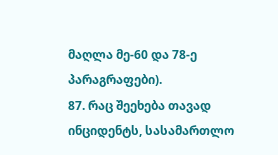მაღლა მე-60 და 78-ე პარაგრაფები).
87. რაც შეეხება თავად ინციდენტს, სასამართლო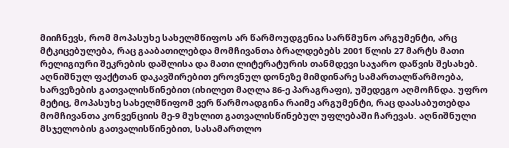მიიჩნევს, რომ მოპასუხე სახელმწიფოს არ წარმოუდგენია სარწმუნო არგუმენტი, არც მტკიცებულება, რაც გააბათილებდა მომჩივანთა ბრალდებებს 2001 წლის 27 მარტს მათი რელიგიური შეკრების დაშლისა და მათი ლიტერატურის თანმდევი საჯარო დაწვის შესახებ. აღნიშნულ ფაქტთან დაკავშირებით ეროვნულ დონეზე მიმდინარე სამართალწარმოება, ხარვეზების გათვალისწინებით (იხილეთ მაღლა 86-ე პარაგრაფი), უშედეგო აღმოჩნდა. უფრო მეტიც, მოპასუხე სახელმწიფომ ვერ წარმოადგინა რაიმე არგუმენტი, რაც დაასაბუთებდა მომჩივანთა კონვენციის მე-9 მუხლით გათვალისწინებულ უფლებაში ჩარევას. აღნიშნული მსჯელობის გათვალისწინებით, სასამართლო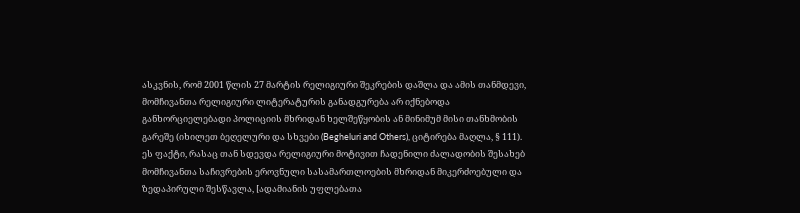ასკვნის, რომ 2001 წლის 27 მარტის რელიგიური შეკრების დაშლა და ამის თანმდევი, მომჩივანთა რელიგიური ლიტერატურის განადგურება არ იქნებოდა განხორციელებადი პოლიციის მხრიდან ხელშეწყობის ან მინიმუმ მისი თანხმობის გარეშე (იხილეთ ბეღელური და სხვები (Begheluri and Others), ციტირება მაღლა, § 111). ეს ფაქტი, რასაც თან სდევდა რელიგიური მოტივით ჩადენილი ძალადობის შესახებ მომჩივანთა საჩივრების ეროვნული სასამართლოების მხრიდან მიკერძოებული და ზედაპირული შესწავლა, [ადამიანის უფლებათა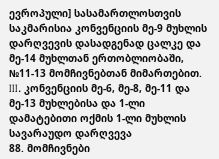ევროპული] სასამართლოსთვის საკმარისია კონვენციის მე-9 მუხლის დარღვევის დასადგენად ცალკე და მე-14 მუხლთან ერთობლიობაში, №11-13 მომჩივნებთან მიმართებით.
III. კონვენციის მე-6, მე-8, მე-11 და მე-13 მუხლებისა და 1-ლი დამატებითი ოქმის 1-ლი მუხლის სავარაუდო დარღვევა
88. მომჩივნები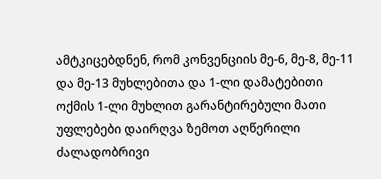ამტკიცებდნენ, რომ კონვენციის მე-6, მე-8, მე-11 და მე-13 მუხლებითა და 1-ლი დამატებითი ოქმის 1-ლი მუხლით გარანტირებული მათი უფლებები დაირღვა ზემოთ აღწერილი ძალადობრივი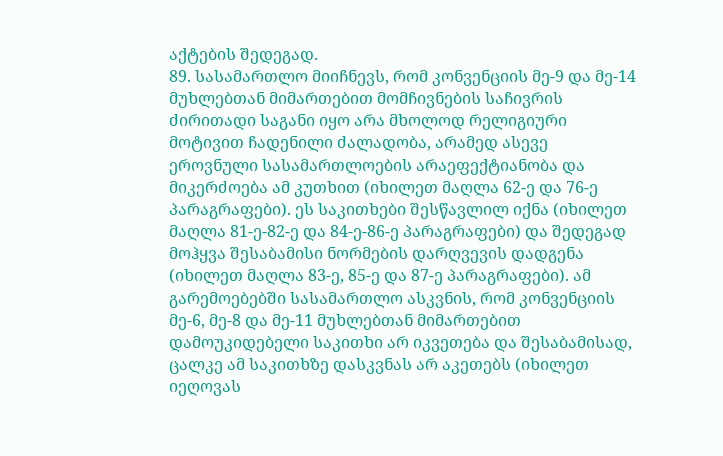აქტების შედეგად.
89. სასამართლო მიიჩნევს, რომ კონვენციის მე-9 და მე-14 მუხლებთან მიმართებით მომჩივნების საჩივრის ძირითადი საგანი იყო არა მხოლოდ რელიგიური მოტივით ჩადენილი ძალადობა, არამედ ასევე ეროვნული სასამართლოების არაეფექტიანობა და მიკერძოება ამ კუთხით (იხილეთ მაღლა 62-ე და 76-ე პარაგრაფები). ეს საკითხები შესწავლილ იქნა (იხილეთ მაღლა 81-ე-82-ე და 84-ე-86-ე პარაგრაფები) და შედეგად მოჰყვა შესაბამისი ნორმების დარღვევის დადგენა (იხილეთ მაღლა 83-ე, 85-ე და 87-ე პარაგრაფები). ამ გარემოებებში სასამართლო ასკვნის, რომ კონვენციის მე-6, მე-8 და მე-11 მუხლებთან მიმართებით დამოუკიდებელი საკითხი არ იკვეთება და შესაბამისად, ცალკე ამ საკითხზე დასკვნას არ აკეთებს (იხილეთ იეღოვას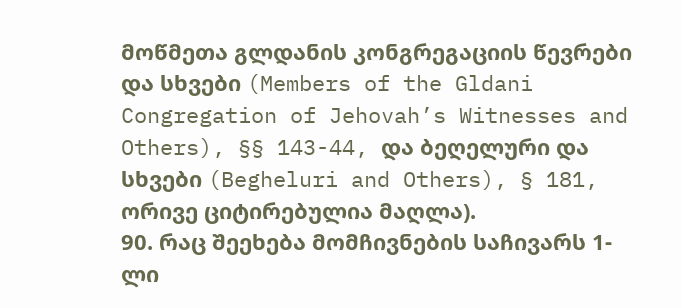მოწმეთა გლდანის კონგრეგაციის წევრები და სხვები (Members of the Gldani Congregation of Jehovah’s Witnesses and Others), §§ 143-44, და ბეღელური და სხვები (Begheluri and Others), § 181, ორივე ციტირებულია მაღლა).
90. რაც შეეხება მომჩივნების საჩივარს 1-ლი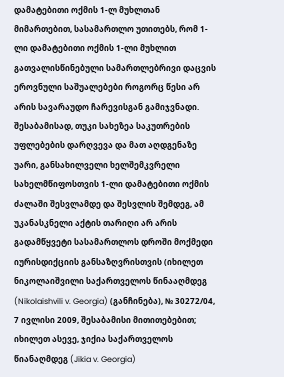დამატებითი ოქმის 1-ლ მუხლთან მიმართებით, სასამართლო უთითებს, რომ 1-ლი დამატებითი ოქმის 1-ლი მუხლით გათვალისწინებული სამართლებრივი დაცვის ეროვნული საშუალებები როგორც წესი არ არის სავარაუდო ჩარევისგან გამიჯვნადი. შესაბამისად, თუკი სახეზეა საკუთრების უფლებების დარღვევა და მათ აღდგენაზე უარი, განსახილველი ხელშემკვრელი სახელმწიფოსთვის 1-ლი დამატებითი ოქმის ძალაში შესვლამდე და შესვლის შემდეგ, ამ უკანასკნელი აქტის თარიღი არ არის გადამწყვეტი სასამართლოს დროში მოქმედი იურისდიქციის განსაზღვრისთვის (იხილეთ ნიკოლაიშვილი საქართველოს წინააღმდეგ (Nikolaishvili v. Georgia) (განჩინება), № 30272/04, 7 ივლისი 2009, შესაბამისი მითითებებით; იხილეთ ასევე, ჯიქია საქართველოს წიანაღმდეგ (Jikia v. Georgia)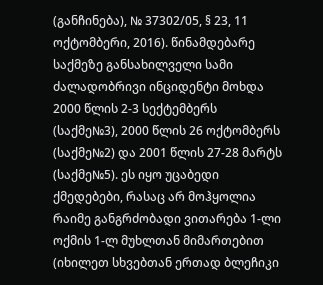(განჩინება), № 37302/05, § 23, 11 ოქტომბერი, 2016). წინამდებარე საქმეზე განსახილველი სამი ძალადობრივი ინციდენტი მოხდა 2000 წლის 2-3 სექტემბერს (საქმე№3), 2000 წლის 26 ოქტომბერს (საქმე№2) და 2001 წლის 27-28 მარტს (საქმე№5). ეს იყო უცაბედი ქმედებები, რასაც არ მოჰყოლია რაიმე განგრძობადი ვითარება 1-ლი ოქმის 1-ლ მუხლთან მიმართებით (იხილეთ სხვებთან ერთად ბლეჩიკი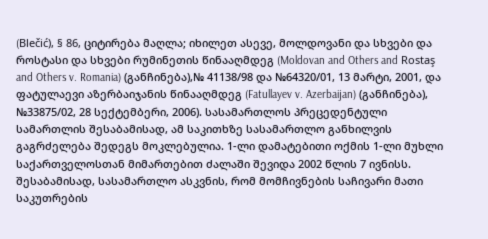(Blečić), § 86, ციტირება მაღლა; იხილეთ ასევე, მოლდოვანი და სხვები და როსტასი და სხვები რუმინეთის წინააღმდეგ (Moldovan and Others and Rostaş and Others v. Romania) (განჩინება),№ 41138/98 და №64320/01, 13 მარტი, 2001, და ფატულაევი აზერბაიჯანის წინააღმდეგ (Fatullayev v. Azerbaijan) (განჩინება), №33875/02, 28 სექტემბერი, 2006). სასამართლოს პრეცედენტული სამართლის შესაბამისად, ამ საკითხზე სასამართლო განხილვის გაგრძელება შედეგს მოკლებულია. 1-ლი დამატებითი ოქმის 1-ლი მუხლი საქართველოსთან მიმართებით ძალაში შევიდა 2002 წლის 7 ივნისს. შესაბამისად, სასამართლო ასკვნის, რომ მომჩივნების საჩივარი მათი საკუთრების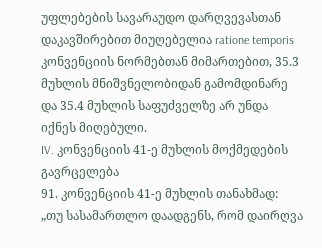უფლებების სავარაუდო დარღვევასთან დაკავშირებით მიუღებელია ratione temporis კონვენციის ნორმებთან მიმართებით, 35.3 მუხლის მნიშვნელობიდან გამომდინარე და 35.4 მუხლის საფუძველზე არ უნდა იქნეს მიღებული.
IV. კონვენციის 41-ე მუხლის მოქმედების გავრცელება
91. კონვენციის 41-ე მუხლის თანახმად:
„თუ სასამართლო დაადგენს, რომ დაირღვა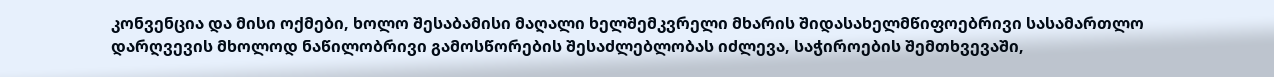კონვენცია და მისი ოქმები, ხოლო შესაბამისი მაღალი ხელშემკვრელი მხარის შიდასახელმწიფოებრივი სასამართლო დარღვევის მხოლოდ ნაწილობრივი გამოსწორების შესაძლებლობას იძლევა, საჭიროების შემთხვევაში,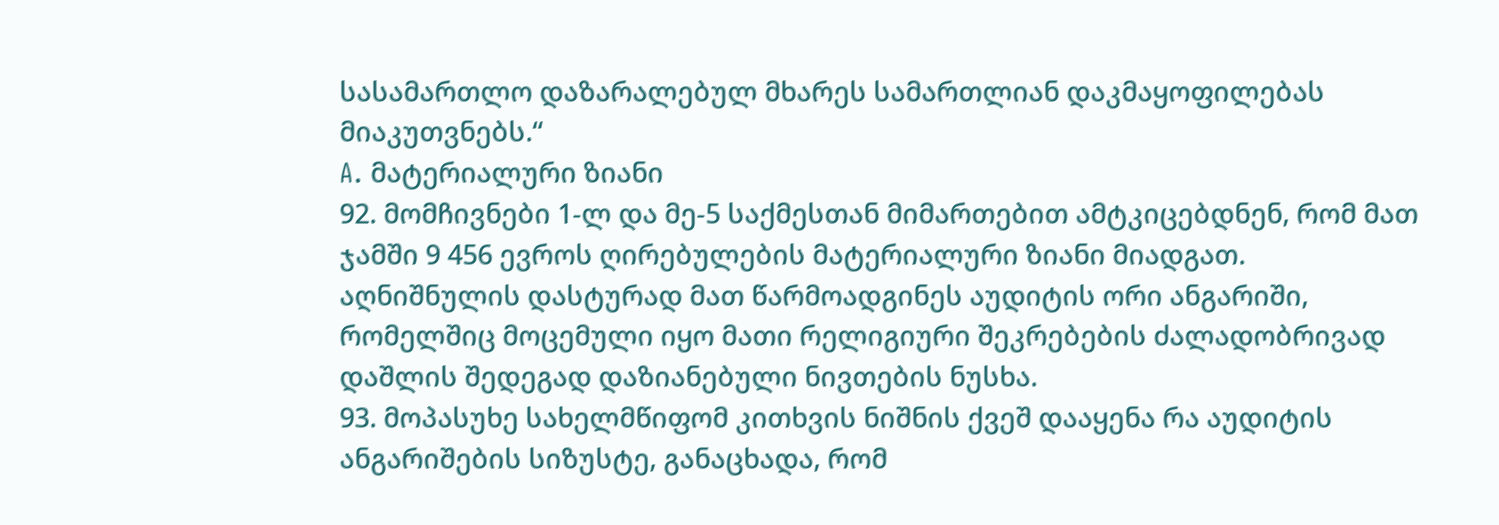სასამართლო დაზარალებულ მხარეს სამართლიან დაკმაყოფილებას მიაკუთვნებს.“
A. მატერიალური ზიანი
92. მომჩივნები 1-ლ და მე-5 საქმესთან მიმართებით ამტკიცებდნენ, რომ მათ ჯამში 9 456 ევროს ღირებულების მატერიალური ზიანი მიადგათ. აღნიშნულის დასტურად მათ წარმოადგინეს აუდიტის ორი ანგარიში, რომელშიც მოცემული იყო მათი რელიგიური შეკრებების ძალადობრივად დაშლის შედეგად დაზიანებული ნივთების ნუსხა.
93. მოპასუხე სახელმწიფომ კითხვის ნიშნის ქვეშ დააყენა რა აუდიტის ანგარიშების სიზუსტე, განაცხადა, რომ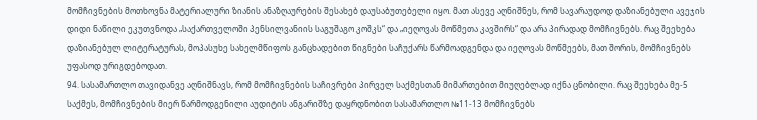მომჩივნების მოთხოვნა მატერიალური ზიანის ანაზღაურების შესახებ დაუსაბუთებელი იყო. მათ ასევე აღნიშნეს, რომ სავარაუდოდ დაზიანებული ავეჯის დიდი ნაწილი ეკუთვნოდა „საქართველოში პენსილვანიის საგუშაგო კოშკს“ და „იეღოვას მოწმეთა კავშირს“ და არა პირადად მომჩივნებს. რაც შეეხება დაზიანებულ ლიტერატურას, მოპასუხე სახელმწიფოს განცხადებით წიგნები საჩუქარს წარმოადგენდა და იეღოვას მოწმეებს, მათ შორის, მომჩივნებს უფასოდ ურიგდებოდათ.
94. სასამართლო თავიდანვე აღნიშნავს, რომ მომჩივნების საჩივრები პირველ საქმესთან მიმართებით მიუღებლად იქნა ცნობილი. რაც შეეხება მე-5 საქმეს, მომჩივნების მიერ წარმოდგენილი აუდიტის ანგარიშზე დაყრდნობით სასამართლო №11-13 მომჩივნებს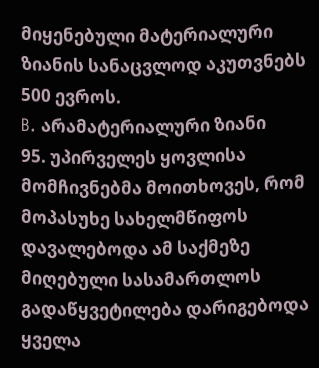მიყენებული მატერიალური ზიანის სანაცვლოდ აკუთვნებს 500 ევროს.
B. არამატერიალური ზიანი
95. უპირველეს ყოვლისა მომჩივნებმა მოითხოვეს, რომ მოპასუხე სახელმწიფოს დავალებოდა ამ საქმეზე მიღებული სასამართლოს გადაწყვეტილება დარიგებოდა ყველა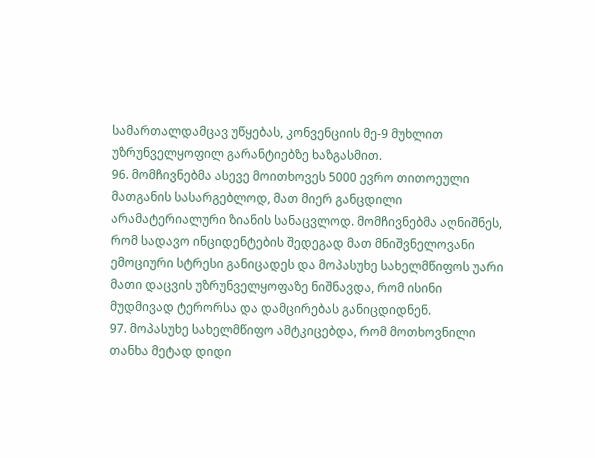სამართალდამცავ უწყებას, კონვენციის მე-9 მუხლით უზრუნველყოფილ გარანტიებზე ხაზგასმით.
96. მომჩივნებმა ასევე მოითხოვეს 5000 ევრო თითოეული მათგანის სასარგებლოდ, მათ მიერ განცდილი არამატერიალური ზიანის სანაცვლოდ. მომჩივნებმა აღნიშნეს, რომ სადავო ინციდენტების შედეგად მათ მნიშვნელოვანი ემოციური სტრესი განიცადეს და მოპასუხე სახელმწიფოს უარი მათი დაცვის უზრუნველყოფაზე ნიშნავდა, რომ ისინი მუდმივად ტერორსა და დამცირებას განიცდიდნენ.
97. მოპასუხე სახელმწიფო ამტკიცებდა, რომ მოთხოვნილი თანხა მეტად დიდი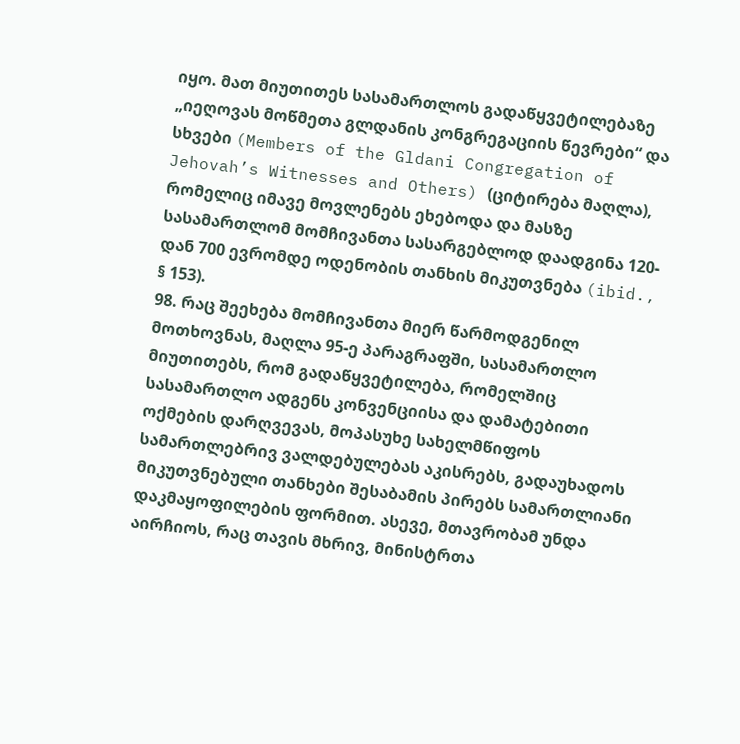იყო. მათ მიუთითეს სასამართლოს გადაწყვეტილებაზე „იეღოვას მოწმეთა გლდანის კონგრეგაციის წევრები“ და სხვები (Members of the Gldani Congregation of Jehovah’s Witnesses and Others) (ციტირება მაღლა), რომელიც იმავე მოვლენებს ეხებოდა და მასზე სასამართლომ მომჩივანთა სასარგებლოდ დაადგინა 120-დან 700 ევრომდე ოდენობის თანხის მიკუთვნება (ibid., § 153).
98. რაც შეეხება მომჩივანთა მიერ წარმოდგენილ მოთხოვნას, მაღლა 95-ე პარაგრაფში, სასამართლო მიუთითებს, რომ გადაწყვეტილება, რომელშიც სასამართლო ადგენს კონვენციისა და დამატებითი ოქმების დარღვევას, მოპასუხე სახელმწიფოს სამართლებრივ ვალდებულებას აკისრებს, გადაუხადოს მიკუთვნებული თანხები შესაბამის პირებს სამართლიანი დაკმაყოფილების ფორმით. ასევე, მთავრობამ უნდა აირჩიოს, რაც თავის მხრივ, მინისტრთა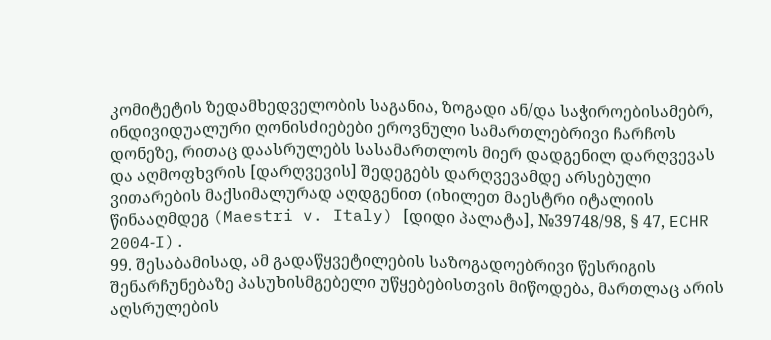კომიტეტის ზედამხედველობის საგანია, ზოგადი ან/და საჭიროებისამებრ, ინდივიდუალური ღონისძიებები ეროვნული სამართლებრივი ჩარჩოს დონეზე, რითაც დაასრულებს სასამართლოს მიერ დადგენილ დარღვევას და აღმოფხვრის [დარღვევის] შედეგებს დარღვევამდე არსებული ვითარების მაქსიმალურად აღდგენით (იხილეთ მაესტრი იტალიის წინააღმდეგ (Maestri v. Italy) [დიდი პალატა], №39748/98, § 47, ECHR 2004‑I).
99. შესაბამისად, ამ გადაწყვეტილების საზოგადოებრივი წესრიგის შენარჩუნებაზე პასუხისმგებელი უწყებებისთვის მიწოდება, მართლაც არის აღსრულების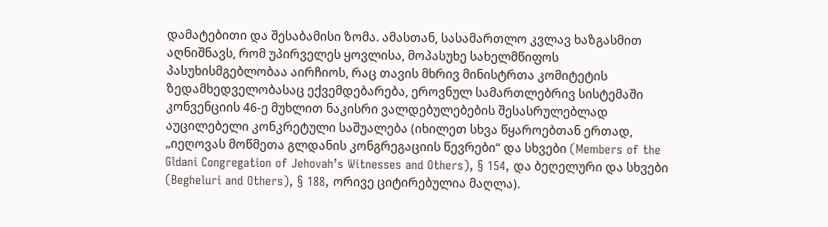დამატებითი და შესაბამისი ზომა. ამასთან, სასამართლო კვლავ ხაზგასმით აღნიშნავს, რომ უპირველეს ყოვლისა, მოპასუხე სახელმწიფოს პასუხისმგებლობაა აირჩიოს, რაც თავის მხრივ მინისტრთა კომიტეტის ზედამხედველობასაც ექვემდებარება, ეროვნულ სამართლებრივ სისტემაში კონვენციის 46-ე მუხლით ნაკისრი ვალდებულებების შესასრულებლად აუცილებელი კონკრეტული საშუალება (იხილეთ სხვა წყაროებთან ერთად, „იეღოვას მოწმეთა გლდანის კონგრეგაციის წევრები“ და სხვები (Members of the Gldani Congregation of Jehovah’s Witnesses and Others), § 154, და ბეღელური და სხვები (Begheluri and Others), § 188, ორივე ციტირებულია მაღლა).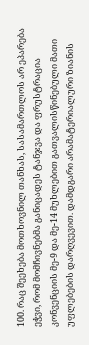100. რაც შეეხება მოთხოვნილ თანხას, სასამართლოს არ ეპარება ეჭვი, რომ მომჩივნებმა განიცადეს ტანჯვა და ფრუსტრაცია კონვენციის მე-9 და მე-14 მუხლებით გათვალისწინებული მათი უფლებების დარღვევით. დამდგარი არამატერიალური ზიანის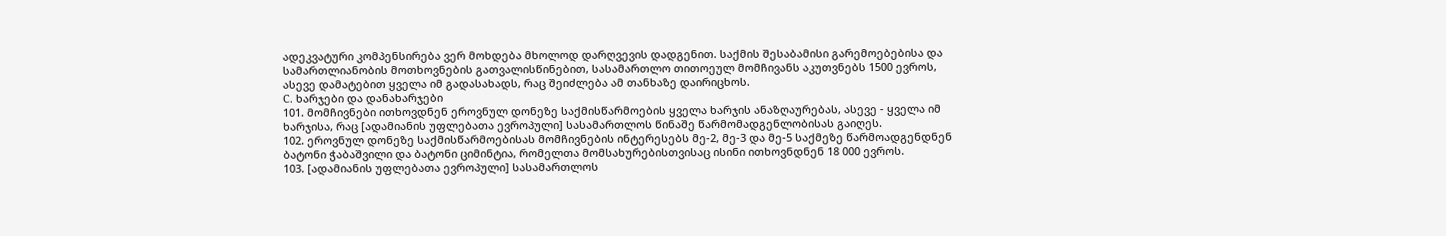ადეკვატური კომპენსირება ვერ მოხდება მხოლოდ დარღვევის დადგენით. საქმის შესაბამისი გარემოებებისა და სამართლიანობის მოთხოვნების გათვალისწინებით, სასამართლო თითოეულ მომჩივანს აკუთვნებს 1500 ევროს, ასევე დამატებით ყველა იმ გადასახადს, რაც შეიძლება ამ თანხაზე დაირიცხოს.
C. ხარჯები და დანახარჯები
101. მომჩივნები ითხოვდნენ ეროვნულ დონეზე საქმისწარმოების ყველა ხარჯის ანაზღაურებას, ასევე - ყველა იმ ხარჯისა, რაც [ადამიანის უფლებათა ევროპული] სასამართლოს წინაშე წარმომადგენლობისას გაიღეს.
102. ეროვნულ დონეზე საქმისწარმოებისას მომჩივნების ინტერესებს მე-2, მე-3 და მე-5 საქმეზე წარმოადგენდნენ ბატონი ჭაბაშვილი და ბატონი ციმინტია, რომელთა მომსახურებისთვისაც ისინი ითხოვნდნენ 18 000 ევროს.
103. [ადამიანის უფლებათა ევროპული] სასამართლოს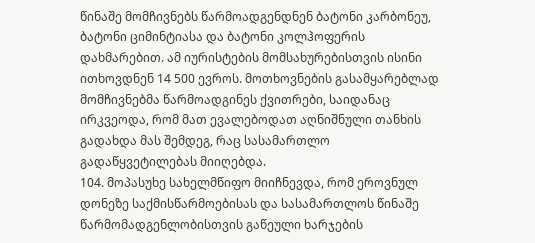წინაშე მომჩივნებს წარმოადგენდნენ ბატონი კარბონეუ, ბატონი ციმინტიასა და ბატონი კოლჰოფერის დახმარებით. ამ იურისტების მომსახურებისთვის ისინი ითხოვდნენ 14 500 ევროს. მოთხოვნების გასამყარებლად მომჩივნებმა წარმოადგინეს ქვითრები, საიდანაც ირკვეოდა, რომ მათ ევალებოდათ აღნიშნული თანხის გადახდა მას შემდეგ, რაც სასამართლო გადაწყვეტილებას მიიღებდა.
104. მოპასუხე სახელმწიფო მიიჩნევდა, რომ ეროვნულ დონეზე საქმისწარმოებისას და სასამართლოს წინაშე წარმომადგენლობისთვის გაწეული ხარჯების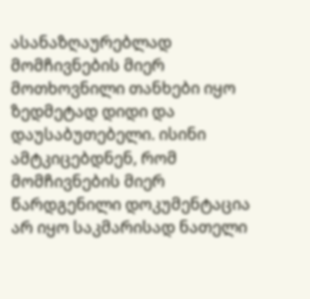ასანაზღაურებლად მომჩივნების მიერ მოთხოვნილი თანხები იყო ზედმეტად დიდი და დაუსაბუთებელი. ისინი ამტკიცებდნენ, რომ მომჩივნების მიერ წარდგენილი დოკუმენტაცია არ იყო საკმარისად ნათელი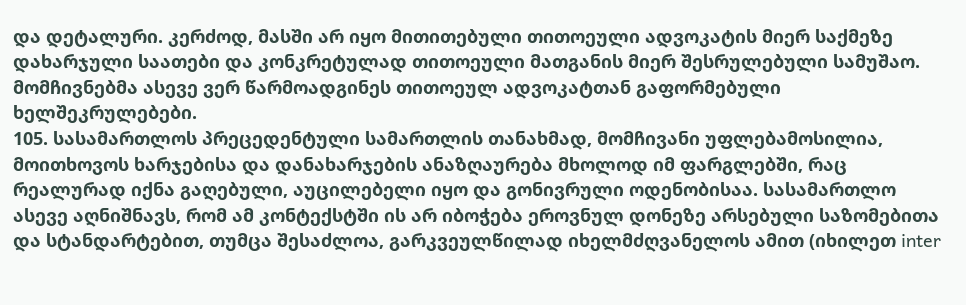და დეტალური. კერძოდ, მასში არ იყო მითითებული თითოეული ადვოკატის მიერ საქმეზე დახარჯული საათები და კონკრეტულად თითოეული მათგანის მიერ შესრულებული სამუშაო. მომჩივნებმა ასევე ვერ წარმოადგინეს თითოეულ ადვოკატთან გაფორმებული ხელშეკრულებები.
105. სასამართლოს პრეცედენტული სამართლის თანახმად, მომჩივანი უფლებამოსილია, მოითხოვოს ხარჯებისა და დანახარჯების ანაზღაურება მხოლოდ იმ ფარგლებში, რაც რეალურად იქნა გაღებული, აუცილებელი იყო და გონივრული ოდენობისაა. სასამართლო ასევე აღნიშნავს, რომ ამ კონტექსტში ის არ იბოჭება ეროვნულ დონეზე არსებული საზომებითა და სტანდარტებით, თუმცა შესაძლოა, გარკვეულწილად იხელმძღვანელოს ამით (იხილეთ inter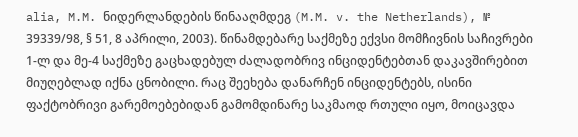alia, M.M. ნიდერლანდების წინააღმდეგ (M.M. v. the Netherlands), № 39339/98, § 51, 8 აპრილი, 2003). წინამდებარე საქმეზე ექვსი მომჩივნის საჩივრები 1-ლ და მე-4 საქმეზე გაცხადებულ ძალადობრივ ინციდენტებთან დაკავშირებით მიუღებლად იქნა ცნობილი. რაც შეეხება დანარჩენ ინციდენტებს, ისინი ფაქტობრივი გარემოებებიდან გამომდინარე საკმაოდ რთული იყო, მოიცავდა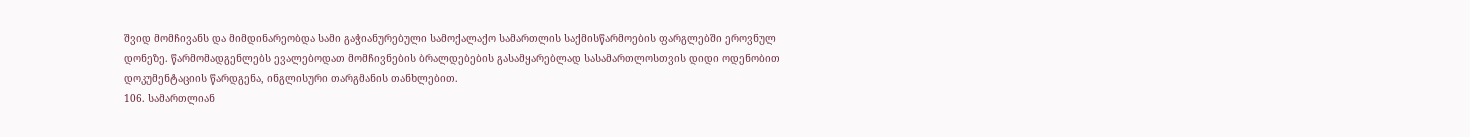შვიდ მომჩივანს და მიმდინარეობდა სამი გაჭიანურებული სამოქალაქო სამართლის საქმისწარმოების ფარგლებში ეროვნულ დონეზე. წარმომადგენლებს ევალებოდათ მომჩივნების ბრალდებების გასამყარებლად სასამართლოსთვის დიდი ოდენობით დოკუმენტაციის წარდგენა, ინგლისური თარგმანის თანხლებით.
106. სამართლიან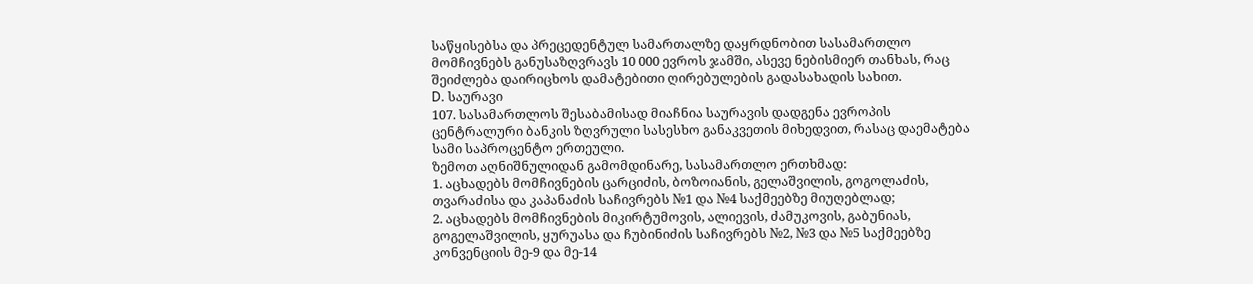საწყისებსა და პრეცედენტულ სამართალზე დაყრდნობით სასამართლო მომჩივნებს განუსაზღვრავს 10 000 ევროს ჯამში, ასევე ნებისმიერ თანხას, რაც შეიძლება დაირიცხოს დამატებითი ღირებულების გადასახადის სახით.
D. საურავი
107. სასამართლოს შესაბამისად მიაჩნია საურავის დადგენა ევროპის ცენტრალური ბანკის ზღვრული სასესხო განაკვეთის მიხედვით, რასაც დაემატება სამი საპროცენტო ერთეული.
ზემოთ აღნიშნულიდან გამომდინარე, სასამართლო ერთხმად:
1. აცხადებს მომჩივნების ცარციძის, ბოზოიანის, გელაშვილის, გოგოლაძის, თვარაძისა და კაპანაძის საჩივრებს №1 და №4 საქმეებზე მიუღებლად;
2. აცხადებს მომჩივნების მიკირტუმოვის, ალიევის, ძამუკოვის, გაბუნიას, გოგელაშვილის, ყურუასა და ჩუბინიძის საჩივრებს №2, №3 და №5 საქმეებზე კონვენციის მე-9 და მე-14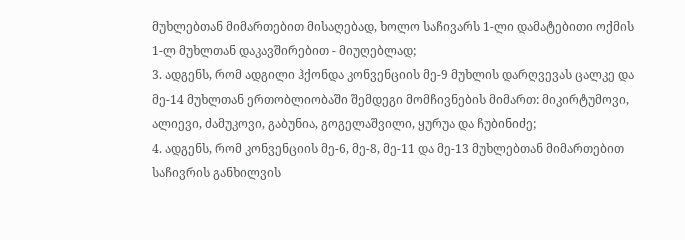მუხლებთან მიმართებით მისაღებად, ხოლო საჩივარს 1-ლი დამატებითი ოქმის 1-ლ მუხლთან დაკავშირებით - მიუღებლად;
3. ადგენს, რომ ადგილი ჰქონდა კონვენციის მე-9 მუხლის დარღვევას ცალკე და მე-14 მუხლთან ერთობლიობაში შემდეგი მომჩივნების მიმართ: მიკირტუმოვი, ალიევი, ძამუკოვი, გაბუნია, გოგელაშვილი, ყურუა და ჩუბინიძე;
4. ადგენს, რომ კონვენციის მე-6, მე-8, მე-11 და მე-13 მუხლებთან მიმართებით საჩივრის განხილვის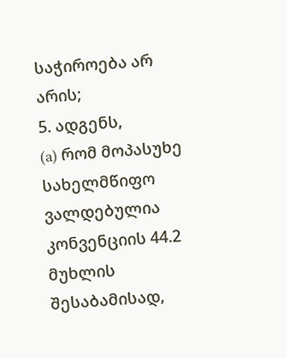საჭიროება არ არის;
5. ადგენს,
(a) რომ მოპასუხე სახელმწიფო ვალდებულია კონვენციის 44.2 მუხლის შესაბამისად,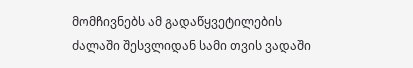მომჩივნებს ამ გადაწყვეტილების ძალაში შესვლიდან სამი თვის ვადაში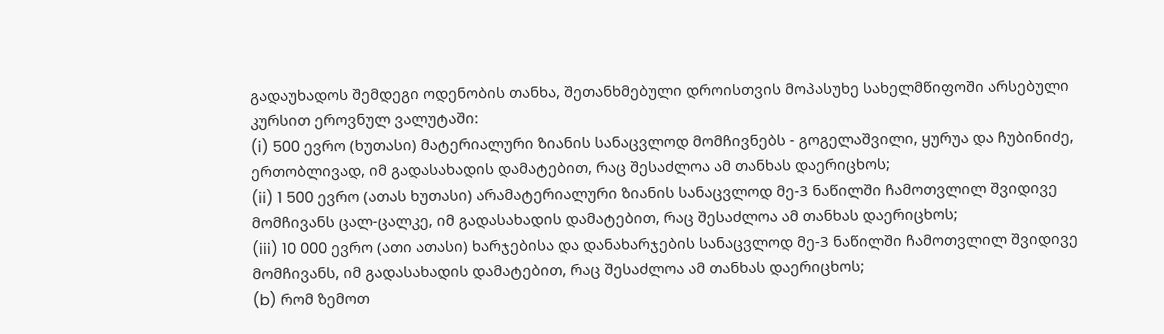გადაუხადოს შემდეგი ოდენობის თანხა, შეთანხმებული დროისთვის მოპასუხე სახელმწიფოში არსებული კურსით ეროვნულ ვალუტაში:
(i) 500 ევრო (ხუთასი) მატერიალური ზიანის სანაცვლოდ მომჩივნებს - გოგელაშვილი, ყურუა და ჩუბინიძე, ერთობლივად, იმ გადასახადის დამატებით, რაც შესაძლოა ამ თანხას დაერიცხოს;
(ii) 1 500 ევრო (ათას ხუთასი) არამატერიალური ზიანის სანაცვლოდ მე-3 ნაწილში ჩამოთვლილ შვიდივე მომჩივანს ცალ-ცალკე, იმ გადასახადის დამატებით, რაც შესაძლოა ამ თანხას დაერიცხოს;
(iii) 10 000 ევრო (ათი ათასი) ხარჯებისა და დანახარჯების სანაცვლოდ მე-3 ნაწილში ჩამოთვლილ შვიდივე მომჩივანს, იმ გადასახადის დამატებით, რაც შესაძლოა ამ თანხას დაერიცხოს;
(b) რომ ზემოთ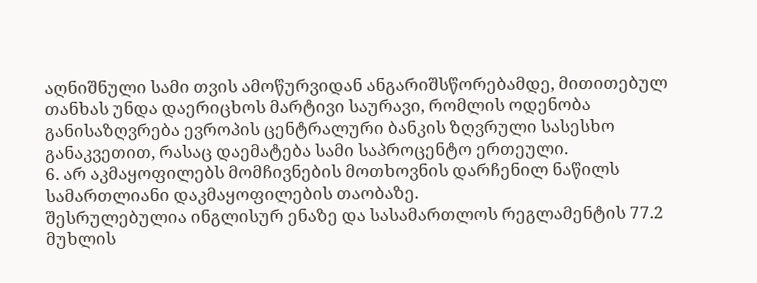აღნიშნული სამი თვის ამოწურვიდან ანგარიშსწორებამდე, მითითებულ თანხას უნდა დაერიცხოს მარტივი საურავი, რომლის ოდენობა განისაზღვრება ევროპის ცენტრალური ბანკის ზღვრული სასესხო განაკვეთით, რასაც დაემატება სამი საპროცენტო ერთეული.
6. არ აკმაყოფილებს მომჩივნების მოთხოვნის დარჩენილ ნაწილს სამართლიანი დაკმაყოფილების თაობაზე.
შესრულებულია ინგლისურ ენაზე და სასამართლოს რეგლამენტის 77.2 მუხლის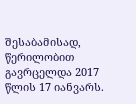შესაბამისად, წერილობით გავრცელდა 2017 წლის 17 იანვარს.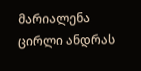მარიალენა ცირლი ანდრას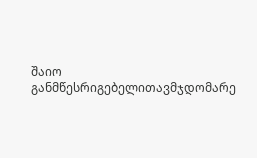შაიო
განმწესრიგებელითავმჯდომარე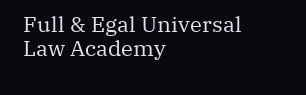Full & Egal Universal Law Academy